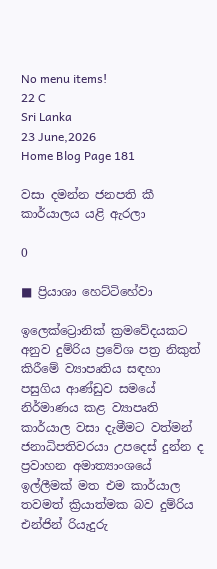No menu items!
22 C
Sri Lanka
23 June,2026
Home Blog Page 181

වසා දමන්න ජනපති කී කාර්යාලය යළි ඇරලා

0

■ ප්‍රියාශා හෙට්ටිහේවා

ඉලෙක්ට්‍රොනික් ක්‍රමවේදයකට අනුව දුම්රිය ප්‍රවේශ පත්‍ර නිකුත් කිරීමේ ව්‍යාපෘතිය සඳහා පසුගිය ආණ්ඩුව සමයේ නිර්මාණය කළ ව්‍යාපෘති කාර්යාල වසා දැමීමට වත්මන් ජනාධිපතිවරයා උපදෙස් දුන්න ද ප්‍රවාහන අමාත්‍යාංශයේ ඉල්ලීමක් මත එම කාර්යාල තවමත් ක්‍රියාත්මක බව දුම්රිය එන්ජින් රියැදුරු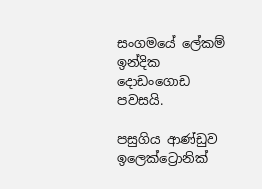සංගමයේ ලේකම් ඉන්දික දොඩංගොඩ පවසයි.

පසුගිය ආණ්ඩුව ඉලෙක්ට්‍රොනික්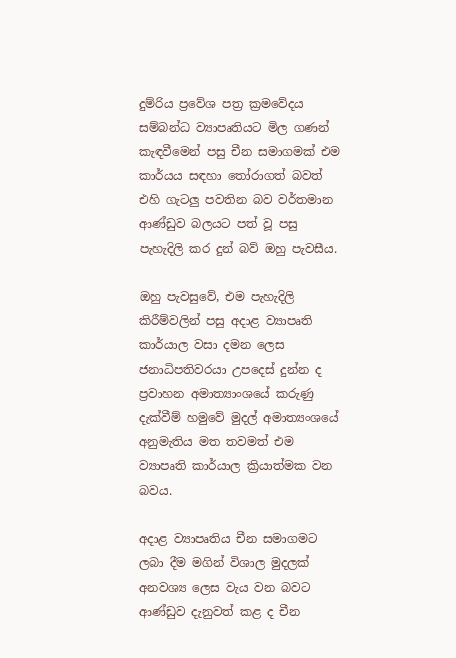දුම්රිය ප්‍රවේශ පත්‍ර ක්‍රමවේදය සම්බන්ධ ව්‍යාපෘතියට මිල ගණන් කැඳවීමෙන් පසු චීන සමාගමක් එම කාර්යය සඳහා තෝරාගත් බවත් එහි ගැටලු පවතින බව වර්තමාන ආණ්ඩුව බලයට පත් වූ පසු පැහැදිලි කර දුන් බව් ඔහු පැවසීය.

ඔහු පැවසුවේ, එම පැහැදිලි කිරීම්වලින් පසු අදාළ ව්‍යාපෘති කාර්යාල වසා දමන ලෙස ජනාධිපතිවරයා උපදෙස් දුන්න ද ප්‍රවාහන අමාත්‍යාංශයේ කරුණු දැක්වීම් හමුවේ මුදල් අමාත්‍යංශයේ අනුමැතිය මත තවමත් එම ව්‍යාපෘති කාර්යාල ක්‍රියාත්මක වන බවය.

අදාළ ව්‍යාපෘතිය චීන සමාගමට ලබා දීම මගින් විශාල මුදලක් අනවශ්‍ය ලෙස වැය වන බවට ආණ්ඩුව දැනුවත් කළ ද චීන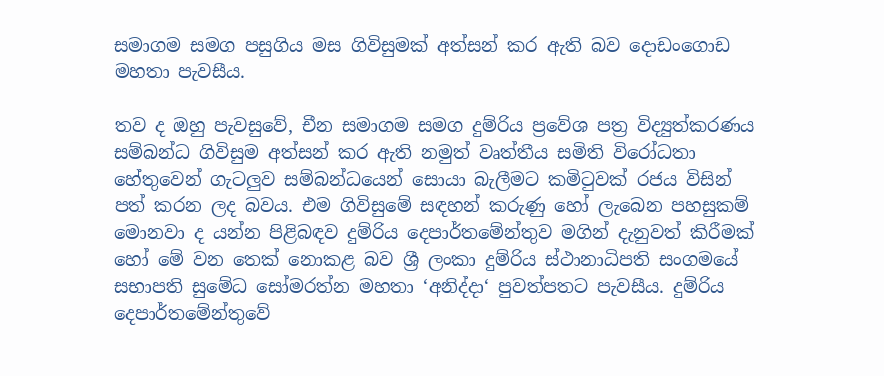සමාගම සමග පසුගිය මස ගිවිසුමක් අත්සන් කර ඇති බව දොඩංගොඩ මහතා පැවසීය.

තව ද ඔහු පැවසුවේ, චීන සමාගම සමග දුම්රිය ප්‍රවේශ පත්‍ර විද්‍යුත්කරණය සම්බන්ධ ගිවිසුම අත්සන් කර ඇති නමුත් වෘත්තීය සමිති විරෝධතා හේතුවෙන් ගැටලුව සම්බන්ධයෙන් සොයා බැලීමට කමිටුවක් රජය විසින් පත් කරන ලද බවය. එම ගිවිසුමේ සඳහන් කරුණු හෝ ලැබෙන පහසුකම් මොනවා ද යන්න පිළිබඳව දුම්රිය දෙපාර්තමේන්තුව මගින් දැනුවත් කිරීමක් හෝ මේ වන තෙක් නොකළ බව ශ්‍රී ලංකා දුම්රිය ස්ථානාධිපති සංගමයේ සභාපති සුමේධ සෝමරත්න මහතා ‘අනිද්දා‘ පුවත්පතට පැවසීය. දුම්රිය දෙපාර්තමේන්තුවේ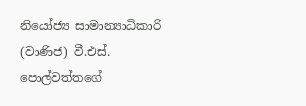නියෝජ්‍ය සාමාන්‍යාධිකාරි (වාණිජ) වී.එස්. පොල්වත්තගේ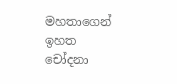මහතාගෙන් ඉහත චෝදනා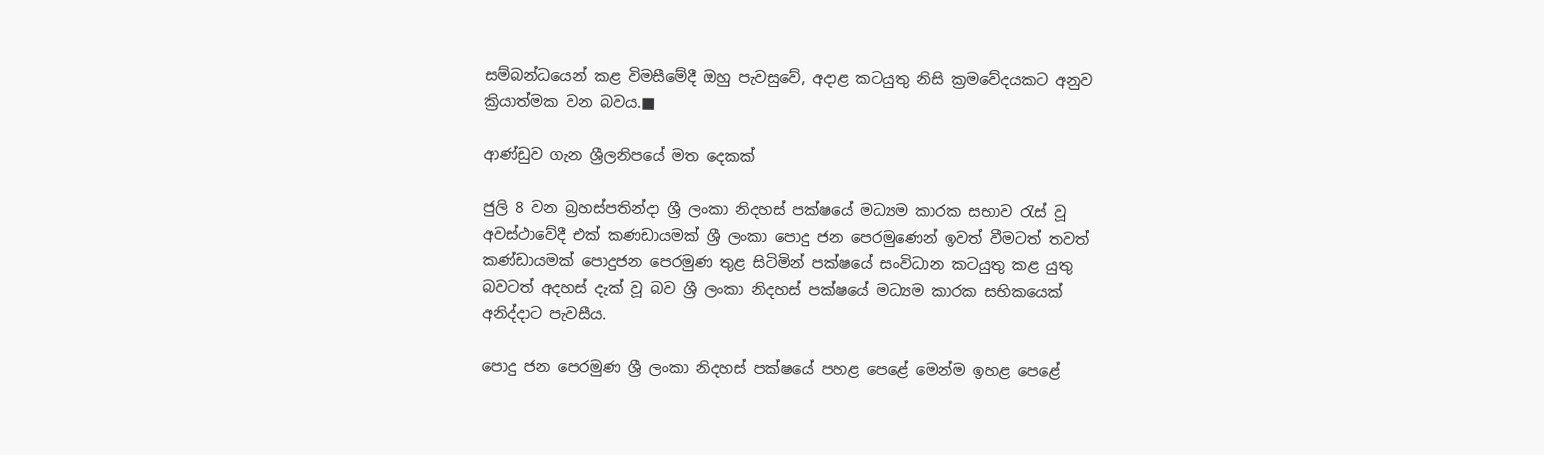සම්බන්ධයෙන් කළ විමසීමේදී ඔහු පැවසුවේ, අදාළ කටයුතු නිසි ක්‍රමවේදයකට අනුව ක්‍රියාත්මක වන බවය.■

ආණ්ඩුව ගැන ශ්‍රීලනිපයේ මත දෙකක්

ජුලි 8 වන බ්‍රහස්පතින්දා ශ්‍රී ලංකා නිදහස් පක්ෂයේ මධ්‍යම කාරක සභාව රැස් වූ අවස්ථාවේදී එක් කණඩායමක් ශ්‍රී ලංකා පොදු ජන පෙරමුණෙන් ඉවත් වීමටත් තවත් කණ්ඩායමක් පොදුජන පෙරමුණ තුළ සිටිමින් පක්ෂයේ සංවිධාන කටයුතු කළ යුතු බවටත් අදහස් දැක් වූ බව ශ්‍රී ලංකා නිදහස් පක්ෂයේ මධ්‍යම කාරක සභිකයෙක් අනිද්දාට පැවසීය.

පොදු ජන පෙරමුණ ශ්‍රී ලංකා නිදහස් පක්ෂයේ පහළ පෙළේ මෙන්ම ඉහළ පෙළේ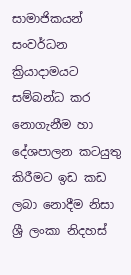සාමාජිකයන් සංවර්ධන ක්‍රියාදාමයට සම්බන්ධ කර නොගැනීම හා දේශපාලන කටයුතු කිරීමට ඉඩ කඩ ලබා නොදීම නිසා ශ්‍රී ලංකා නිදහස්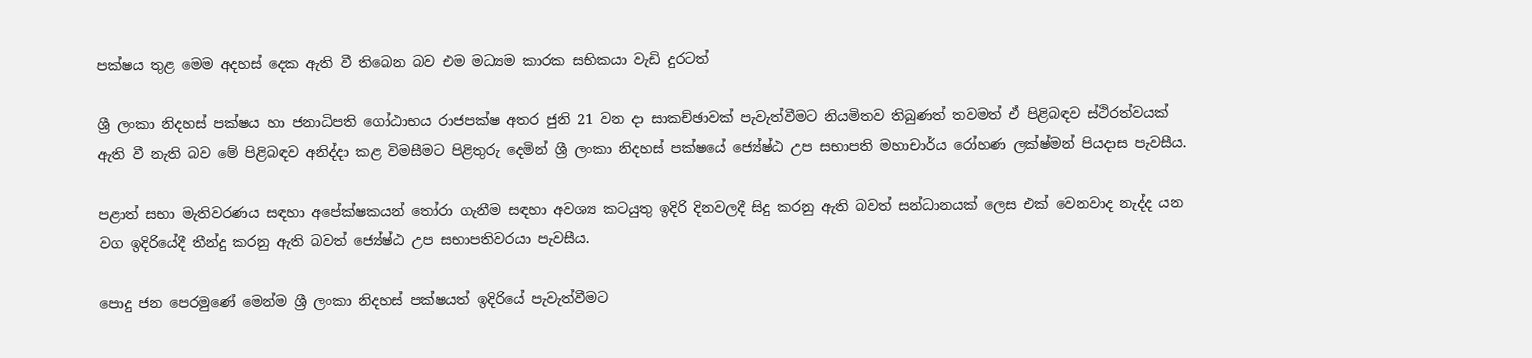පක්ෂය තුළ මෙම අදහස් දෙක ඇති වී තිබෙන බව එම මධ්‍යම කාරක සභිකයා වැඩි දුරටත්

ශ්‍රී ලංකා නිදහස් පක්ෂය හා ජනාධිපති ගෝඨාභය රාජපක්ෂ අතර ජුනි 21 වන දා සාකච්ඡාවක් පැවැත්වීමට නියමිතව තිබුණත් තවමත් ඒ පිළිබඳව ස්ථිරත්වයක් ඇති වී නැති බව මේ පිළිබඳව අනිද්දා කළ විමසීමට පිළිතුරු දෙමින් ශ්‍රී ලංකා නිදහස් පක්ෂයේ ජ්‍යේෂ්ඨ උප සභාපති මහාචාර්ය රෝහණ ලක්ෂ්මන් පියදාස පැවසීය.

පළාත් සභා මැතිවරණය සඳහා අපේක්ෂකයන් තෝරා ගැනීම සඳහා අවශ්‍ය කටයුතු ඉදිරි දිනවලදී සිදු කරනු ඇති බවත් සන්ධානයක් ලෙස එක් වෙනවාද නැද්ද යන වග ඉදිරියේදී තීන්දු කරනු ඇති බවත් ජ්‍යේෂ්ඨ උප සභාපතිවරයා පැවසීය.

පොදු ජන පෙරමුණේ මෙන්ම ශ්‍රී ලංකා නිදහස් පක්ෂයත් ඉදිරියේ පැවැත්වීමට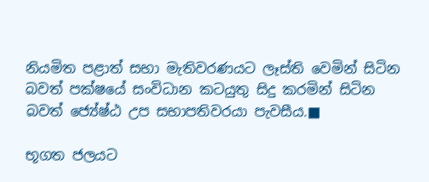නියමිත පළාත් සභා මැතිවරණයට ලෑස්ති වෙමින් සිටින බවත් පක්ෂයේ සංවිධාන කටයුතු සිදු කරමින් සිටින බවත් ජ්‍යේෂ්ඨ උප සභාපතිවරයා පැවසීය.■

භූගත ජලයට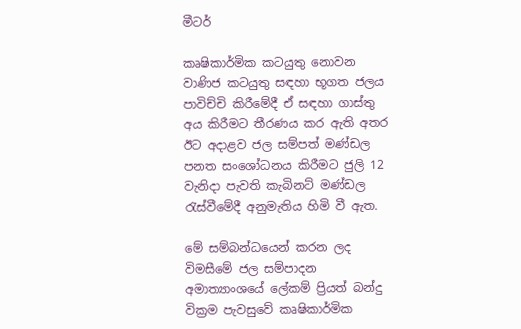මීටර්

කෘෂිකාර්මික කටයුතු නොවන වාණිජ කටයුතු සඳහා භූගත ජලය පාවිච්චි කිරීමේදී ඒ සඳහා ගාස්තු අය කිරීමට තීරණය කර ඇති අතර ඊට අදාළව ජල සම්පත් මණ්ඩල පනත සංශෝධනය කිරීමට ජුලි 12 වැනිදා පැවති කැබිනට් මණ්ඩල රැස්වීමේදී අනුමැතිය හිමි වී ඇත.

මේ සම්බන්ධයෙන් කරන ලද විමසීමේ ජල සම්පාදන අමාත්‍යාංශයේ ලේකම් ප්‍රියත් බන්දු වික්‍රම පැවසුවේ කෘෂිකාර්මික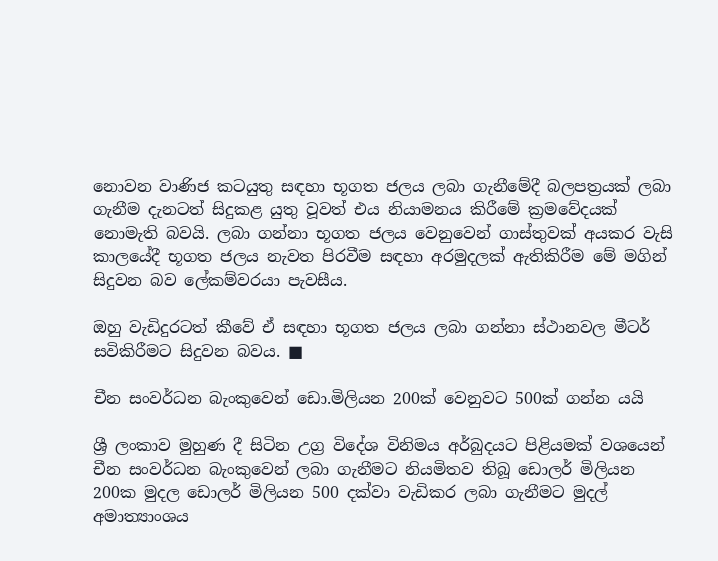නොවන වාණිජ කටයුතු සඳහා භූගත ජලය ලබා ගැනීමේදී බලපත්‍රයක් ලබා ගැනීම දැනටත් සිදුකළ යුතු වූවත් එය නියාමනය කිරීමේ ක්‍රමවේදයක් නොමැති බවයි. ලබා ගන්නා භූගත ජලය වෙනුවෙන් ගාස්තුවක් අයකර වැසි කාලයේදී භූගත ජලය නැවත පිරවීම සඳහා අරමුදලක් ඇතිකිරීම මේ මගින් සිදුවන බව ලේකම්වරයා පැවසීය.

ඔහු වැඩිදුරටත් කීවේ ඒ සඳහා භූගත ජලය ලබා ගන්නා ස්ථානවල මීටර් සවිකිරීමට සිදුවන බවය. ■

චීන සංවර්ධන බැංකුවෙන් ඩො.මිලියන 200ක් වෙනුවට 500ක් ගන්න යයි

ශ්‍රී ලංකාව මුහුණ දී සිටින උග්‍ර විදේශ විනිමය අර්බුදයට පිළියමක් වශයෙන් චීන සංවර්ධන බැංකුවෙන් ලබා ගැනීමට නියමිතව තිබූ ඩොලර් මිලියන 200ක මුදල ඩොලර් මිලියන 500 දක්වා වැඩිකර ලබා ගැනීමට මුදල් අමාත්‍යාංශය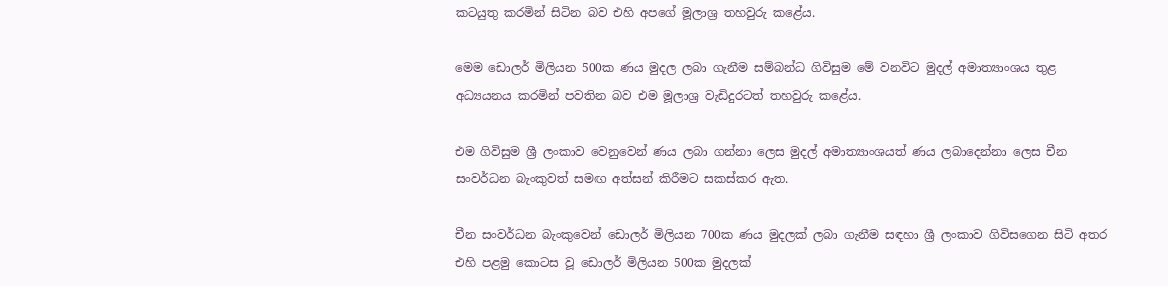කටයුතු කරමින් සිටින බව එහි අපගේ මූලාශ්‍ර තහවුරු කළේය.

මෙම ඩොලර් මිලියන 500ක ණය මුදල ලබා ගැනීම සම්බන්ධ ගිවිසුම මේ වනවිට මුදල් අමාත්‍යාංශය තුළ අධ්‍යයනය කරමින් පවතින බව එම මූලාශ්‍ර වැඩිදුරටත් තහවුරු කළේය.

එම ගිවිසුම ශ්‍රී ලංකාව වෙනුවෙන් ණය ලබා ගන්නා ලෙස මුදල් අමාත්‍යාංශයත් ණය ලබාදෙන්නා ලෙස චීන සංවර්ධන බැංකුවත් සමඟ අත්සන් කිරීමට සකස්කර ඇත.

චීන සංවර්ධන බැංකුවෙන් ඩොලර් මිලියන 700ක ණය මුදලක් ලබා ගැනීම සඳහා ශ්‍රී ලංකාව ගිවිසගෙන සිටි අතර එහි පළමු කොටස වූ ඩොලර් මිලියන 500ක මුදලක්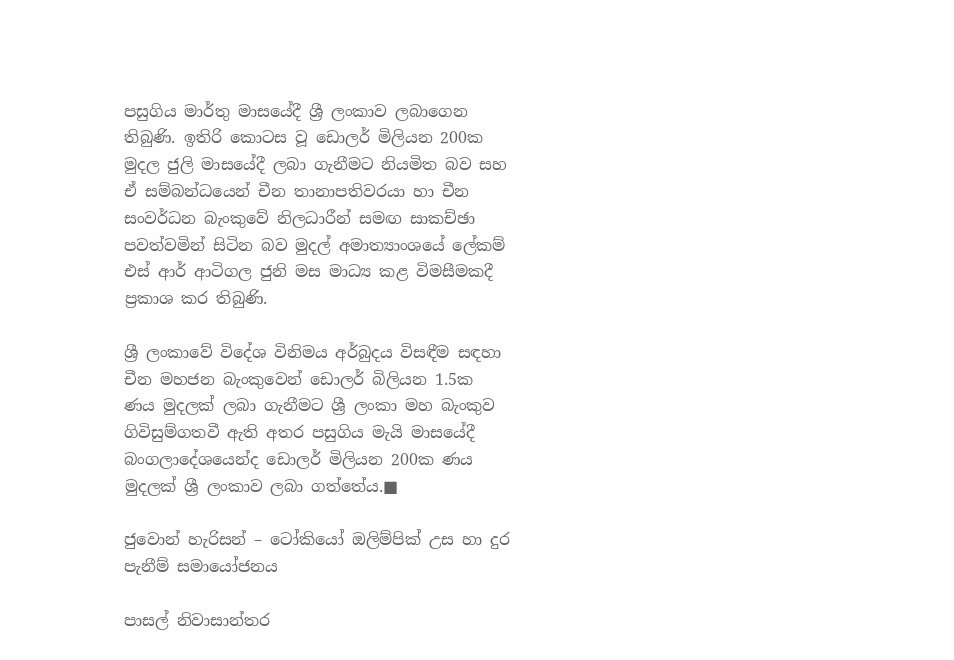පසුගිය මාර්තු මාසයේදී ශ්‍රී ලංකාව ලබාගෙන තිබුණි. ඉතිරි කොටස වූ ඩොලර් මිලියන 200ක මුදල ජුලි මාසයේදී ලබා ගැනීමට නියමිත බව සහ ඒ සම්බන්ධයෙන් චීන තානාපතිවරයා හා චීන සංවර්ධන බැංකුවේ නිලධාරීන් සමඟ සාකච්ඡා  පවත්වමින් සිටින බව මුදල් අමාත්‍යාංශයේ ලේකම් එස් ආර් ආටිගල ජුනි මස මාධ්‍ය කළ විමසීමකදී ප්‍රකාශ කර තිබුණි.

ශ්‍රී ලංකාවේ විදේශ විනිමය අර්බුදය විසඳීම සඳහා චීන මහජන බැංකුවෙන් ඩොලර් බිලියන 1.5ක ණය මුදලක් ලබා ගැනීමට ශ්‍රී ලංකා මහ බැංකුව ගිවිසුම්ගතවී ඇති අතර පසුගිය මැයි මාසයේදී බංගලාදේශයෙන්ද ඩොලර් මිලියන 200ක ණය මුදලක් ශ්‍රී ලංකාව ලබා ගත්තේය.■

ජුවොන් හැරිසන් – ටෝකියෝ ඔලිම්පික් උස හා දුර පැනීම් සමායෝජනය

පාසල් නිවාසාන්තර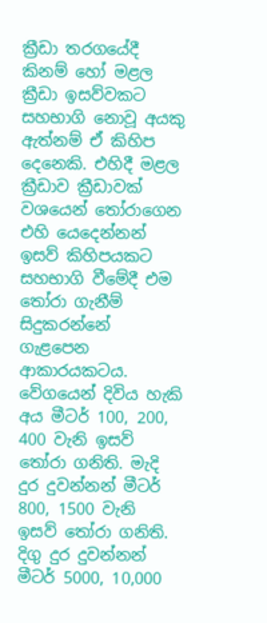ක්‍රීඩා තරගයේදී කිනම් හෝ මළල ක්‍රීඩා ඉසව්වකට සහභාගි නොවූ අයකු ඇත්නම් ඒ කිහිප දෙනෙකි. එහිදී මළල ක්‍රීඩාව ක්‍රීඩාවක් වශයෙන් තෝරාගෙන එහි යෙදෙන්නන් ඉසව් කිහිපයකට සහභාගි වීමේදී එම තෝරා ගැනීම් සිදුකරන්නේ ගැළපෙන ආකාරයකටය. වේගයෙන් දිවිය හැකි අය මීටර් 100, 200, 400 වැනි ඉසව් තෝරා ගනිති. මැදි දුර දුවන්නන් මීටර් 800, 1500 වැනි ඉසව් තෝරා ගනිති. දිගු දුර දුවන්නන් මීටර් 5000, 10,000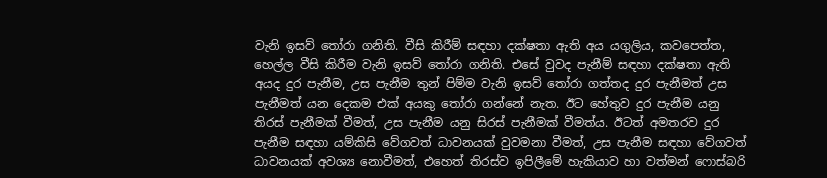වැනි ඉසව් තෝරා ගනිති. වීසි කිරීම් සඳහා දක්ෂතා ඇති අය යගුලිය, කවපෙත්ත, හෙල්ල වීසි කිරීම වැනි ඉසව් තෝරා ගනිති. එසේ වුවද පැනීම් සඳහා දක්ෂතා ඇති අයද දුර පැනීම, උස පැනීම තුන් පිම්ම වැනි ඉසව් තෝරා ගත්තද දුර පැනීමත් උස පැනීමත් යන දෙකම එක් අයකු තෝරා ගන්නේ නැත. ඊට හේතුව දුර පැනීම යනු තිරස් පැනීමක් වීමත්, උස පැනීම යනු සිරස් පැනීමක් වීමත්ය. ඊටත් අමතරව දුර පැනීම සඳහා යම්කිසි වේගවත් ධාවනයක් වුවමනා වීමත්, උස පැනීම සඳහා වේගවත් ධාවනයක් අවශ්‍ය නොවීමත්, එහෙත් තිරස්ව ඉපිලීමේ හැකියාව හා වත්මන් ෆොස්බරි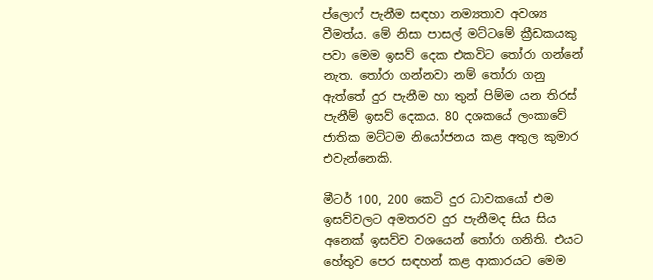ප්ලොෆ් පැනීම සඳහා නම්‍යතාව අවශ්‍ය වීමත්ය. මේ නිසා පාසල් මට්ටමේ ක්‍රීඩකයකු පවා මෙම ඉසව් දෙක එකවිට තෝරා ගන්නේ නැත. තෝරා ගන්නවා නම් තෝරා ගනු ඇත්තේ දුර පැනීම හා තුන් පිම්ම යන තිරස් පැනීම් ඉසව් දෙකය. 80 දශකයේ ලංකාවේ ජාතික මට්ටම නියෝජනය කළ අතුල කුමාර එවැන්නෙකි.

මීටර් 100, 200 කෙටි දුර ධාවකයෝ එම ඉසව්වලට අමතරව දුර පැනීමද සිය සිය අනෙක් ඉසව්ව වශයෙන් තෝරා ගනිති. එයට හේතුව පෙර සඳහන් කළ ආකාරයට මෙම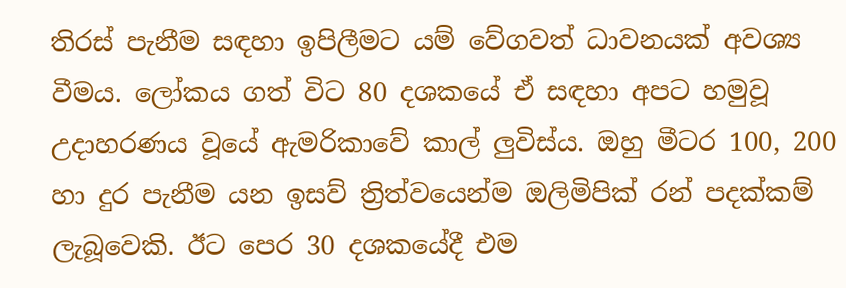තිරස් පැනීම සඳහා ඉපිලීමට යම් වේගවත් ධාවනයක් අවශ්‍ය වීමය. ලෝකය ගත් විට 80 දශකයේ ඒ සඳහා අපට හමුවූ උදාහරණය වූයේ ඇමරිකාවේ කාල් ලුවිස්ය. ඔහු මීටර 100, 200 හා දුර පැනීම යන ඉසව් ත්‍රිත්වයෙන්ම ඔලිමිපික් රන් පදක්කම් ලැබූවෙකි. ඊට පෙර 30 දශකයේදී එම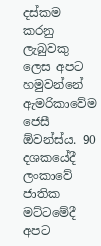දස්කම කරනු ලැබුවකු ලෙස අපට හමුවන්නේ ඇමරිකාවේම ජෙසී ඕවන්ස්ය. 90 දශකයේදී ලංකාවේ ජාතික මට්ටමේදී අපට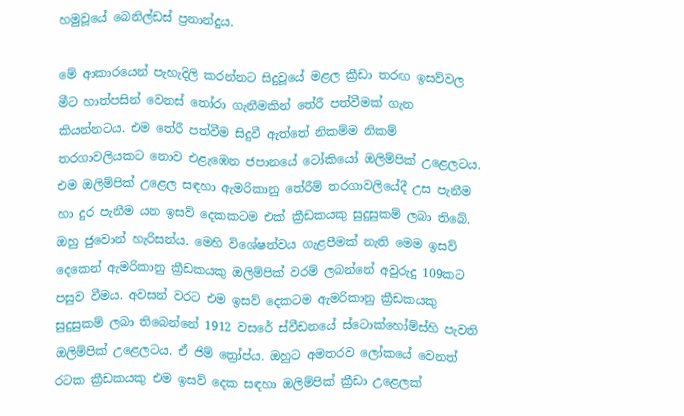හමුවූයේ බෙනිල්ඩස් ප්‍රනාන්දුය.

මේ ආකාරයෙන් පැහැදිලි කරන්නට සිදුවූයේ මළල ක්‍රීඩා තරඟ ඉසව්වල මීට හාත්පසින් වෙනස් තෝරා ගැනීමකින් තේරී පත්වීමක් ගැන කියන්නටය. එම තේරී පත්වීම සිදුවී ඇත්තේ නිකම්ම නිකම් තරගාවලියකට නොව එළැඹෙන ජපානයේ ටෝකියෝ ඔලිම්පික් උළෙලටය. එම ඔලිම්පික් උළෙල සඳහා ඇමරිකානු තේරීම් තරගාවලියේදී උස පැනීම හා දුර පැනීම යන ඉසව් දෙකකටම එක් ක්‍රීඩකයකු සුදුසුකම් ලබා තිබේ. ඔහු ජුවොන් හැරිසන්ය. මෙහි විශේෂත්වය ගැළපීමක් නැති මෙම ඉසව් දෙකෙන් ඇමරිකානු ක්‍රීඩකයකු ඔලිම්පික් වරම් ලබන්නේ අවුරුදු 109කට පසුව වීමය. අවසන් වරට එම ඉසව් දෙකටම ඇමරිකානු ක්‍රීඩකයකු සුදුසුකම් ලබා තිබෙන්නේ 1912 වසරේ ස්වීඩනයේ ස්ටොක්හෝම්ස්හි පැවති ඔලිම්පික් උළෙලටය. ඒ ජිම් ත්‍රෝප්ය. ඔහුට අමතරව ලෝකයේ වෙනත් රටක ක්‍රීඩකයකු එම ඉසව් දෙක සඳහා ඔලිම්පික් ක්‍රීඩා උළෙලක්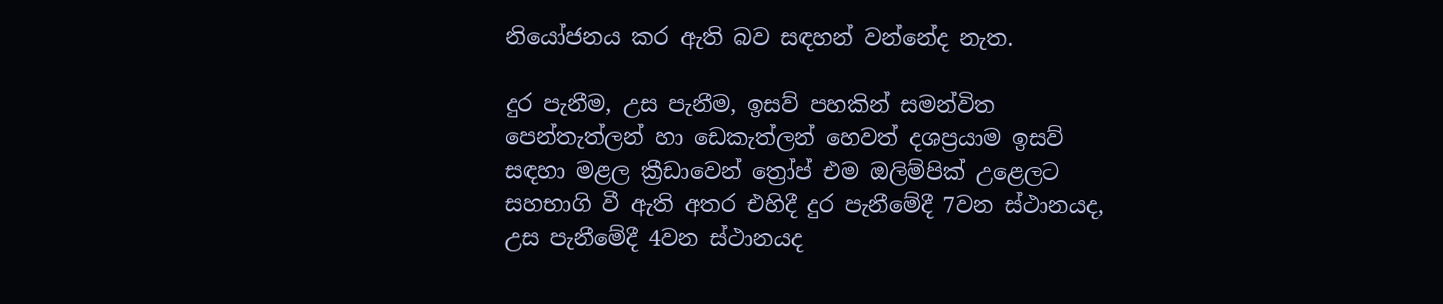නියෝජනය කර ඇති බව සඳහන් වන්නේද නැත.

දුර පැනීම, උස පැනීම, ඉසව් පහකින් සමන්විත පෙන්තැත්ලන් හා ඩෙකැත්ලන් හෙවත් දශප්‍රයාම ඉසව් සඳහා මළල ක්‍රීඩාවෙන් ත්‍රෝප් එම ඔලිම්පික් උළෙලට සහභාගි වී ඇති අතර එහිදී දුර පැනීමේදී 7වන ස්ථානයද, උස පැනීමේදී 4වන ස්ථානයද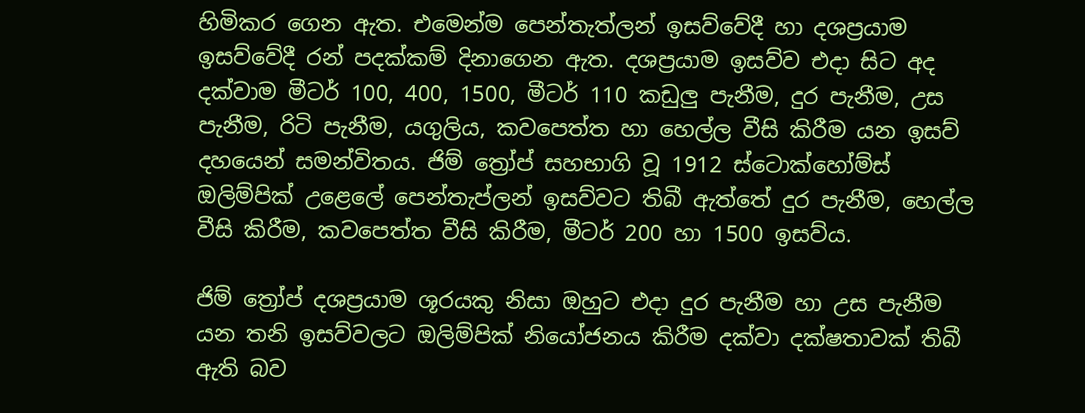හිමිකර ගෙන ඇත. එමෙන්ම පෙන්තැත්ලන් ඉසව්වේදී හා දශප්‍රයාම ඉසව්වේදී රන් පදක්කම් දිනාගෙන ඇත. දශප්‍රයාම ඉසව්ව එදා සිට අද දක්වාම මීටර් 100, 400, 1500, මීටර් 110 කඩුලු පැනීම, දුර පැනීම, උස පැනීම, රිටි පැනීම, යගුලිය, කවපෙත්ත හා හෙල්ල වීසි කිරීම යන ඉසව් දහයෙන් සමන්විතය. ජිම් ත්‍රෝප් සහභාගි වූ 1912 ස්ටොක්හෝම්ස් ඔලිම්පික් උළෙලේ පෙන්තැප්ලන් ඉසව්වට තිබී ඇත්තේ දුර පැනීම, හෙල්ල වීසි කිරීම, කවපෙත්ත වීසි කිරීම, මීටර් 200 හා 1500 ඉසව්ය.

ජිම් ත්‍රෝප් දශප්‍රයාම ශූරයකු නිසා ඔහුට එදා දුර පැනීම හා උස පැනීම යන තනි ඉසව්වලට ඔලිම්පික් නියෝජනය කිරීම දක්වා දක්ෂතාවක් තිබී ඇති බව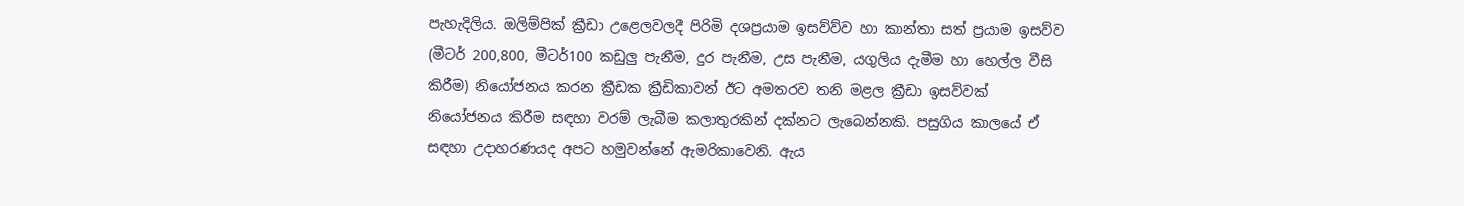පැහැදිලිය. ඔලිම්පික් ක්‍රීඩා උළෙලවලදී පිරිමි දශප්‍රයාම ඉසව්ව්ව හා කාන්තා සත් ප්‍රයාම ඉසව්ව (මීටර් 200,800, මීටර්100 කඩුලු පැනීම, දුර පැනීම, උස පැනීම, යගුලිය දැමීම හා හෙල්ල වීසි කිරීම) නියෝජනය කරන ක්‍රීඩක ක්‍රීඩිකාවන් ඊට අමතරව තනි මළල ක්‍රීඩා ඉසව්වක් නියෝජනය කිරීම සඳහා වරම් ලැබීම කලාතුරකින් දක්නට ලැබෙන්නකි. පසුගිය කාලයේ ඒ සඳහා උදාහරණයද අපට හමුවන්නේ ඇමරිකාවෙනි. ඇය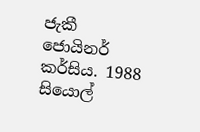ජැකී ජොයිනර් කර්සිය. 1988 සියොල්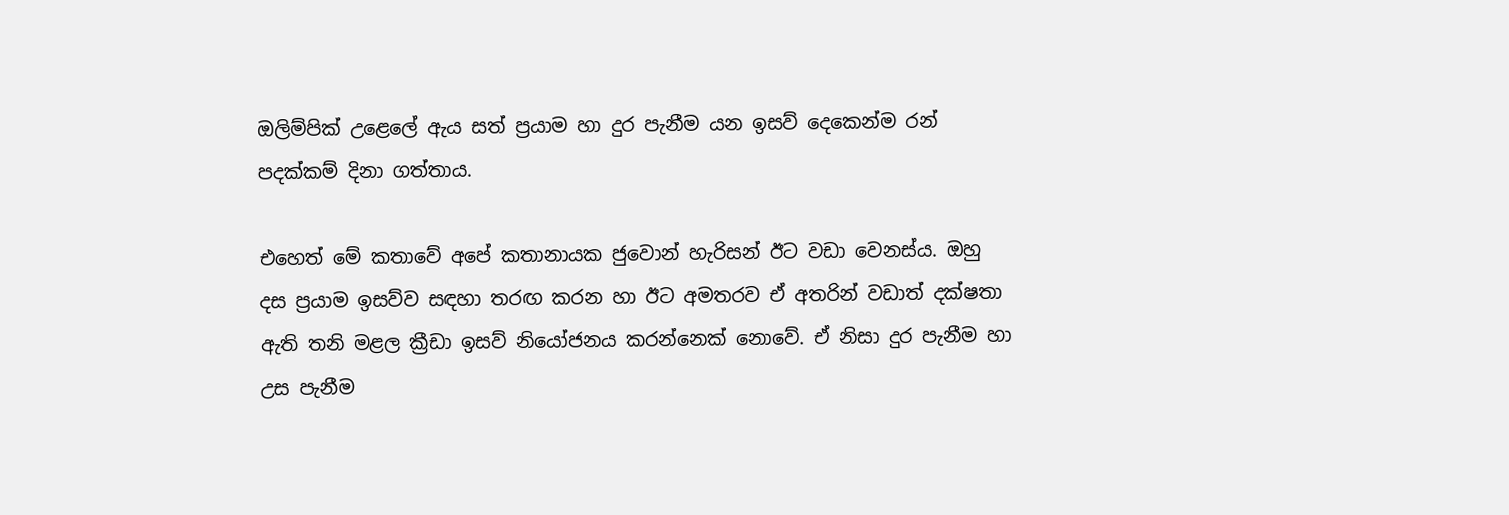ඔලිම්පික් උළෙලේ ඇය සත් ප්‍රයාම හා දුර පැනීම යන ඉසව් දෙකෙන්ම රන් පදක්කම් දිනා ගත්තාය.

එහෙත් මේ කතාවේ අපේ කතානායක ජුවොන් හැරිසන් ඊට වඩා වෙනස්ය. ඔහු දස ප්‍රයාම ඉසව්ව සඳහා තරඟ කරන හා ඊට අමතරව ඒ අතරින් වඩාත් දක්ෂතා ඇති තනි මළල ක්‍රීඩා ඉසව් නියෝජනය කරන්නෙක් නොවේ. ඒ නිසා දුර පැනීම හා උස පැනීම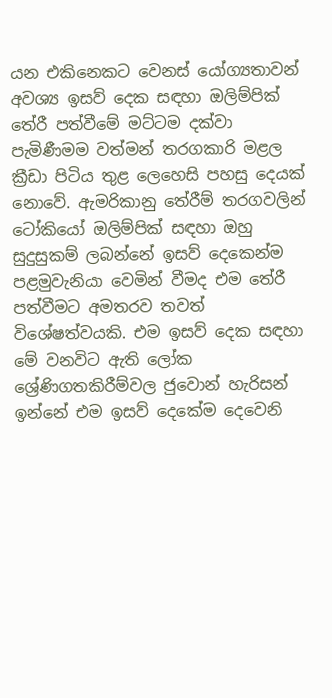යන එකිනෙකට වෙනස් යෝග්‍යතාවන් අවශ්‍ය ඉසව් දෙක සඳහා ඔලිම්පික් තේරී පත්වීමේ මට්ටම දක්වා පැමිණීමම වත්මන් තරගකාරි මළල ක්‍රීඩා පිටිය තුළ ලෙහෙසි පහසු දෙයක් නොවේ. ඇමරිකානු තේරීම් තරගවලින් ටෝකියෝ ඔලිම්පික් සඳහා ඔහු සුදුසුකම් ලබන්නේ ඉසව් දෙකෙන්ම පළමුවැනියා වෙමින් වීමද එම තේරී පත්වීමට අමතරව තවත් විශේෂත්වයකි. එම ඉසව් දෙක සඳහා මේ වනවිට ඇති ලෝක ශ්‍රේණිගතකිරීම්වල ජුවොන් හැරිසන් ඉන්නේ එම ඉසව් දෙකේම දෙවෙනි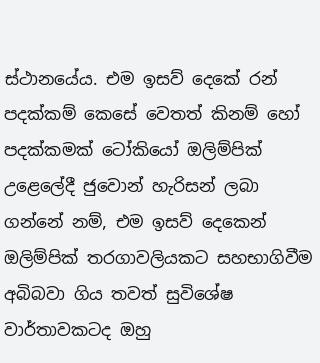ස්ථානයේය. එම ඉසව් දෙකේ රන් පදක්කම් කෙසේ වෙතත් කිනම් හෝ පදක්කමක් ටෝකියෝ ඔලිම්පික් උළෙලේදී ජුවොන් හැරිසන් ලබා ගන්නේ නම්, එම ඉසව් දෙකෙන් ඔලිම්පික් තරගාවලියකට සහභාගිවීම අබිබවා ගිය තවත් සුවිශේෂ වාර්තාවකටද ඔහු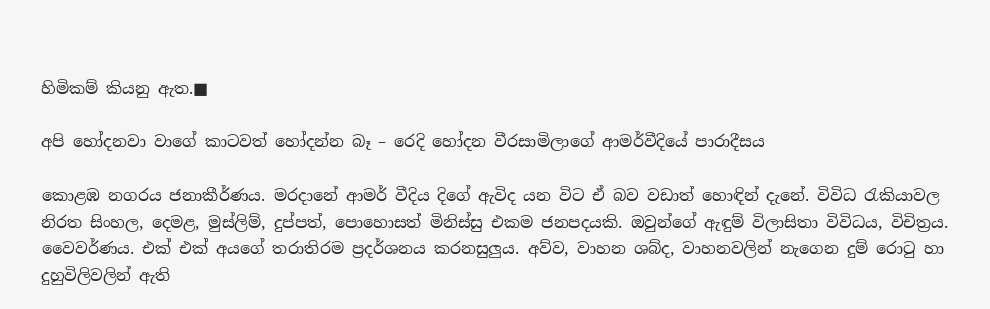හිමිකම් කියනු ඇත.■

අපි හෝදනවා වාගේ කාටවත් හෝදන්න බෑ – රෙදි හෝදන වීරසාමිලාගේ ආමර්වීදියේ පාරාදීසය

කොළඹ නගරය ජනාකීර්ණය. මරදානේ ආමර් වීදිය දිගේ ඇවිද යන විට ඒ බව වඩාත් හොඳින් දැනේ. විවිධ රැකියාවල නිරත සිංහල, දෙමළ, මුස්ලිම්, දුප්පත්, පොහොසත් මිනිස්සු එකම ජනපදයකි. ඔවුන්ගේ ඇඳුම් විලාසිතා විවිධය, විචිත්‍රය. වෛවර්ණය. එක් එක් අයගේ තරාතිරම ප්‍රදර්ශනය කරනසුලුය. අව්ව, වාහන ශබ්ද, වාහනවලින් නැගෙන දුම් රොටු හා දුහුවිලිවලින් ඇති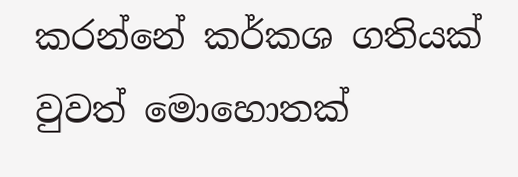කරන්නේ කර්කශ ගතියක් වුවත් මොහොතක්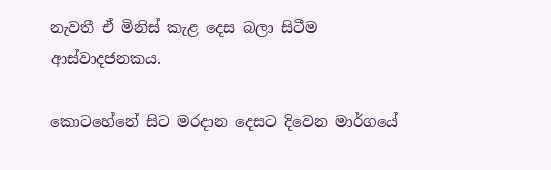නැවතී ඒ මිනිස් කැළ දෙස බලා සිටීම ආස්වාදජනකය.

කොටහේනේ සිට මරදාන දෙසට දිවෙන මාර්ගයේ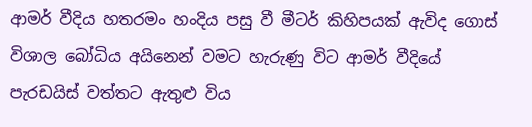ආමර් වීදිය හතරමං හංදිය පසු වී මීටර් කිහිපයක් ඇවිද ගොස් විශාල බෝධිය අයිනෙන් වමට හැරුණු විට ආමර් වීදියේ පැරඩයිස් වත්තට ඇතුළු විය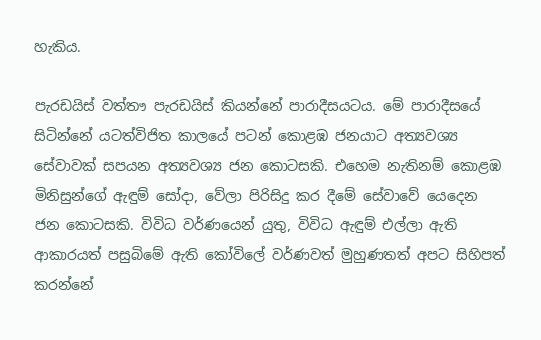හැකිය.

පැරඩයිස් වත්තෟ පැරඩයිස් කියන්නේ පාරාදීසයටය. මේ පාරාදීසයේ සිටින්නේ යටත්විජිත කාලයේ පටන් කොළඹ ජනයාට අත්‍යවශ්‍ය සේවාවක් සපයන අත්‍යවශ්‍ය ජන කොටසකි. එහෙම නැතිනම් කොළඹ මිනිසුන්ගේ ඇඳුම් සෝදා, වේලා පිරිසිදු කර දීමේ සේවාවේ යෙදෙන ජන කොටසකි. විවිධ වර්ණයෙන් යුතු, විවිධ ඇඳුම් එල්ලා ඇති ආකාරයත් පසුබිමේ ඇති කෝවිලේ වර්ණවත් මුහුණතත් අපට සිහිපත් කරන්නේ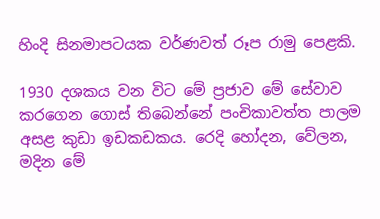හිංදි සිනමාපටයක වර්ණවත් රූප රාමු පෙළකි.

1930 දශකය වන විට මේ ප්‍රජාව මේ සේවාව කරගෙන ගොස් තිබෙන්නේ පංචිකාවත්ත පාලම අසළ කුඩා ඉඩකඩකය. රෙදි හෝදන, වේලන, මදින මේ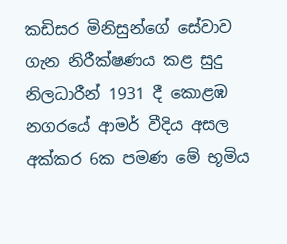කඩිසර මිනිසුන්ගේ සේවාව ගැන නිරීක්ෂණය කළ සුදු නිලධාරීන් 1931 දී කොළඹ නගරයේ ආමර් වීදිය අසල අක්කර 6ක පමණ මේ භූමිය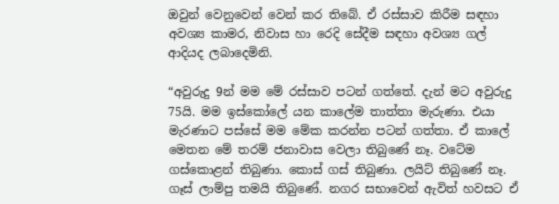ඔවුන් වෙනුවෙන් වෙන් කර තිබේ. ඒ රස්සාව කිරීම සඳහා අවශ්‍ය කාමර, නිවාස හා රෙදි සේදීම සඳහා අවශ්‍ය ගල් ආදියද ලබාදෙමිනි.

“අවුරුදු 9න් මම මේ රස්සාව පටන් ගත්තේ. දැන් මට අවුරුදු 75යි. මම ඉස්කෝලේ යන කාලේම තාත්තා මැරුණා. එයා මැරණාට පස්සේ මම මේක කරන්න පටන් ගත්තා. ඒ කාලේ මෙතන මේ තරම් ජනාවාස වෙලා තිබුණේ නෑ. වටේම ගස්කොළන් තිබුණා. කොස් ගස් තිබුණා. ලයිට් තිබුණේ නෑ. ගෑස් ලාම්පු තමයි තිබුණේ. නගර සභාවෙන් ඇවිත් හවසට ඒ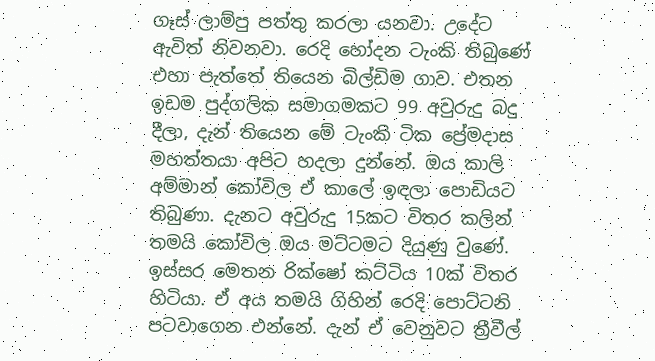ගෑස් ලාම්පු පත්තු කරලා යනවා. උදේට ඇවිත් නිවනවා. රෙදි හෝදන ටැංකි තිබුණේ එහා පැත්තේ තියෙන බිල්ඩිම ගාව. එතන ඉඩම පුද්ගලික සමාගමකට 99 අවුරුදු බදු දීලා, දැන් තියෙන මේ ටැංකි ටික ප්‍රේමදාස මහත්තයා අපිට හදලා දුන්නේ. ඔය කාලි අම්මාන් කෝවිල ඒ කාලේ ඉඳලා පොඩියට තිබුණා. දැනට අවුරුදු 15කට විතර කලින් තමයි කෝවිල ඔය මට්ටමට දියුණු වුණේ. ඉස්සර මෙතන රික්ෂෝ කට්ටිය 10ක් විතර හිටියා. ඒ අය තමයි ගිහින් රෙදි පොට්ටනි පටවාගෙන එන්නේ. දැන් ඒ වෙනුවට ත්‍රීවීල්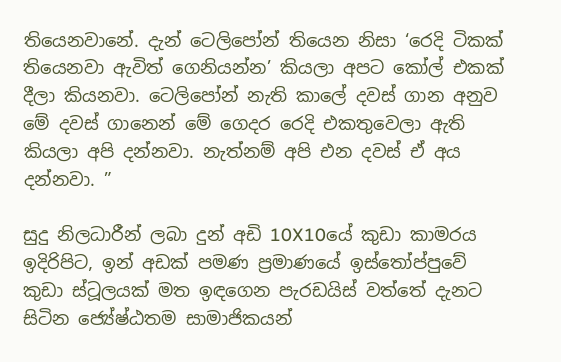තියෙනවානේ. දැන් ටෙලිපෝන් තියෙන නිසා ‘රෙදි ටිකක් තියෙනවා ඇවිත් ගෙනියන්න’ කියලා අපට කෝල් එකක් දීලා කියනවා. ටෙලිපෝන් නැති කාලේ දවස් ගාන අනුව මේ දවස් ගානෙන් මේ ගෙදර රෙදි එකතුවෙලා ඇති කියලා අපි දන්නවා. නැත්නම් අපි එන දවස් ඒ අය දන්නවා. ”

සුදු නිලධාරීන් ලබා දුන් අඩි 10X10යේ කුඩා කාමරය ඉදිරිපිට, ඉන් අඩක් පමණ ප්‍රමාණයේ ඉස්තෝප්පුවේ කුඩා ස්ටූලයක් මත ඉඳගෙන පැරඩයිස් වත්තේ දැනට සිටින ජ්‍යේෂ්ඨතම සාමාජිකයන්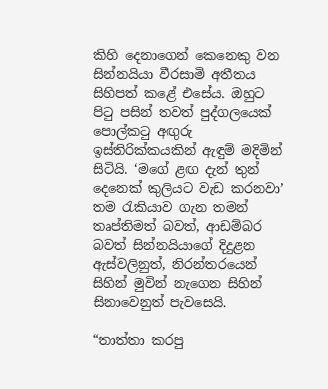කිහි දෙනාගෙන් කෙනෙකු වන සින්නයියා වීරසාමි අතීතය සිහිපත් කළේ එසේය. ඔහුට පිටු පසින් තවත් පුද්ගලයෙක් පොල්කටු අඟුරු ඉස්තිරික්කයකින් ඇඳුම් මදිමින් සිටියි. ‘මගේ ළඟ දැන් තුන් දෙනෙක් කුලියට වැඩ කරනවා’ තම රැකියාව ගැන තමන් තෘප්තිමත් බවත්, ආඩම්බර බවත් සින්නයියාගේ දිදුළන ඇස්වලිනුත්, නිරන්තරයෙන් සිහින් මුවින් නැගෙන සිහින් සිනාවෙනුත් පැවසෙයි.

“තාත්තා කරපු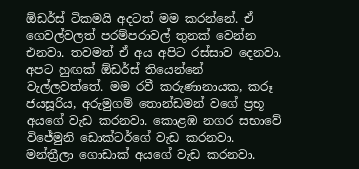ඕඩර්ස් ටිකමයි අදටත් මම කරන්නේ. ඒ ගෙවල්වලත් පරම්පරාවල් තුනක් වෙන්න එනවා. තවමත් ඒ අය අපිට රස්සාව දෙනවා. අපට හුඟක් ඕඩර්ස් තියෙන්නේ වැල්ලවත්තේ. මම රවී කරුණානායක, කරූ ජයසූරිය, අරුමුගම් තොන්ඩමන් වගේ ප්‍රභූ අයගේ වැඩ කරනවා. කොළඹ නගර සභාවේ විජේමුනි ඩොක්ටර්ගේ වැඩ කරනවා. මන්ත්‍රීලා ගොඩාක් අයගේ වැඩ කරනවා.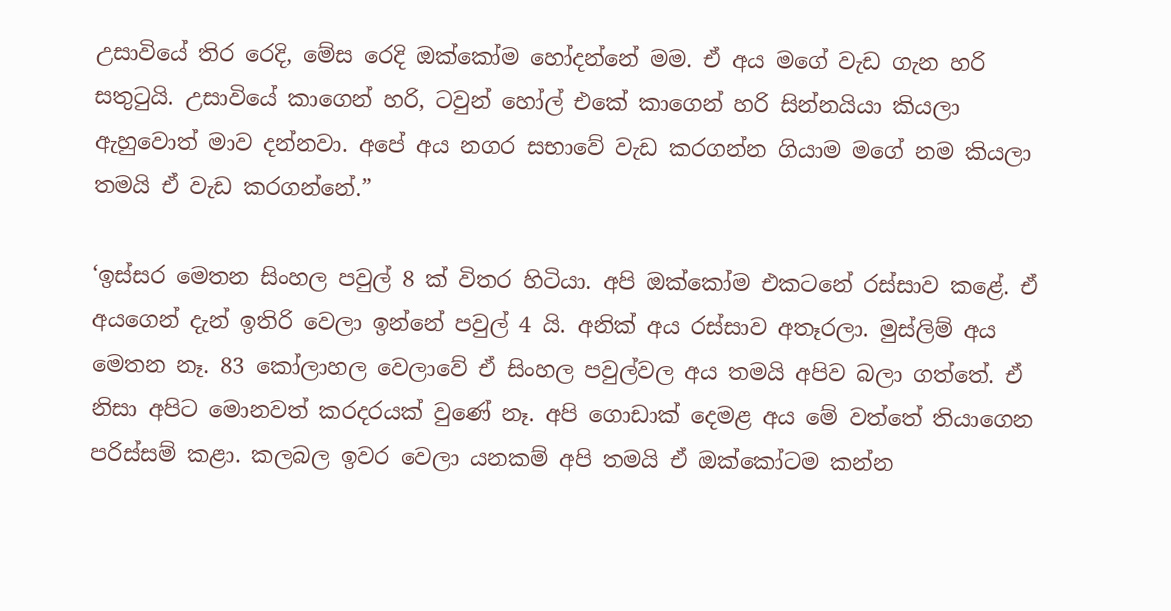උසාවියේ තිර රෙදි, මේස රෙදි ඔක්කෝම හෝදන්නේ මම. ඒ අය මගේ වැඩ ගැන හරි සතුටුයි. උසාවියේ කාගෙන් හරි, ටවුන් හෝල් එකේ කාගෙන් හරි සින්නයියා කියලා ඇහුවොත් මාව දන්නවා. අපේ අය නගර සභාවේ වැඩ කරගන්න ගියාම මගේ නම කියලා තමයි ඒ වැඩ කරගන්නේ.”

‘ඉස්සර මෙතන සිංහල පවුල් 8 ක් විතර හිටියා. අපි ඔක්කෝම එකටනේ රස්සාව කළේ. ඒ අයගෙන් දැන් ඉතිරි වෙලා ඉන්නේ පවුල් 4 යි. අනික් අය රස්සාව අතෑරලා. මුස්ලිම් අය මෙතන නෑ. 83 කෝලාහල වෙලාවේ ඒ සිංහල පවුල්වල අය තමයි අපිව බලා ගත්තේ. ඒ නිසා අපිට මොනවත් කරදරයක් වුණේ නෑ. අපි ගොඩාක් දෙමළ අය මේ වත්තේ තියාගෙන පරිස්සම් කළා. කලබල ඉවර වෙලා යනකම් අපි තමයි ඒ ඔක්කෝටම කන්න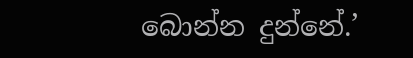බොන්න දුන්නේ.’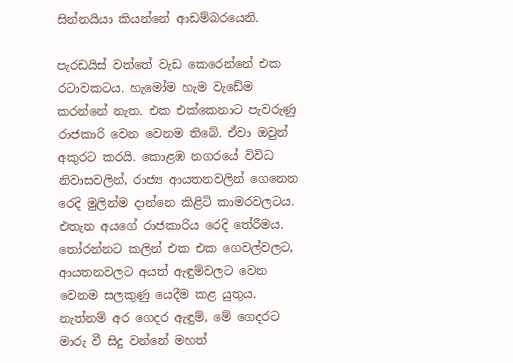සින්නයියා කියන්නේ ආඩම්බරයෙනි.

පැරඩයිස් වත්තේ වැඩ කෙරෙන්නේ එක රටාවකටය. හැමෝම හැම වැඩේම කරන්නේ නැත. එක එක්කෙනාට පැවරුණු රාජකාරි වෙන වෙනම තිබේ. ඒවා ඔවුන් අකුරට කරයි. කොළඹ නගරයේ විවිධ නිවාසවලින්, රාජ්‍ය ආයතනවලින් ගෙනෙන රෙදි මුලින්ම දාන්නෙ කිළිටි කාමරවලටය. එතැන අයගේ රාජකාරිය රෙදි තේරීමය. තෝරන්නට කලින් එක එක ගෙවල්වලට, ආයතනවලට අයත් ඇඳුම්වලට වෙන වෙනම සලකුණු යෙදීම කළ යුතුය. නැත්නම් අර ගෙදර ඇඳුම්, මේ ගෙදරට මාරු වී සිදු වන්නේ මහත්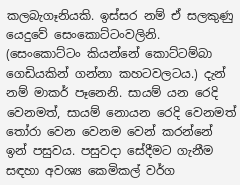කලබැගෑනියකි. ඉස්සර නම් ඒ සලකුණු යෙදුවේ සෙංකොට්ටංවලිනි. (සෙංකොට්ටං කියන්නේ කොට්ටම්බා ගෙඩියකින් ගන්නා කහටවලටය.) දැන් නම් මාකර් පෑනෙනි. සායම් යන රෙදි වෙනමත්, සායම් නොයන රෙදි වෙනමත් තෝරා වෙන වෙනම වෙන් කරන්නේ ඉන් පසුවය. පසුවදා සේදීමට ගැනීම සඳහා අවශ්‍ය කෙමිකල් වර්ග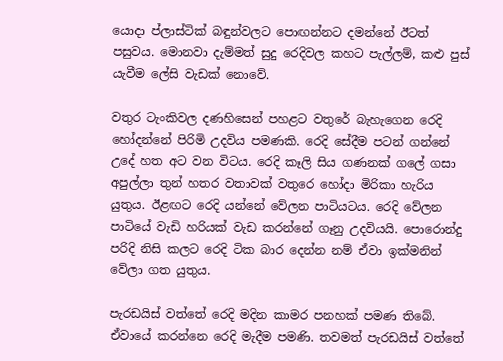යොදා ප්ලාස්ටික් බඳුන්වලට පොඟන්නට දමන්නේ ඊටත් පසුවය. මොනවා දැම්මත් සුදු රෙදිවල කහට පැල්ලම්, කළු පුස් යැවීම ලේසි වැඩක් නොවේ.

වතුර ටැංකිවල දණහිසෙන් පහළට වතුරේ බැහැගෙන රෙදි හෝදන්නේ පිරිමි උදවිය පමණකි. රෙදි සේදීම පටන් ගන්නේ උදේ හත අට වන විටය. රෙදි කෑලි සිය ගණනක් ගලේ ගසා අපුල්ලා තුන් හතර වතාවක් වතුරෙ හෝදා මිරිකා හැරිය යුතුය. ඊළඟට රෙදි යන්නේ වේලන පාටියටය. රෙදි වේලන පාටියේ වැඩි හරියක් වැඩ කරන්නේ ගෑනු උදවියයි. පොරොන්දු පරිදි නිසි කලට රෙදි ටික බාර දෙන්න නම් ඒවා ඉක්මනින් වේලා ගත යුතුය.

පැරඩයිස් වත්තේ රෙදි මදින කාමර පනහක් පමණ තිබේ. ඒවායේ කරන්නෙ රෙදි මැදීම පමණි. තවමත් පැරඩයිස් වත්තේ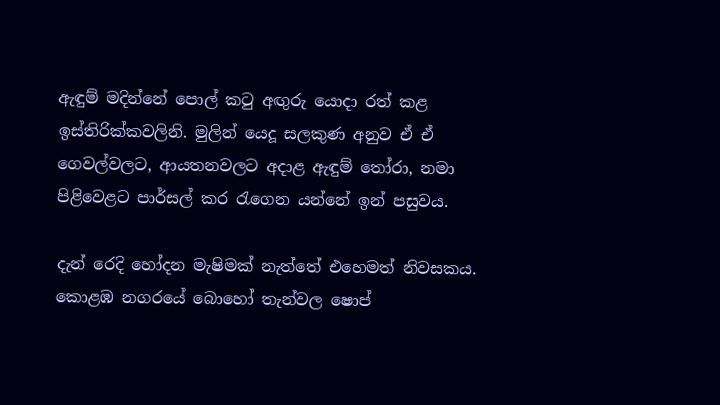ඇඳුම් මදින්නේ පොල් කටු අඟුරු යොදා රත් කළ ඉස්තිරික්කවලිනි. මුලින් යෙදූ සලකුණ අනුව ඒ ඒ ගෙවල්වලට, ආයතනවලට අදාළ ඇඳුම් තෝරා, නමා පිළිවෙළට පාර්සල් කර රැගෙන යන්නේ ඉන් පසුවය.

දැන් රෙදි හෝදන මැෂිමක් නැත්තේ එහෙමත් නිවසකය. කොළඹ නගරයේ බොහෝ තැන්වල ෂොප්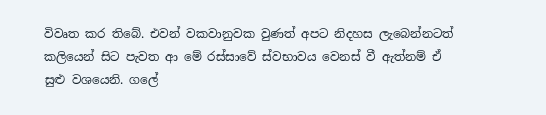විවෘත කර තිබේ. එවන් වකවානුවක වුණත් අපට නිදහස ලැබෙන්නටත් කලියෙන් සිට පැවත ආ මේ රස්සාවේ ස්වභාවය වෙනස් වී ඇත්නම් ඒ සුළු වශයෙනි. ගලේ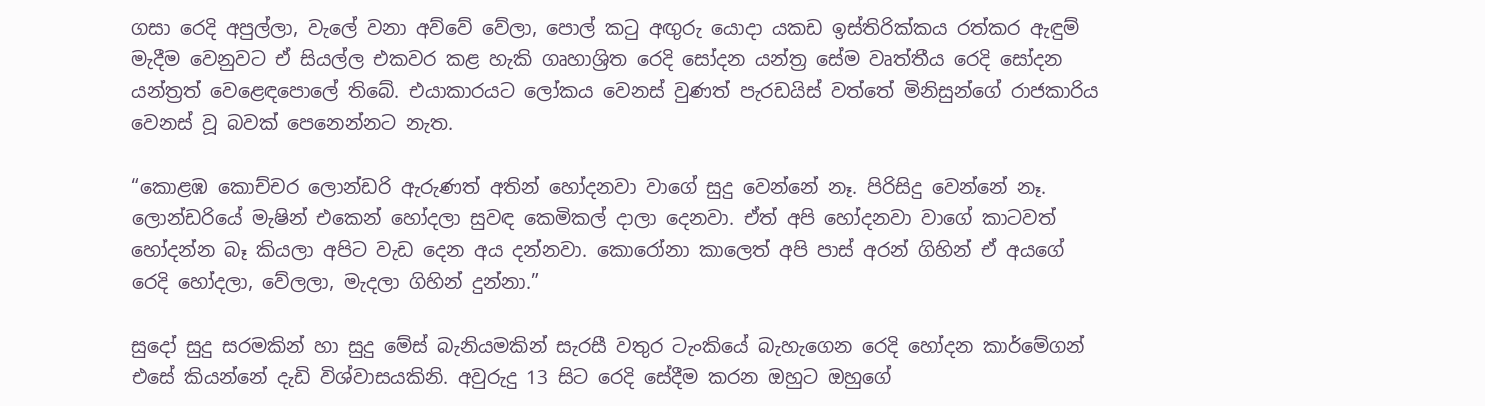ගසා රෙදි අපුල්ලා, වැලේ වනා අව්වේ වේලා, පොල් කටු අඟුරු යොදා යකඩ ඉස්තිරික්කය රත්කර ඇඳුම් මැදීම වෙනුවට ඒ සියල්ල එකවර කළ හැකි ගෘහාශ්‍රිත රෙදි සෝදන යන්ත්‍ර සේම වෘත්තීය රෙදි සෝදන යන්ත්‍රත් වෙළෙඳපොලේ තිබේ. එයාකාරයට ලෝකය වෙනස් වුණත් පැරඩයිස් වත්තේ මිනිසුන්ගේ රාජකාරිය වෙනස් වූ බවක් පෙනෙන්නට නැත.

“කොළඹ කොච්චර ලොන්ඩරි ඇරුණත් අතින් හෝදනවා වාගේ සුදු වෙන්නේ නෑ. පිරිසිදු වෙන්නේ නෑ. ලොන්ඩරියේ මැෂින් එකෙන් හෝදලා සුවඳ කෙමිකල් දාලා දෙනවා. ඒත් අපි හෝදනවා වාගේ කාටවත් හෝදන්න බෑ කියලා අපිට වැඩ දෙන අය දන්නවා. කොරෝනා කාලෙත් අපි පාස් අරන් ගිහින් ඒ අයගේ රෙදි හෝදලා, වේලලා, මැදලා ගිහින් දුන්නා.”

සුදෝ සුදු සරමකින් හා සුදු මේස් බැනියමකින් සැරසී වතුර ටැංකියේ බැහැගෙන රෙදි හෝදන කාර්මේගන් එසේ කියන්නේ දැඩි විශ්වාසයකිනි. අවුරුදු 13 සිට රෙදි සේදීම කරන ඔහුට ඔහුගේ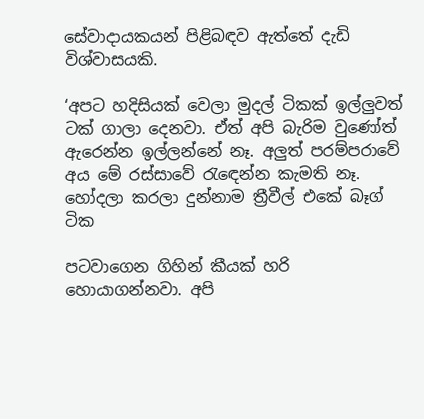සේවාදායකයන් පිළිබඳව ඇත්තේ දැඩි විශ්වාසයකි.

‘අපට හදිසියක් වෙලා මුදල් ටිකක් ඉල්ලුවත් ටක් ගාලා දෙනවා. ඒත් අපි බැරිම වුණෝත් ඇරෙන්න ඉල්ලන්නේ නෑ. අලුත් පරම්පරාවේ අය මේ රස්සාවේ රැඳෙන්න කැමති නෑ. හෝදලා කරලා දුන්නාම ත්‍රීවීල් එකේ බෑග් ටික

පටවාගෙන ගිහින් කීයක් හරි හොයාගන්නවා. අපි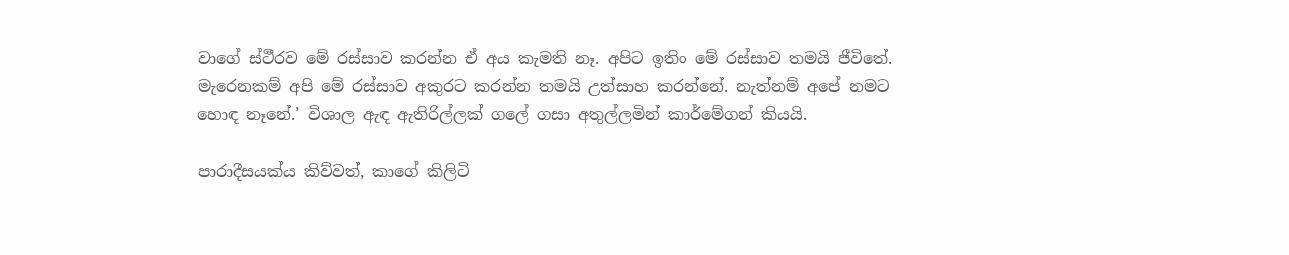වාගේ ස්ථීරව මේ රස්සාව කරන්න ඒ අය කැමති නෑ. අපිට ඉතිං මේ රස්සාව තමයි ජීවිතේ. මැරෙනකම් අපි මේ රස්සාව අකුරට කරන්න තමයි උත්සාහ කරන්නේ. නැත්නම් අපේ නමට හොඳ නෑනේ.’ විශාල ඇඳ ඇතිරිල්ලක් ගලේ ගසා අතුල්ලමින් කාර්මේගන් කියයි.

පාරාදීසයක්ය කිව්වත්, කාගේ කිලිටි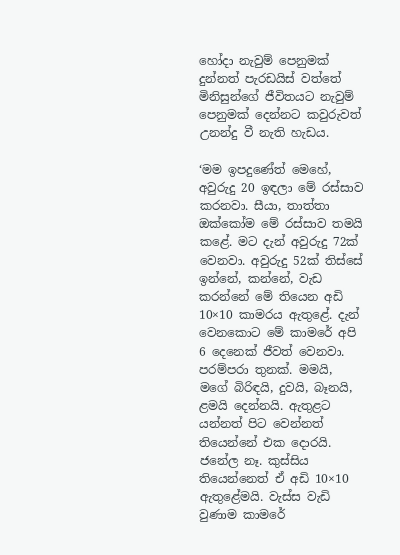හෝදා නැවුම් පෙනුමක් දුන්නත් පැරඩයිස් වත්තේ මිනිසුන්ගේ ජීවිතයට නැවුම් පෙනුමක් දෙන්නට කවුරුවත් උනන්දු වී නැති හැඩය.

‘මම ඉපදුණේත් මෙහේ, අවුරුදු 20 ඉඳලා මේ රස්සාව කරනවා. සීයා, තාත්තා ඔක්කෝම මේ රස්සාව තමයි කළේ. මට දැන් අවුරුදු 72ක් වෙනවා. අවුරුදු 52ක් තිස්සේ ඉන්නේ, කන්නේ, වැඩ කරන්නේ මේ තියෙන අඩි 10×10 කාමරය ඇතුළේ. දැන් වෙනකොට මේ කාමරේ අපි 6 දෙනෙක් ජීවත් වෙනවා. පරම්පරා තුනක්. මමයි, මගේ බිරිඳයි, දුවයි, බෑනයි, ළමයි දෙන්නයි. ඇතුළට යන්නත් පිට වෙන්නත් තියෙන්නේ එක දොරයි. ජනේල නෑ. කුස්සිය තියෙන්නෙත් ඒ අඩි 10×10 ඇතුළේමයි. වැස්ස වැඩි වුණාම කාමරේ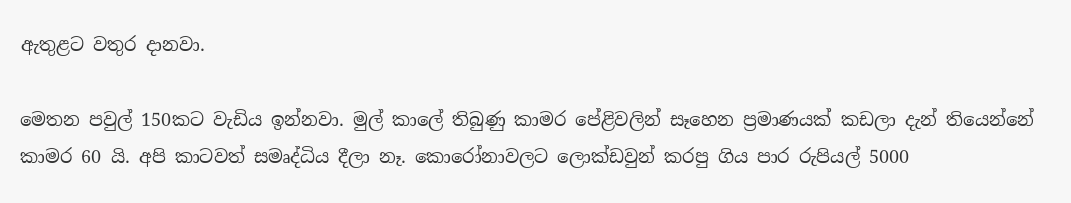ඇතුළට වතුර දානවා.

මෙතන පවුල් 150කට වැඩිය ඉන්නවා. මුල් කාලේ තිබුණු කාමර පේළිවලින් සෑහෙන ප්‍රමාණයක් කඩලා දැන් තියෙන්නේ කාමර 60 යි. අපි කාටවත් සමෘද්ධිය දීලා නෑ. කොරෝනාවලට ලොක්ඩවුන් කරපු ගිය පාර රුපියල් 5000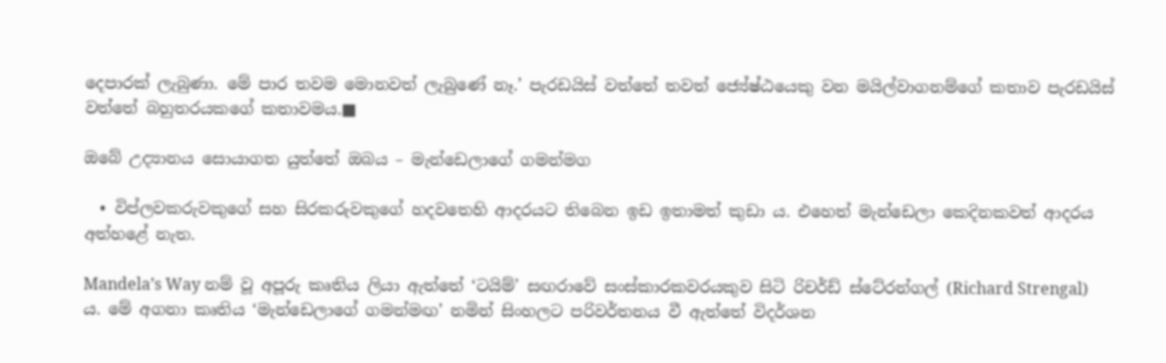දෙපාරක් ලැබුණා. මේ පාර තවම මොනවත් ලැබුණේ නෑ.’ පැරඩයිස් වත්තේ තවත් ජ්‍යේෂ්ඨයෙකු වන මයිල්වාගනම්ගේ කතාව පැරඩයිස් වත්තේ බහුතරයකගේ කතාවමය.■

ඔබේ උද්‍යානය සොයාගත යුත්තේ ඔබය – මැන්ඩෙලාගේ ගමන්මග

  • විප්ලවකරුවකුගේ සහ සිරකරුවකුගේ හදවතෙහි ආදරයට තිබෙන ඉඩ ඉතාමත් කුඩා ය. එහෙත් මැන්ඩෙලා කෙදිනකවත් ආදරය අත්හළේ නැත.

Mandela’s Way නම් වූ අපූරු කෘතිය ලියා ඇත්තේ ‘ටයිම්’ සඟරාවේ සංස්කාරකවරයකුව සිටි රිචර්ඩ් ස්ටේ‍රන්ගල් (Richard Strengal)  ය. මේ අගනා කෘතිය ‘මැන්ඩෙලාගේ ගමන්මඟ’ නමින් සිංහලට පරිවර්තනය වී ඇත්තේ විදර්ශන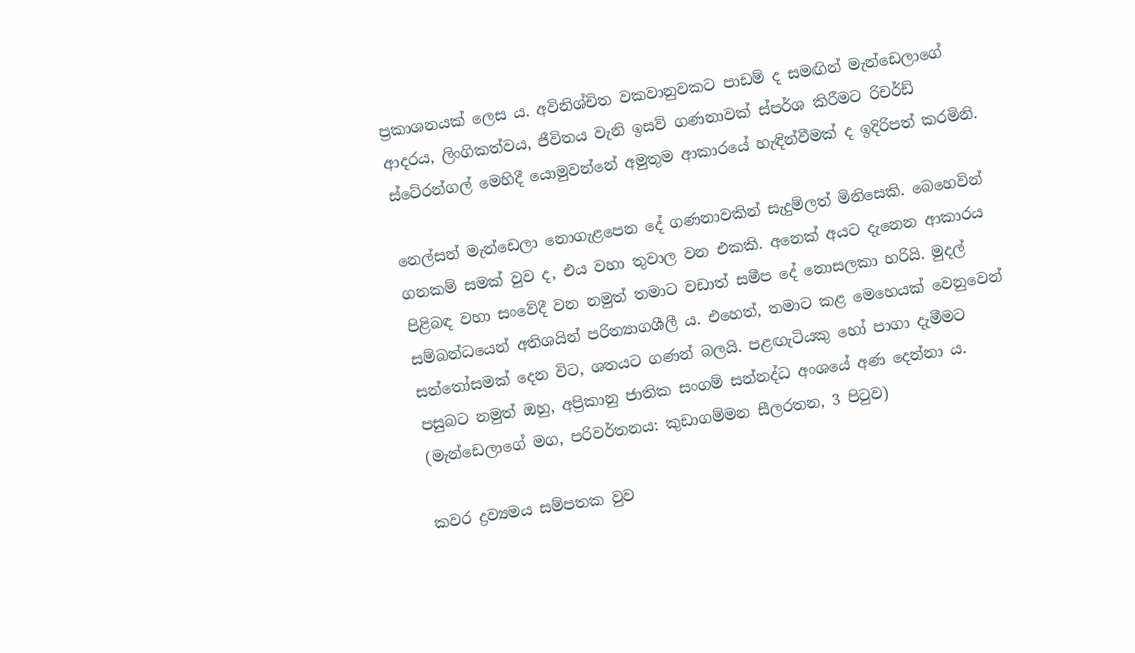ප්‍රකාශනයක් ලෙස ය. අවිනිශ්චිත වකවානුවකට පාඩම් ද සමඟින් මැන්ඩෙලාගේ ආදරය, ලිංගිකත්වය, ජීවිතය වැනි ඉසව් ගණනාවක් ස්පර්ශ කිරීමට රිචර්ඩ් ස්ටේ‍රන්ගල් මෙහිදී යොමුවන්නේ අමුතුම ආකාරයේ හැඳින්වීමක් ද ඉදිරිපත් කරමිනි.

නෙල්සන් මැන්ඩෙලා නොගැළපෙන දේ ගණනාවකින් සැදුම්ලත් මිනිසෙකි. බෙහෙවින් ගනකම් සමක් වුව ද, එය වහා තුවාල වන එකකි. අනෙක් අයට දැනෙන ආකාරය පිළිබඳ වහා සංවේදී වන නමුත් තමාට වඩාත් සමීප දේ නොසලකා හරියි. මුදල් සම්බන්ධයෙන් අතිශයින් පරිත්‍යාගශීලී ය. එහෙත්, තමාට කළ මෙහෙයක් වෙනුවෙන් සන්තෝසමක් දෙන විට, ශතයට ගණන් බලයි. පළඟැටියකු හෝ පාගා දැමීමට පසුබට නමුත් ඔහු, අප්‍රිකානු ජාතික සංගම් සන්නද්ධ අංශයේ අණ දෙන්නා ය. (මැන්ඩෙලාගේ මග, පරිවර්තනය: කුඩාගම්මන සීලරතන, 3 පිටුව)

කවර ද්‍රව්‍යමය සම්පතක වුව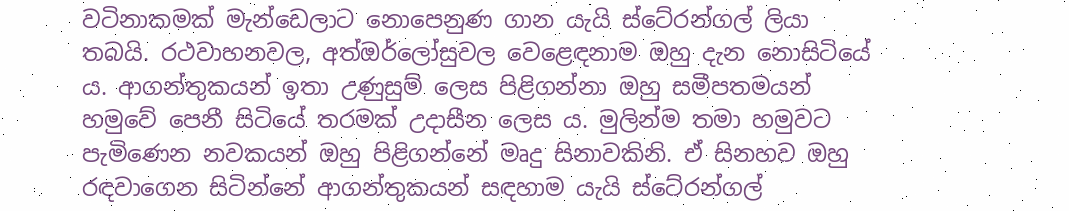වටිනාකමක් මැන්ඩෙලාට නොපෙනුණ ගාන යැයි ස්ටේ‍රන්ගල් ලියා තබයි. රථවාහනවල, අත්ඔර්ලෝසුවල වෙළෙඳනාම ඔහු දැන නොසිටියේ ය. ආගන්තුකයන් ඉතා උණුසුම් ලෙස පිළිගන්නා ඔහු සමීපතමයන් හමුවේ පෙනී සිටියේ තරමක් උදාසීන ලෙස ය. මුලින්ම තමා හමුවට පැමිණෙන නවකයන් ඔහු පිළිගන්නේ මෘදු සිනාවකිනි. ඒ සිනහව ඔහු රඳවාගෙන සිටින්නේ ආගන්තුකයන් සඳහාම යැයි ස්ටේ‍රන්ගල්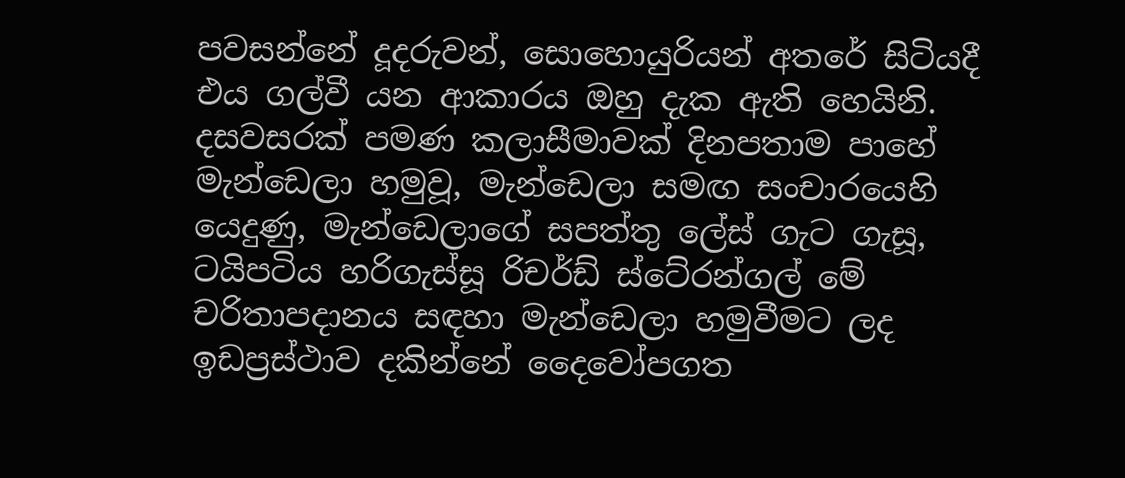පවසන්නේ දූදරුවන්, සොහොයුරියන් අතරේ සිටියදී එය ගල්වී යන ආකාරය ඔහු දැක ඇති හෙයිනි.
දසවසරක් පමණ කලාසීමාවක් දිනපතාම පාහේ මැන්ඩෙලා හමුවූ, මැන්ඩෙලා සමඟ සංචාරයෙහි යෙදුණු, මැන්ඩෙලාගේ සපත්තු ලේස් ගැට ගැසූ, ටයිපටිය හරිගැස්සූ රිචර්ඩ් ස්ටේ‍රන්ගල් මේ චරිතාපදානය සඳහා මැන්ඩෙලා හමුවීමට ලද ඉඩප්‍රස්ථාව දකින්නේ දෛවෝපගත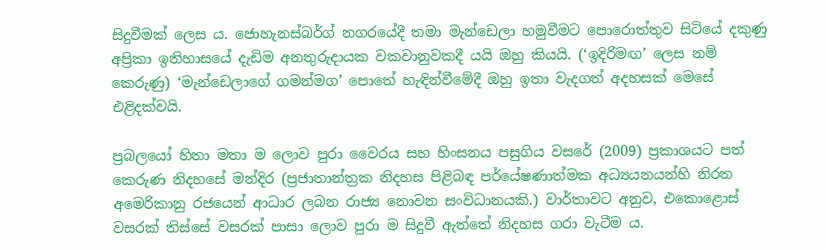සිදුවීමක් ලෙස ය. ජොහැනස්බර්ග් නගරයේදී තමා මැන්ඩෙලා හමුවීමට පොරොත්තුව සිටියේ දකුණු අප්‍රිකා ඉතිහාසයේ දැඩිම අනතුරුදායක වකවානුවකදී යයි ඔහු කියයි. (‘ඉදිරිමඟ’ ලෙස නම් කෙරුණු) ‘මැන්ඩෙලාගේ ගමන්මග’ පොතේ හැඳින්වීමේදී ඔහු ඉතා වැදගත් අදහසක් මෙසේ එළිදක්වයි.

ප්‍රබලයෝ හිතා මතා ම ලොව පුරා වෛරය සහ හිංසනය පසුගිය වසරේ (2009) ප්‍රකාශයට පත් කෙරුණ නිදහසේ මන්දිර (ප්‍රජාතාන්ත්‍රක නිදහස පිළිබඳ පර්යේෂණාත්මක අධ්‍යයනයන්හි නිරත අමෙරිකානු රජයෙන් ආධාර ලබන රාජ්‍ය නොවන සංවිධානයකි.) වාර්තාවට අනුව, එකොළොස් වසරක් තිස්සේ වසරක් පාසා ලොව පුරා ම සිදුවී ඇත්තේ නිදහස ගරා වැටීම ය.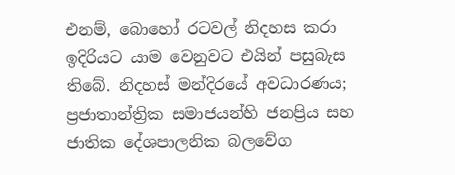එනම්, බොහෝ රටවල් නිදහස කරා ඉදිරියට යාම වෙනුවට එයින් පසුබැස තිබේ. නිදහස් මන්දිරයේ අවධාරණය; ප්‍රජාතාන්ත්‍රික සමාජයන්හි ජනප්‍රිය සහ ජාතික දේශපාලනික බලවේග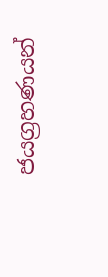ජයග්‍රහණයන්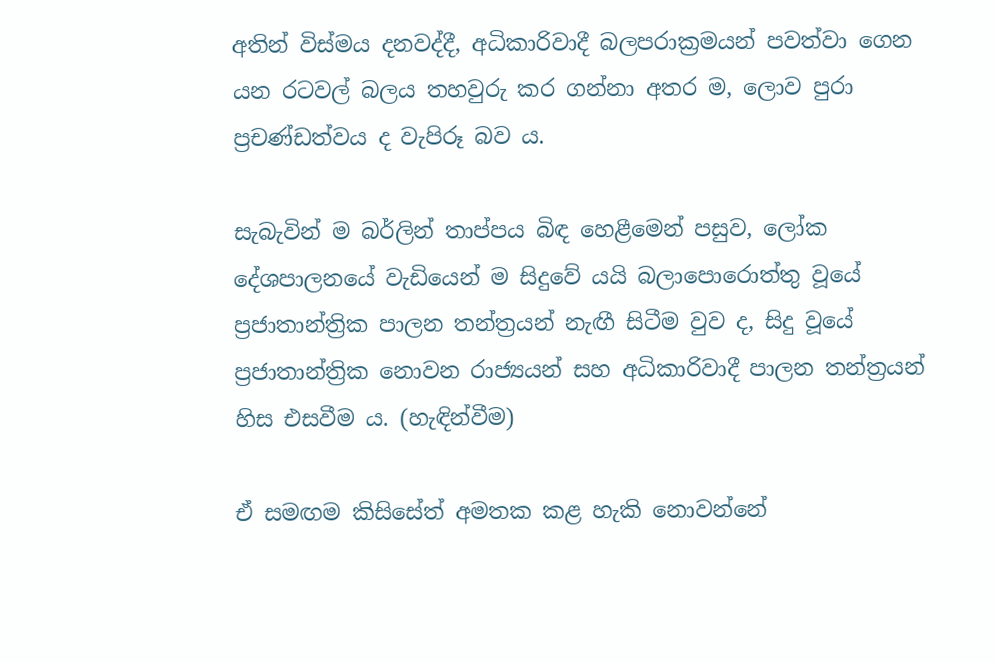අතින් විස්මය දනවද්දී, අධිකාරිවාදී බලපරාක්‍රමයන් පවත්වා ගෙන යන රටවල් බලය තහවුරු කර ගන්නා අතර ම, ලොව පුරා ප්‍රචණ්ඩත්වය ද වැපිරූ බව ය.

සැබැවින් ම බර්ලින් තාප්පය බිඳ හෙළීමෙන් පසුව, ලෝක දේශපාලනයේ වැඩියෙන් ම සිදුවේ යයි බලාපොරොත්තු වූයේ ප්‍රජාතාන්ත්‍රික පාලන තන්ත්‍රයන් නැඟී සිටීම වුව ද, සිදු වූයේ ප්‍රජාතාන්ත්‍රික නොවන රාජ්‍යයන් සහ අධිකාරිවාදී පාලන තන්ත්‍රයන් හිස එසවීම ය. (හැඳින්වීම)

ඒ සමඟම කිසිසේත් අමතක කළ හැකි නොවන්නේ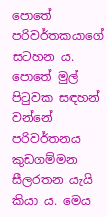පොතේ පරිවර්තකයාගේ සටහන ය. පොතේ මුල් පිටුවක සඳහන් වන්නේ පරිවර්තනය කුඩගම්මන සීලරතන යැයි කියා ය. මෙය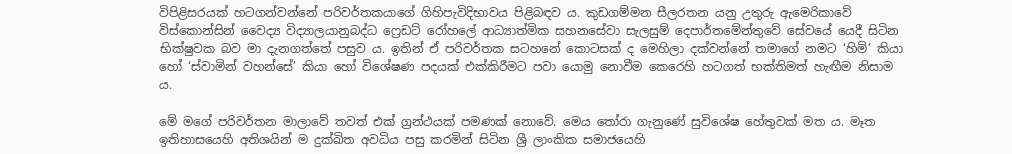විපිළිසරයක් හටගන්වන්නේ පරිවර්තකයාගේ ගිහිපැවිදිභාවය පිළිබඳව ය. කුඩගම්මන සීලරතන යනු උතුරු ඇමෙරිකාවේ විස්කොන්සින් වෛද්‍ය විද්‍යාලයානුබද්ධ ෆ්‍රෙඩට් රෝහලේ ආධ්‍යාත්මික සහනසේවා සැලසුම් දෙපාර්තමේන්තුවේ සේවයේ යෙදී සිටින භික්ෂුවක බව මා දැනගත්තේ පසුව ය. ඉතින් ඒ පරිවර්තක සටහනේ කොටසක් ද මෙහිලා දක්වන්නේ තමාගේ නමට ‘හිමි’ කියා හෝ ‘ස්වාමින් වහන්සේ’ කියා හෝ විශේෂණ පදයක් එක්කිරීමට පවා යොමු නොවීම කෙරෙහි හටගත් භක්තිමත් හැඟීම නිසාම ය.

මේ මගේ පරිවර්තන මාලාවේ තවත් එක් ග්‍රන්ථයක් පමණක් නොවේ. මෙය තෝරා ගැනුණේ සුවිශේෂ හේතුවක් මත ය. මෑත ඉතිහාසයෙහි අතිශයින් ම දුක්ඛිත අවධිය පසු කරමින් සිටින ශ්‍රී ලාංකික සමාජයෙහි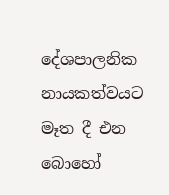දේශපාලනික නායකත්වයට මෑත දී එන බොහෝ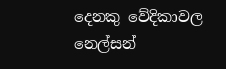දෙනකු වේදිකාවල නෙල්සන්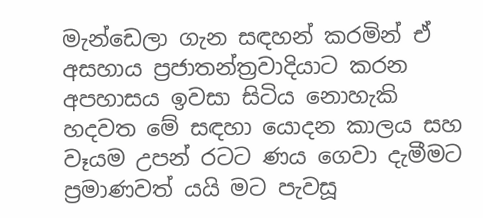මැන්ඩෙලා ගැන සඳහන් කරමින් ඒ අසහාය ප්‍රජාතන්ත්‍රවාදියාට කරන අපහාසය ඉවසා සිටිය නොහැකි හදවත මේ සඳහා යොදන කාලය සහ වෑයම උපන් රටට ණය ගෙවා දැමීමට ප්‍රමාණවත් යයි මට පැවසූ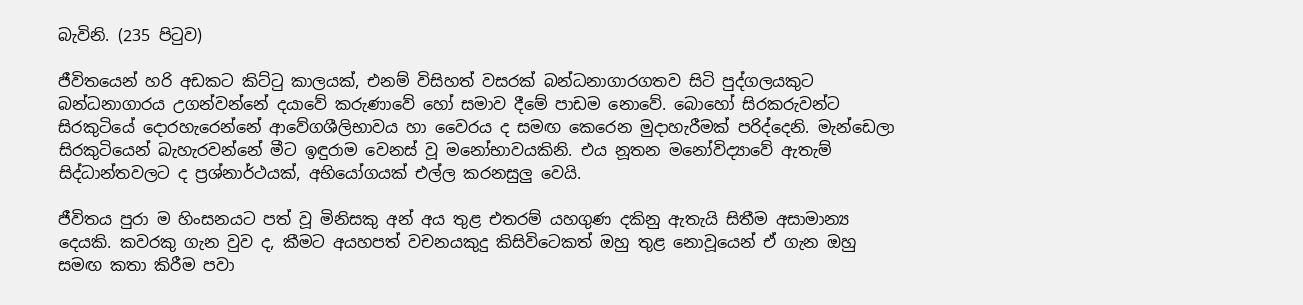බැවිනි. (235 පිටුව)

ජීවිතයෙන් හරි අඩකට කිට්ටු කාලයක්, එනම් විසිහත් වසරක් බන්ධනාගාරගතව සිටි පුද්ගලයකුට බන්ධනාගාරය උගන්වන්නේ දයාවේ කරුණාවේ හෝ සමාව දීමේ පාඩම නොවේ. බොහෝ සිරකරුවන්ට සිරකුටියේ දොරහැරෙන්නේ ආවේගශීලිභාවය හා වෛරය ද සමඟ කෙරෙන මුදාහැරීමක් පරිද්දෙනි. මැන්ඩෙලා සිරකුටියෙන් බැහැරවන්නේ මීට ඉඳුරාම වෙනස් වූ මනෝභාවයකිනි. එය නූතන මනෝවිද්‍යාවේ ඇතැම් සිද්ධාන්තවලට ද ප්‍රශ්නාර්ථයක්, අභියෝගයක් එල්ල කරනසුලු වෙයි.

ජීවිතය පුරා ම හිංසනයට පත් වූ මිනිසකු අන් අය තුළ එතරම් යහගුණ දකිනු ඇතැයි සිතීම අසාමාන්‍ය දෙයකි. කවරකු ගැන වුව ද, කීමට අයහපත් වචනයකුදු කිසිවිටෙකත් ඔහු තුළ නොවූයෙන් ඒ ගැන ඔහු සමඟ කතා කිරීම පවා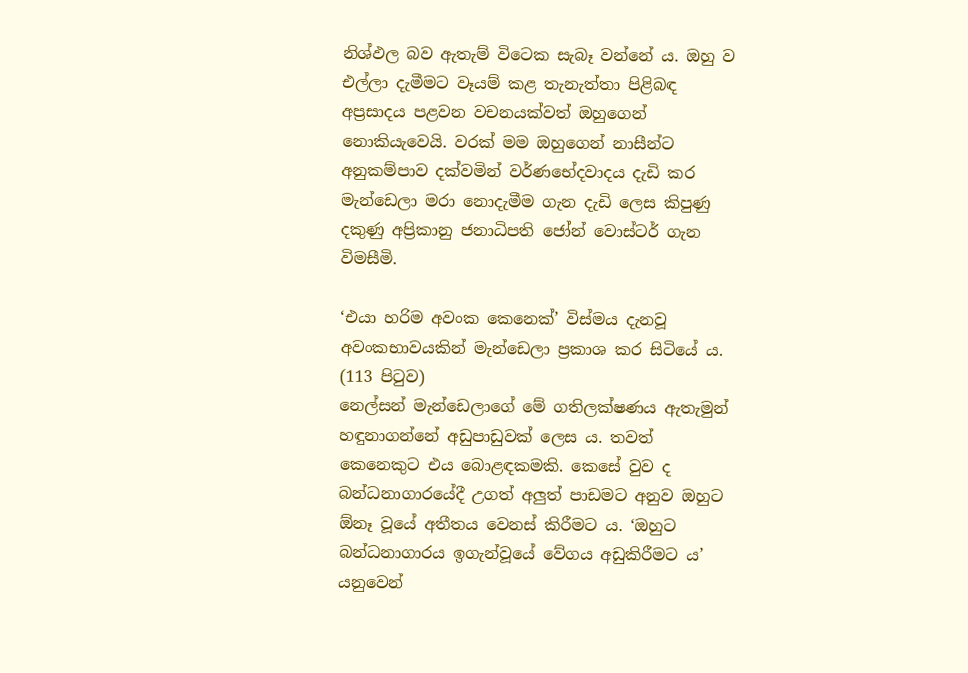නිශ්ඵල බව ඇතැම් විටෙක සැබෑ වන්නේ ය. ඔහු ව එල්ලා දැමීමට වෑයම් කළ තැනැත්තා පිළිබඳ අප්‍රසාදය පළවන වචනයක්වත් ඔහුගෙන් නොකියැවෙයි. වරක් මම ඔහුගෙන් නාසීන්ට අනුකම්පාව දක්වමින් වර්ණභේදවාදය දැඩි කර මැන්ඩෙලා මරා නොදැමීම ගැන දැඩි ලෙස කිපුණු දකුණු අප්‍රිකානු ජනාධිපති ජෝන් වොස්ටර් ගැන විමසීමි.

‘එයා හරිම අවංක කෙනෙක්’ විස්මය දැනවූ අවංකභාවයකින් මැන්ඩෙලා ප්‍රකාශ කර සිටියේ ය. (113 පිටුව)
නෙල්සන් මැන්ඩෙලාගේ මේ ගතිලක්ෂණය ඇතැමුන් හඳුනාගන්නේ අඩුපාඩුවක් ලෙස ය. තවත් කෙනෙකුට එය බොළඳකමකි. කෙසේ වුව ද බන්ධනාගාරයේදී උගත් අලුත් පාඩමට අනුව ඔහුට ඕනෑ වූයේ අතීතය වෙනස් කිරීමට ය. ‘ඔහුට බන්ධනාගාරය ඉගැන්වූයේ වේගය අඩුකිරීමට ය’ යනුවෙන්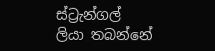ස්ට්‍රැන්ගල් ලියා තබන්නේ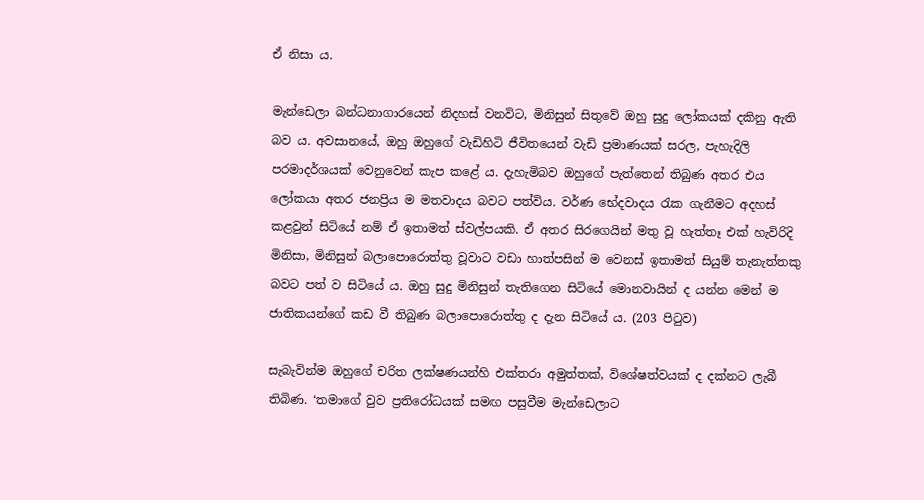ඒ නිසා ය.

මැන්ඩෙලා බන්ධනාගාරයෙන් නිදහස් වනවිට, මිනිසුන් සිතුවේ ඔහු සුදු ලෝකයක් දකිනු ඇති බව ය. අවසානයේ, ඔහු ඔහුගේ වැඩිහිටි ජීවිතයෙන් වැඩි ප්‍රමාණයක් සරල, පැහැදිලි පරමාදර්ශයක් වෙනුවෙන් කැප කළේ ය. දැහැමිබව ඔහුගේ පැත්තෙන් තිබුණ අතර එය ලෝකයා අතර ජනප්‍රිය ම මතවාදය බවට පත්විය. වර්ණ භේදවාදය රැක ගැනීමට අදහස් කළවුන් සිටියේ නම් ඒ ඉතාමත් ස්වල්පයකි. ඒ අතර සිරගෙයින් මතු වූ හැත්තෑ එක් හැවිරිදි මිනිසා, මිනිසුන් බලාපොරොත්තු වූවාට වඩා හාත්පසින් ම වෙනස් ඉතාමත් සියුම් තැනැත්තකු බවට පත් ව සිටියේ ය. ඔහු සුදු මිනිසුන් තැතිගෙන සිටියේ මොනවායින් ද යන්න මෙන් ම ජාතිකයන්ගේ කඩ වී තිබුණ බලාපොරොත්තු ද දැන සිටියේ ය. (203 පිටුව)

සැබැවින්ම ඔහුගේ චරිත ලක්ෂණයන්හි එක්තරා අමුත්තක්, විශේෂත්වයක් ද දක්නට ලැබී තිබිණ. ‘තමාගේ වුව ප්‍රතිරෝධයක් සමඟ පසුවීම මැන්ඩෙලාට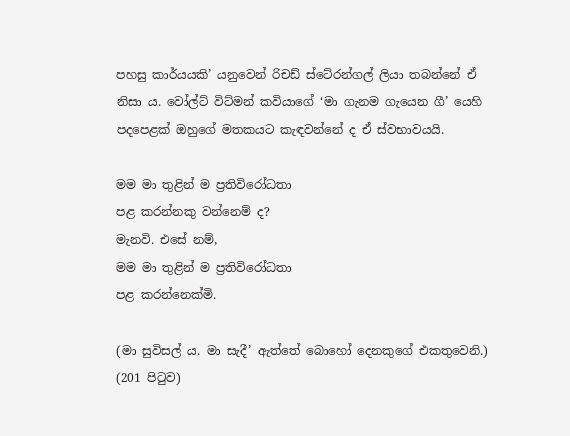පහසු කාර්යයකි’ යනුවෙන් රිචඩ් ස්ටේ‍රන්ගල් ලියා තබන්නේ ඒ නිසා ය. වෝල්ට් විට්මන් කවියාගේ ‘මා ගැනම ගැයෙන ගී’ යෙහි පදපෙළක් ඔහුගේ මතකයට කැඳවන්නේ ද ඒ ස්වභාවයයි.

මම මා තුළින් ම ප්‍රතිවිරෝධතා
පළ කරන්නකු වන්නෙම් ද?
මැනවි. එසේ නම්,
මම මා තුළින් ම ප්‍රතිවිරෝධතා
පළ කරන්නෙක්මි.

(මා සුවිසල් ය. මා සැදී’ ඇත්තේ බොහෝ දෙනකුගේ එකතුවෙනි.) (201 පිටුව)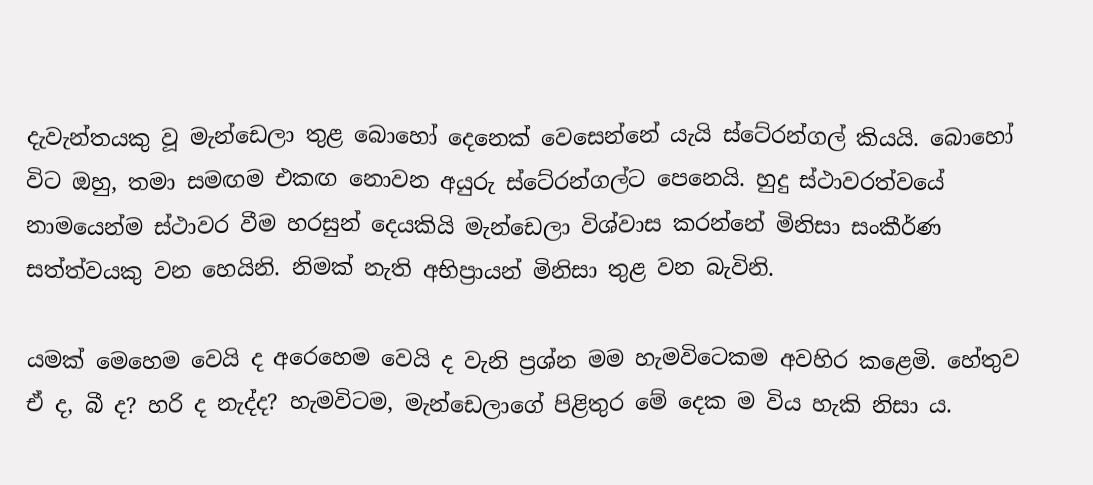දැවැන්තයකු වූ මැන්ඩෙලා තුළ බොහෝ දෙනෙක් වෙසෙන්නේ යැයි ස්ටේ‍රන්ගල් කියයි. බොහෝ විට ඔහු, තමා සමඟම එකඟ නොවන අයුරු ස්ටේ‍රන්ගල්ට පෙනෙයි. හුදු ස්ථාවරත්වයේ නාමයෙන්ම ස්ථාවර වීම හරසුන් දෙයකියි මැන්ඩෙලා විශ්වාස කරන්නේ මිනිසා සංකීර්ණ සත්ත්වයකු වන හෙයිනි. නිමක් නැති අභිප්‍රායන් මිනිසා තුළ වන බැවිනි.

යමක් මෙහෙම වෙයි ද අරෙහෙම වෙයි ද වැනි ප්‍රශ්න මම හැමවිටෙකම අවහිර කළෙමි. හේතුව ඒ ද, බී ද? හරි ද නැද්ද? හැමවිටම, මැන්ඩෙලාගේ පිළිතුර මේ දෙක ම විය හැකි නිසා ය.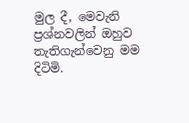මුල දී, මෙවැනි ප්‍රශ්නවලින් ඔහුව තැතිගැන්වෙනු මම දිටිමි.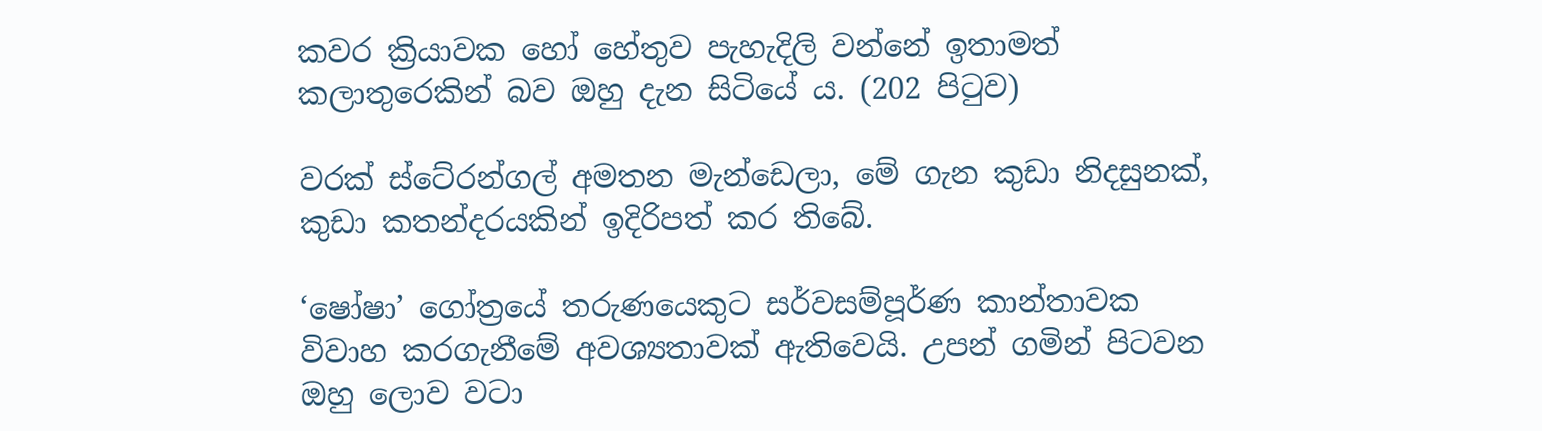කවර ක්‍රියාවක හෝ හේතුව පැහැදිලි වන්නේ ඉතාමත් කලාතුරෙකින් බව ඔහු දැන සිටියේ ය. (202 පිටුව)

වරක් ස්ටේ‍රන්ගල් අමතන මැන්ඩෙලා, මේ ගැන කුඩා නිදසුනක්, කුඩා කතන්දරයකින් ඉදිරිපත් කර තිබේ.

‘ෂෝෂා’ ගෝත්‍රයේ තරුණයෙකුට සර්වසම්පූර්ණ කාන්තාවක විවාහ කරගැනීමේ අවශ්‍යතාවක් ඇතිවෙයි. උපන් ගමින් පිටවන ඔහු ලොව වටා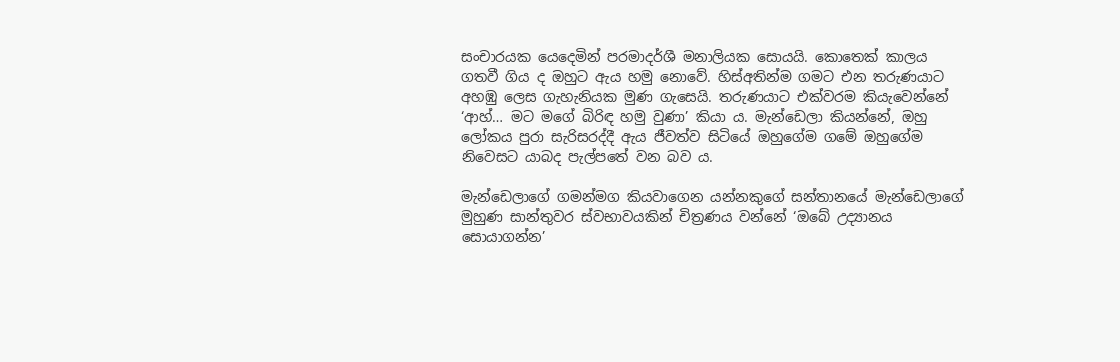සංචාරයක යෙදෙමින් පරමාදර්ශී මනාලියක සොයයි. කොතෙක් කාලය ගතවී ගිය ද ඔහුට ඇය හමු නොවේ. හිස්අතින්ම ගමට එන තරුණයාට අහඹු ලෙස ගැහැනියක මුණ ගැසෙයි. තරුණයාට එක්වරම කියැවෙන්නේ ‘ආහ්… මට මගේ බිරිඳ හමු වුණා’ කියා ය. මැන්ඩෙලා කියන්නේ, ඔහු ලෝකය පුරා සැරිසරද්දී ඇය ජීවත්ව සිටියේ ඔහුගේම ගමේ ඔහුගේම නිවෙසට යාබද පැල්පතේ වන බව ය.

මැන්ඩෙලාගේ ගමන්මග කියවාගෙන යන්නකුගේ සන්තානයේ මැන්ඩෙලාගේ මුහුණ සාන්තුවර ස්වභාවයකින් චිත්‍රණය වන්නේ ‘ඔබේ උද්‍යානය සොයාගන්න’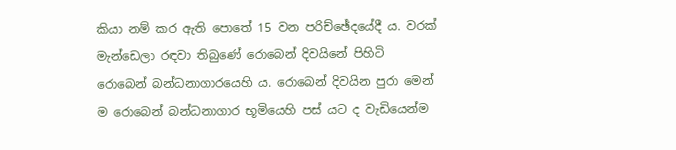කියා නම් කර ඇති පොතේ 15 වන පරිච්ඡේදයේදී ය. වරක් මැන්ඩෙලා රඳවා තිබුණේ රොබෙන් දිවයිනේ පිහිටි රොබෙන් බන්ධනාගාරයෙහි ය. රොබෙන් දිවයින පුරා මෙන් ම රොබෙන් බන්ධනාගාර භූමියෙහි පස් යට ද වැඩියෙන්ම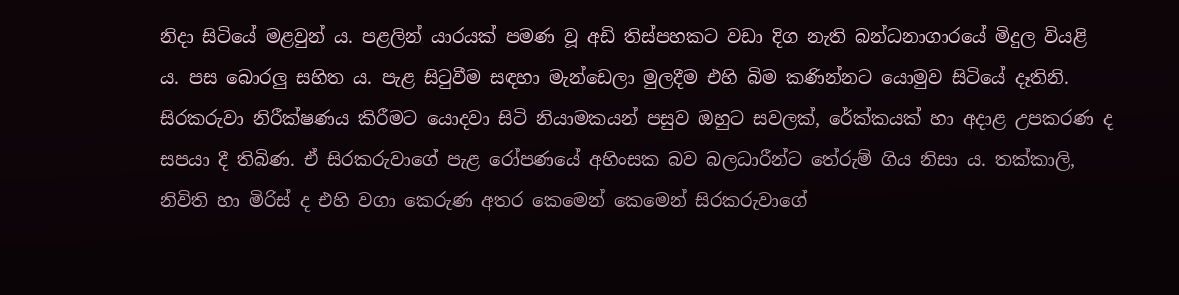නිදා සිටියේ මළවුන් ය. පළලින් යාරයක් පමණ වූ අඩි තිස්පහකට වඩා දිග නැති බන්ධනාගාරයේ මිදුල වියළි ය. පස බොරලු සහිත ය. පැළ සිටුවීම සඳහා මැන්ඩෙලා මුලදීම එහි බිම කණින්නට යොමුව සිටියේ දෑතිනි. සිරකරුවා නිරීක්ෂණය කිරීමට යොදවා සිටි නියාමකයන් පසුව ඔහුට සවලක්, රේක්කයක් හා අදාළ උපකරණ ද සපයා දී තිබිණ. ඒ සිරකරුවාගේ පැළ රෝපණයේ අහිංසක බව බලධාරීන්ට තේරුම් ගිය නිසා ය. තක්කාලි, නිවිති හා මිරිස් ද එහි වගා කෙරුණ අතර කෙමෙන් කෙමෙන් සිරකරුවාගේ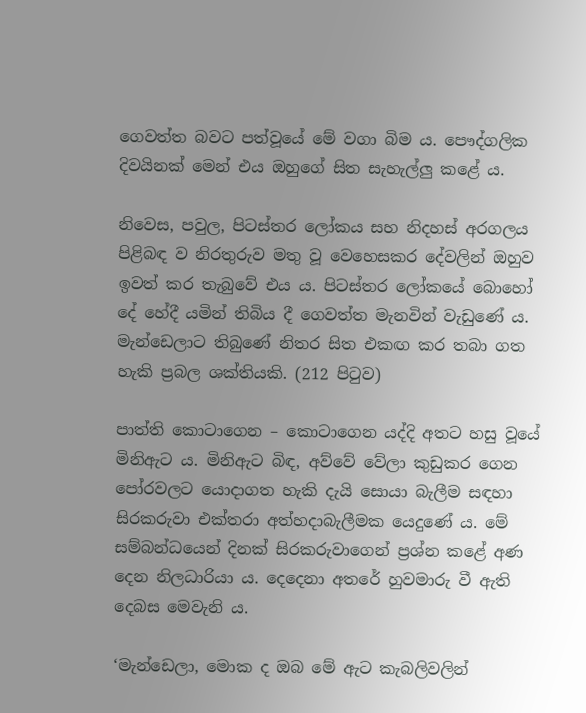ගෙවත්ත බවට පත්වූයේ මේ වගා බිම ය. පෞද්ගලික දිවයිනක් මෙන් එය ඔහුගේ සිත සැහැල්ලු කළේ ය.

නිවෙස, පවුල, පිටස්තර ලෝකය සහ නිදහස් අරගලය පිළිබඳ ව නිරතුරුව මතු වූ වෙහෙසකර දේවලින් ඔහුව ඉවත් කර තැබුවේ එය ය. පිටස්තර ලෝකයේ බොහෝ දේ හේදී යමින් තිබිය දී ගෙවත්ත මැනවින් වැඩුණේ ය. මැන්ඩෙලාට තිබුණේ නිතර සිත එකඟ කර තබා ගත හැකි ප්‍රබල ශක්තියකි. (212 පිටුව)

පාත්ති කොටාගෙන – කොටාගෙන යද්දි අතට හසු වූයේ මිනිඇට ය. මිනිඇට බිඳ, අව්වේ වේලා කුඩුකර ගෙන පෝරවලට යොදාගත හැකි දැයි සොයා බැලීම සඳහා සිරකරුවා එක්තරා අත්හදාබැලීමක යෙදුණේ ය. මේ සම්බන්ධයෙන් දිනක් සිරකරුවාගෙන් ප්‍රශ්න කළේ අණ දෙන නිලධාරියා ය. දෙදෙනා අතරේ හුවමාරු වී ඇති දෙබස මෙවැනි ය.

‘මැන්ඩෙලා, මොක ද ඔබ මේ ඇට කැබලිවලින්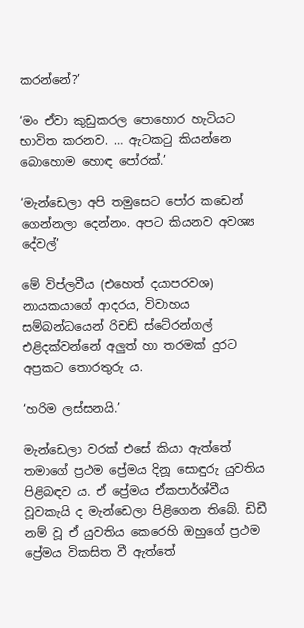කරන්නේ?’

‘මං ඒවා කුඩුකරල පොහොර හැටියට භාවිත කරනව. … ඇටකටු කියන්නෙ බොහොම හොඳ පෝරක්.’

‘මැන්ඩෙලා අපි තමුසෙට පෝර කඩෙන් ගෙන්නලා දෙන්නං. අපට කියනව අවශ්‍ය දේවල්’

මේ විප්ලවීය (එහෙත් දයාපරවශ) නායකයාගේ ආදරය, විවාහය සම්බන්ධයෙන් රිචඩ් ස්ටේ‍රන්ගල් එළිදක්වන්නේ අලුත් හා තරමක් දුරට අප්‍රකට තොරතුරු ය.

‘හරිම ලස්සනයි.’

මැන්ඩෙලා වරක් එසේ කියා ඇත්තේ තමාගේ ප්‍රථම ප්‍රේමය දිනූ සොඳුරු යුවතිය පිළිබඳව ය. ඒ ප්‍රේමය ඒකපාර්ශ්වීය වූවකැයි ද මැන්ඩෙලා පිළිගෙන තිබේ. ඩිඩී නම් වූ ඒ යුවතිය කෙරෙහි ඔහුගේ ප්‍රථම ප්‍රේමය විකසිත වී ඇත්තේ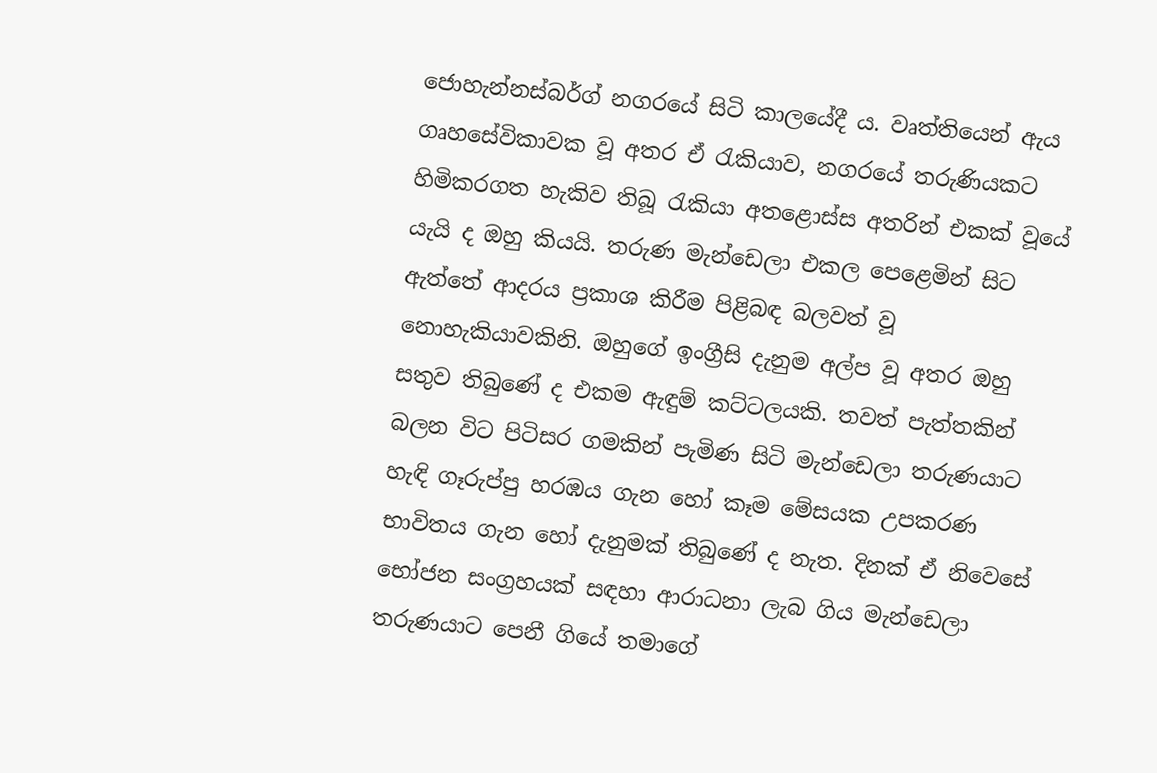ජොහැන්නස්බර්ග් නගරයේ සිටි කාලයේදී ය. වෘත්තියෙන් ඇය ගෘහසේවිකාවක වූ අතර ඒ රැකියාව, නගරයේ තරුණියකට හිමිකරගත හැකිව තිබූ රැකියා අතළොස්ස අතරින් එකක් වූයේ යැයි ද ඔහු කියයි. තරුණ මැන්ඩෙලා එකල පෙළෙමින් සිට ඇත්තේ ආදරය ප්‍රකාශ කිරීම පිළිබඳ බලවත් වූ නොහැකියාවකිනි. ඔහුගේ ඉංග්‍රීසි දැනුම අල්ප වූ අතර ඔහු සතුව තිබුණේ ද එකම ඇඳුම් කට්ටලයකි. තවත් පැත්තකින් බලන විට පිටිසර ගමකින් පැමිණ සිටි මැන්ඩෙලා තරුණයාට හැඳි ගෑරුප්පු හරඹය ගැන හෝ කෑම මේසයක උපකරණ භාවිතය ගැන හෝ දැනුමක් තිබුණේ ද නැත. දිනක් ඒ නිවෙසේ භෝජන සංග්‍රහයක් සඳහා ආරාධනා ලැබ ගිය මැන්ඩෙලා තරුණයාට පෙනී ගියේ තමාගේ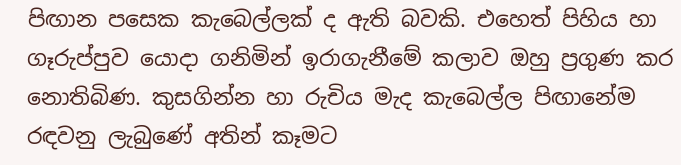පිඟාන පසෙක කැබෙල්ලක් ද ඇති බවකි. එහෙත් පිහිය හා ගෑරුප්පුව යොදා ගනිමින් ඉරාගැනීමේ කලාව ඔහු ප්‍රගුණ කර නොතිබිණ. කුසගින්න හා රුචිය මැද කැබෙල්ල පිඟානේම රඳවනු ලැබුණේ අතින් කෑමට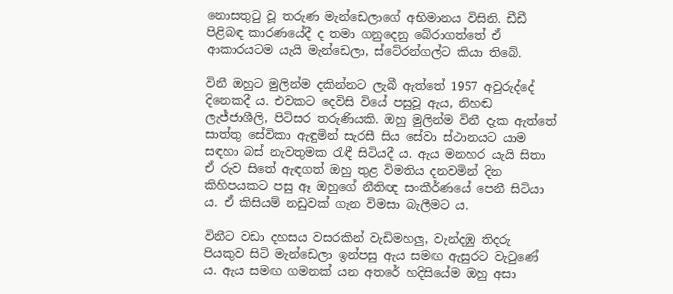නොසතුටු වූ තරුණ මැන්ඩෙලාගේ අභිමානය විසිනි. ඩීඩී පිළිබඳ කාරණයේදී ද තමා ගනුදෙනු බේරාගත්තේ ඒ ආකාරයටම යැයි මැන්ඩෙලා, ස්ටේ‍රන්ගල්ට කියා තිබේ.

විනී ඔහුට මුලින්ම දකින්නට ලැබී ඇත්තේ 1957 අවුරුද්දේ දිනෙකදී ය. එවකට දෙවිසි වියේ පසුවූ ඇය, නිහඬ ලැජ්ජාශීලි, පිටිසර තරුණියකි. ඔහු මුලින්ම විනී දැක ඇත්තේ සාත්තු සේවිකා ඇඳුමින් සැරසී සිය සේවා ස්ථානයට යාම සඳහා බස් නැවතුමක රැඳී සිටියදී ය. ඇය මනහර යැයි සිතා ඒ රුව සිතේ ඇඳගත් ඔහු තුළ විමතිය දනවමින් දින කිහිපයකට පසු ඈ ඔහුගේ නීතිඥ සංකීර්ණයේ පෙනී සිටියා ය. ඒ කිසියම් නඩුවක් ගැන විමසා බැලීමට ය.

විනීට වඩා දහසය වසරකින් වැඩිමහලු, වැන්දඹු තිදරු පියකුව සිටි මැන්ඩෙලා ඉන්පසු ඇය සමඟ ඇසුරට වැටුණේ ය. ඇය සමඟ ගමනක් යන අතරේ හදිසියේම ඔහු අසා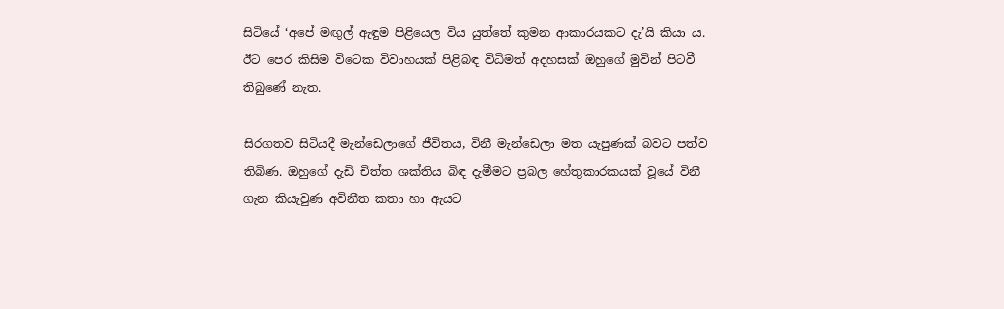සිටියේ ‘අපේ මඟුල් ඇඳුම පිළියෙල විය යුත්තේ කුමන ආකාරයකට දැ’යි කියා ය. ඊට පෙර කිසිම විටෙක විවාහයක් පිළිබඳ විධිමත් අදහසක් ඔහුගේ මුවින් පිටවී තිබුණේ නැත.

සිරගතව සිටියදී මැන්ඩෙලාගේ ජීවිතය, විනී මැන්ඩෙලා මත යැපුණක් බවට පත්ව තිබිණ. ඔහුගේ දැඩි චිත්ත ශක්තිය බිඳ දැමීමට ප්‍රබල හේතුකාරකයක් වූයේ විනී ගැන කියැවුණ අවිනීත කතා හා ඇයට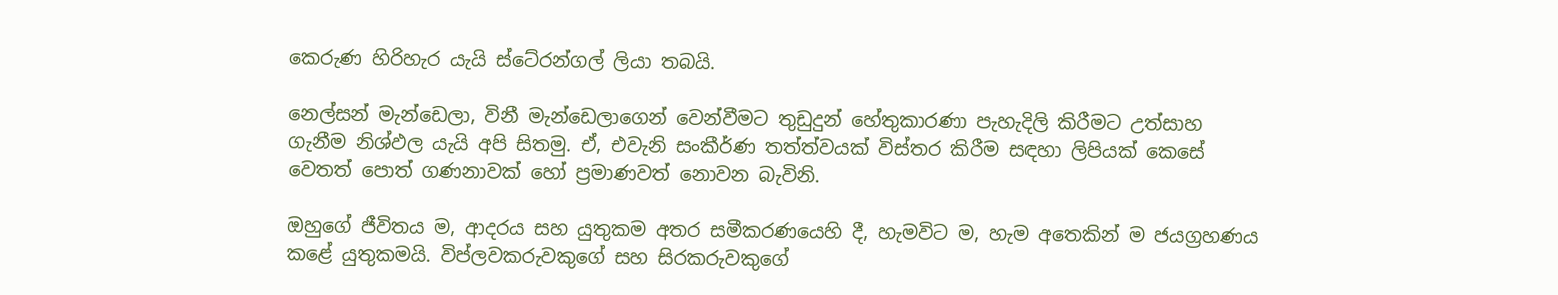කෙරුණ හිරිහැර යැයි ස්ටේ‍රන්ගල් ලියා තබයි.

නෙල්සන් මැන්ඩෙලා, විනී මැන්ඩෙලාගෙන් වෙන්වීමට තුඩුදුන් හේතුකාරණා පැහැදිලි කිරීමට උත්සාහ ගැනීම නිශ්ඵල යැයි අපි සිතමු. ඒ, එවැනි සංකීර්ණ තත්ත්වයක් විස්තර කිරීම සඳහා ලිපියක් කෙසේ වෙතත් පොත් ගණනාවක් හෝ ප්‍රමාණවත් නොවන බැවිනි.

ඔහුගේ ජීවිතය ම, ආදරය සහ යුතුකම අතර සමීකරණයෙහි දී, හැමවිට ම, හැම අතෙකින් ම ජයග්‍රහණය කළේ යුතුකමයි. විප්ලවකරුවකුගේ සහ සිරකරුවකුගේ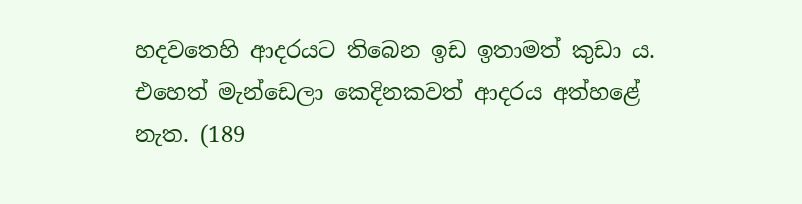හදවතෙහි ආදරයට තිබෙන ඉඩ ඉතාමත් කුඩා ය. එහෙත් මැන්ඩෙලා කෙදිනකවත් ආදරය අත්හළේ නැත. (189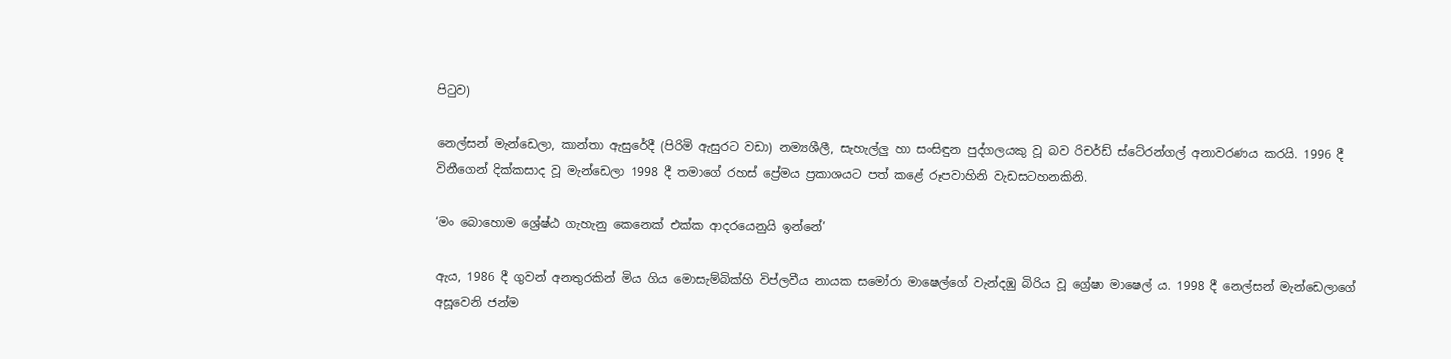පිටුව)

නෙල්සන් මැන්ඩෙලා, කාන්තා ඇසුරේදී (පිරිමි ඇසුරට වඩා) නම්‍යශීලී, සැහැල්ලු හා සංසිඳුන පුද්ගලයකු වූ බව රිචර්ඩ් ස්ටේ‍රන්ගල් අනාවරණය කරයි. 1996 දී විනීගෙන් දික්කසාද වූ මැන්ඩෙලා 1998 දී තමාගේ රහස් ප්‍රේමය ප්‍රකාශයට පත් කළේ රූපවාහිනි වැඩසටහනකිනි.

‘මං බොහොම ශ්‍රේෂ්ඨ ගැහැනු කෙනෙක් එක්ක ආදරයෙනුයි ඉන්නේ’

ඇය, 1986 දී ගුවන් අනතුරකින් මිය ගිය මොසැම්බික්හි විප්ලවීය නායක සමෝරා මාෂෙල්ගේ වැන්දඹු බිරිය වූ ග්‍රේෂා මාෂෙල් ය. 1998 දී නෙල්සන් මැන්ඩෙලාගේ අසූවෙනි ජන්ම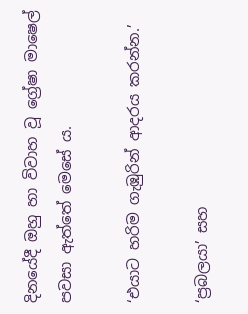දිනයේදී ඔහු හා විවාහ වූ ග්‍රේෂා මාෂෙල් පවසා ඇත්තේ මෙසේ ය.

‘එයාට හරිම ගැඹුරින් ආදරය කරන්න.’

‘ප්‍රබලයා’ සහ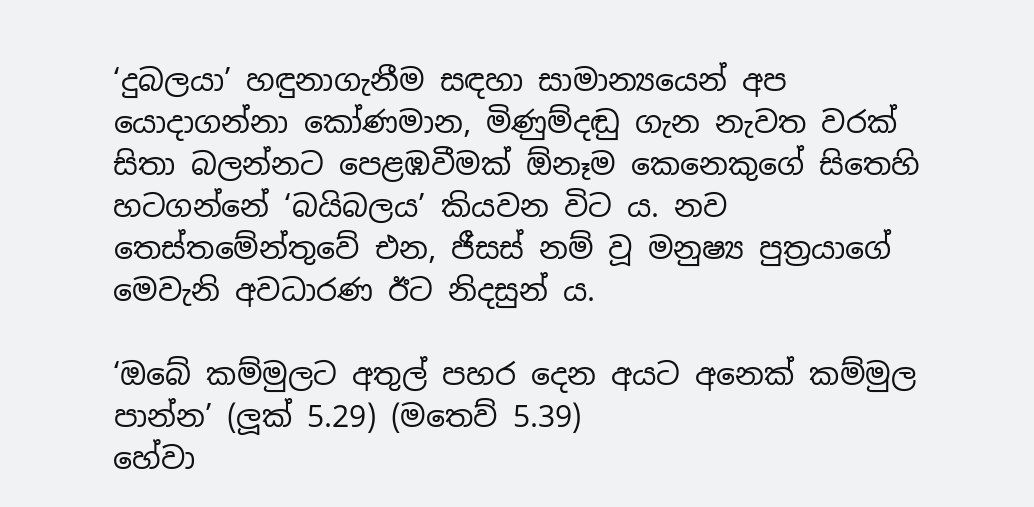‘දුබලයා’ හඳුනාගැනීම සඳහා සාමාන්‍යයෙන් අප යොදාගන්නා කෝණමාන, මිණුම්දඬු ගැන නැවත වරක් සිතා බලන්නට පෙළඹවීමක් ඕනෑම කෙනෙකුගේ සිතෙහි හටගන්නේ ‘බයිබලය’ කියවන විට ය. නව තෙස්තමේන්තුවේ එන, ජීසස් නම් වූ මනුෂ්‍ය පුත්‍රයාගේ මෙවැනි අවධාරණ ඊට නිදසුන් ය.

‘ඔබේ කම්මුලට අතුල් පහර දෙන අයට අනෙක් කම්මුල පාන්න’ (ලූක් 5.29) (මතෙව් 5.39)
හේවා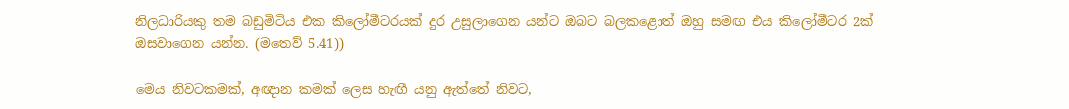නිලධාරියකු තම බඩුමිටිය එක කිලෝමීටරයක් දුර උසුලාගෙන යන්ට ඔබට බලකළොත් ඔහු සමඟ එය කිලෝමීටර 2ක් ඔසවාගෙන යන්න. (මතෙව් 5.41))

මෙය නිවටකමක්, අඥාන කමක් ලෙස හැඟී යනු ඇත්තේ නිවට,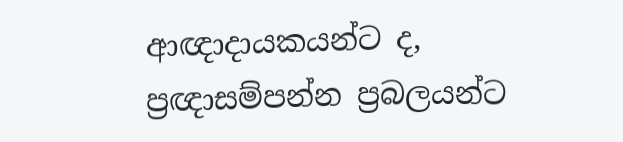ආඥාදායකයන්ට ද, ප්‍රඥාසම්පන්න ප්‍රබලයන්ට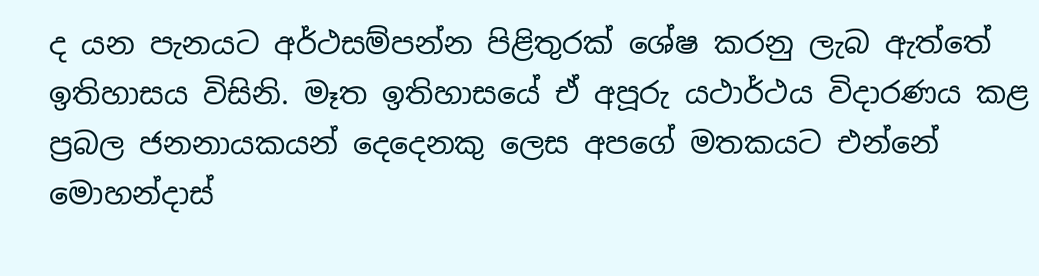ද යන පැනයට අර්ථසම්පන්න පිළිතුරක් ශේෂ කරනු ලැබ ඇත්තේ ඉතිහාසය විසිනි. මෑත ඉතිහාසයේ ඒ අපූරු යථාර්ථය විදාරණය කළ ප්‍රබල ජනනායකයන් දෙදෙනකු ලෙස අපගේ මතකයට එන්නේ මොහන්දාස්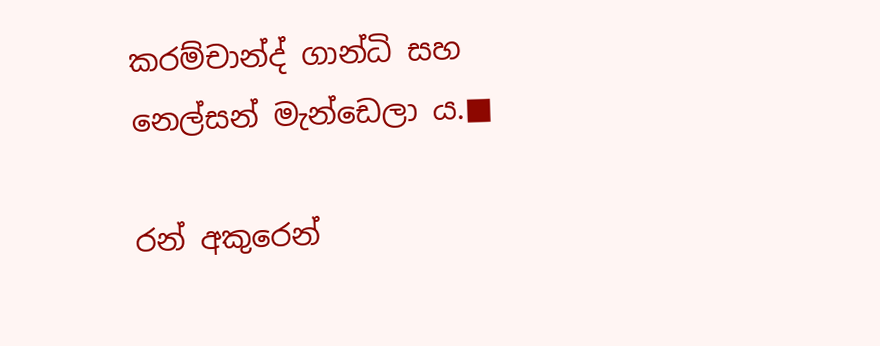කරම්චාන්ද් ගාන්ධි සහ නෙල්සන් මැන්ඩෙලා ය.■

රන් අකුරෙන්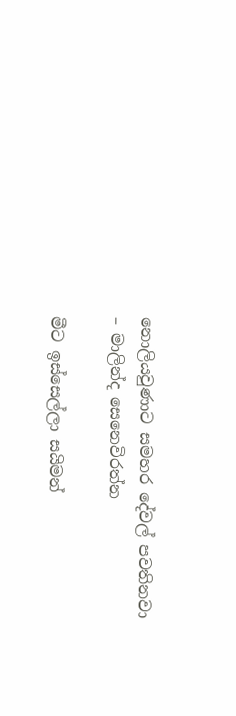නොලියවුණාට සමහර දේවල් පවතිනවා – මාලින්ද සෙනෙවිරත්න

මීට ඉස්සෙල්ලා සයිමන්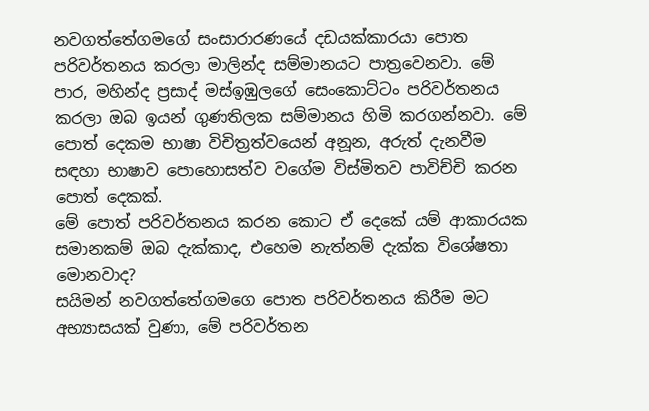නවගත්තේගමගේ සංසාරාරණයේ දඩයක්කාරයා පොත පරිවර්තනය කරලා මාලින්ද සම්මානයට පාත්‍රවෙනවා. මේ පාර, මහින්ද ප්‍රසාද් මස්ඉඹුලගේ සෙංකොට්ටං පරිවර්තනය කරලා ඔබ ඉයන් ගුණතිලක සම්මානය හිමි කරගන්නවා. මේ පොත් දෙකම භාෂා විචිත්‍රත්වයෙන් අනූන, අරුත් දැනවීම සඳහා භාෂාව පොහොසත්ව වගේම විස්මිතව පාවිච්චි කරන පොත් දෙකක්.
මේ පොත් පරිවර්තනය කරන කොට ඒ දෙකේ යම් ආකාරයක සමානකම් ඔබ දැක්කාද, එහෙම නැත්නම් දැක්ක විශේෂතා මොනවාද?
සයිමන් නවගත්තේගමගෙ පොත පරිවර්තනය කිරීම මට අභ්‍යාසයක් වුණා, මේ පරිවර්තන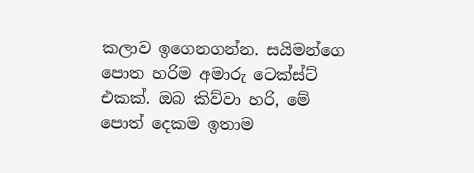කලාව ඉගෙනගන්න. සයිමන්ගෙ පොත හරිම අමාරු ටෙක්ස්ට් එකක්. ඔබ කිව්වා හරි, මේ පොත් දෙකම ඉතාම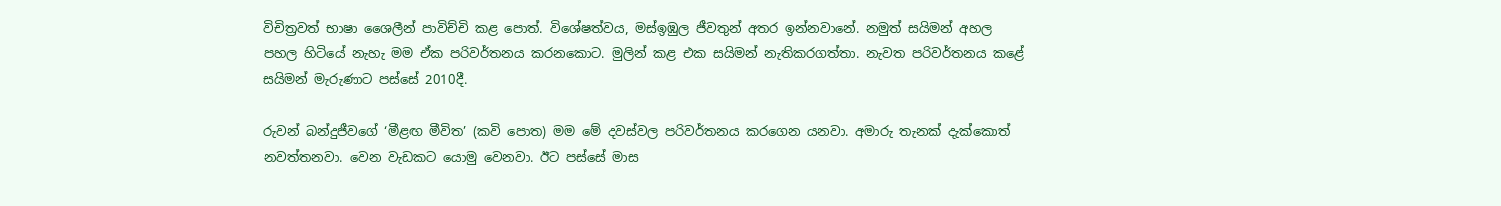විචිත්‍රවත් භාෂා ශෛලීන් පාවිච්චි කළ පොත්. විශේෂත්වය, මස්ඉඹුල ජීවතුන් අතර ඉන්නවානේ. නමුත් සයිමන් අහල පහල හිටියේ නැහැ මම ඒක පරිවර්තනය කරනකොට. මුලින් කළ එක සයිමන් නැතිකරගත්තා. නැවත පරිවර්තනය කළේ සයිමන් මැරුණාට පස්සේ 2010දී.

රුවන් බන්දුජීවගේ ‘මීළඟ මීවිත’ (කවි පොත) මම මේ දවස්වල පරිවර්තනය කරගෙන යනවා. අමාරු තැනක් දැක්කොත් නවත්තනවා. වෙන වැඩකට යොමු වෙනවා. ඊට පස්සේ මාස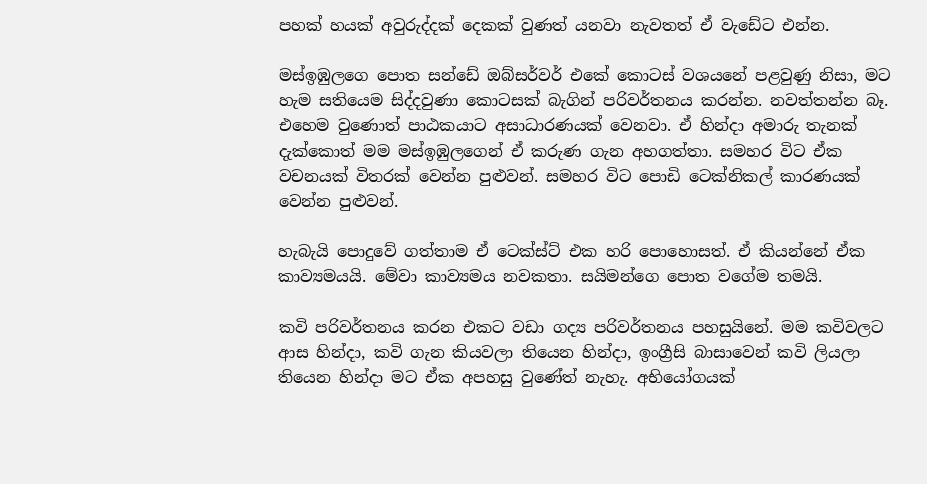පහක් හයක් අවුරුද්දක් දෙකක් වුණත් යනවා නැවතත් ඒ වැඩේට එන්න.

මස්ඉඹුලගෙ පොත සන්ඩේ ඔබ්සර්වර් එකේ කොටස් වශයනේ පළවුණු නිසා, මට හැම සතියෙම සිද්දවුණා කොටසක් බැගින් පරිවර්තනය කරන්න. නවත්තන්න බෑ. එහෙම වුණොත් පාඨකයාට අසාධාරණයක් වෙනවා. ඒ හින්දා අමාරු තැනක් දැක්කොත් මම මස්ඉඹුලගෙන් ඒ කරුණ ගැන අහගත්තා. සමහර විට ඒක වචනයක් විතරක් වෙන්න පුළුවන්. සමහර විට පොඩි ටෙක්නිකල් කාරණයක් වෙන්න පුළුවන්.

හැබැයි පොදුවේ ගත්තාම ඒ ටෙක්ස්ට් එක හරි පොහොසත්. ඒ කියන්නේ ඒක කාව්‍යමයයි. මේවා කාව්‍යමය නවකතා. සයිමන්ගෙ පොත වගේම තමයි.

කවි පරිවර්තනය කරන එකට වඩා ගද්‍ය පරිවර්තනය පහසුයිනේ. මම කවිවලට ආස හින්දා, කවි ගැන කියවලා තියෙන හින්දා, ඉංග්‍රීසි බාසාවෙන් කවි ලියලා තියෙන හින්දා මට ඒක අපහසු වුණේත් නැහැ. අභියෝගයක්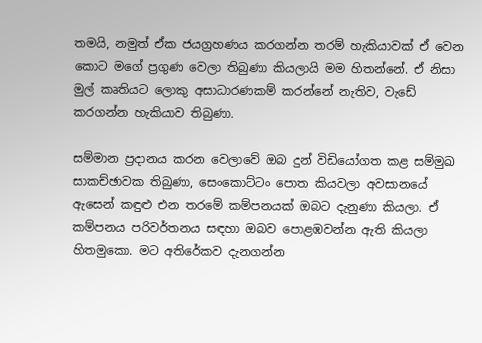තමයි, නමුත් ඒක ජයග්‍රහණය කරගන්න තරම් හැකියාවක් ඒ වෙන කොට මගේ ප්‍රගුණ වෙලා තිබුණා කියලායි මම හිතන්නේ. ඒ නිසා මුල් කෘතියට ලොකු අසාධාරණකම් කරන්නේ නැතිව, වැඩේ කරගන්න හැකියාව තිබුණා.

සම්මාන ප්‍රදානය කරන වෙලාවේ ඔබ දුන් විඩියෝගත කළ සම්මුඛ සාකච්ඡාවක තිබුණා, සෙංකොට්ටං පොත කියවලා අවසානයේ ඇසෙන් කඳුළු එන තරමේ කම්පනයක් ඔබට දැනුණා කියලා. ඒ කම්පනය පරිවර්තනය සඳහා ඔබව පොළඹවන්න ඇති කියලා හිතමුකො. මට අතිරේකව දැනගන්න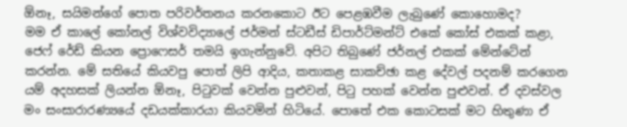ඕනෑ, සයිමන්ගේ පොත පරිවර්තනය කරනකොට ඊට පෙළඹවීම ලැබුණේ කොහොමද?
මම ඒ කාලේ කෝනල් විශ්වවිද්‍යාලේ ජර්මන් ස්ටඩීස් ඩිපාර්ට්මන්ට් එකේ කෝස් එකක් කළා, ජෙෆ් රේඩ් කියන ප්‍රොෆෙසර් තමයි ඉගැන්නුවේ. අපිට තිබුණේ ජර්නල් එකක් මේන්ටේන් කරන්න. මේ සතියේ කියවපු පොත් ලිපි ආදිය, කතාකළ සාකච්ඡා කළ දේවල් පදනම් කරගෙන යම් අදහසක් ලියන්න ඕනෑ, පිටුවක් වෙන්න පුළුවන්, පිටු පහක් වෙන්න පුළුවන්. ඒ දවස්වල මං සංසාරාරණ්‍යයේ දඩයක්කාරයා කියවමින් හිටියේ. පොතේ එක කොටසක් මට හිතුණා ඒ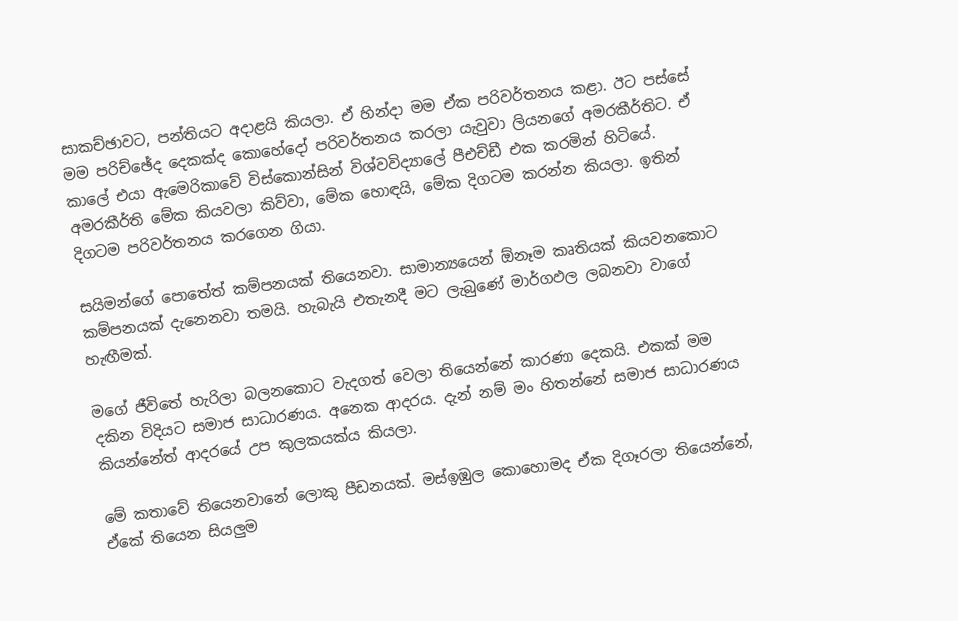සාකච්ඡාවට, පන්තියට අදාළයි කියලා. ඒ හින්දා මම ඒක පරිවර්තනය කළා. ඊට පස්සේ මම පරිච්ඡේද දෙකක්ද කොහේදෝ පරිවර්තනය කරලා යැවුවා ලියනගේ අමරකීර්තිට. ඒ කාලේ එයා ඇමෙරිකාවේ විස්කොන්සින් විශ්වවිද්‍යාලේ පීඑච්ඩී එක කරමින් හිටියේ. අමරකීර්ති මේක කියවලා කිව්වා, මේක හොඳයි, මේක දිගටම කරන්න කියලා. ඉතින් දිගටම පරිවර්තනය කරගෙන ගියා.

සයිමන්ගේ පොතේත් කම්පනයක් තියෙනවා. සාමාන්‍යයෙන් ඕනෑම කෘතියක් කියවනකොට කම්පනයක් දැනෙනවා තමයි. හැබැයි එතැනදී මට ලැබුණේ මාර්ගඵල ලබනවා වාගේ හැඟීමක්.

මගේ ජීවිතේ හැරිලා බලනකොට වැදගත් වෙලා තියෙන්නේ කාරණා දෙකයි. එකක් මම දකින විදියට සමාජ සාධාරණය. අනෙක ආදරය. දැන් නම් මං හිතන්නේ සමාජ සාධාරණය කියන්නේත් ආදරයේ උප කුලකයක්ය කියලා.

මේ කතාවේ තියෙනවානේ ලොකු පීඩනයක්. මස්ඉඹුල කොහොමද ඒක දිගෑරලා තියෙන්නේ, ඒකේ තියෙන සියලුම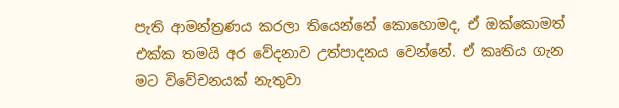පැති ආමන්ත්‍රණය කරලා තියෙන්නේ කොහොමද, ඒ ඔක්කොමත් එක්ක තමයි අර වේදනාව උත්පාදනය වෙන්නේ. ඒ කෘතිය ගැන මට විවේචනයක් නැතුවා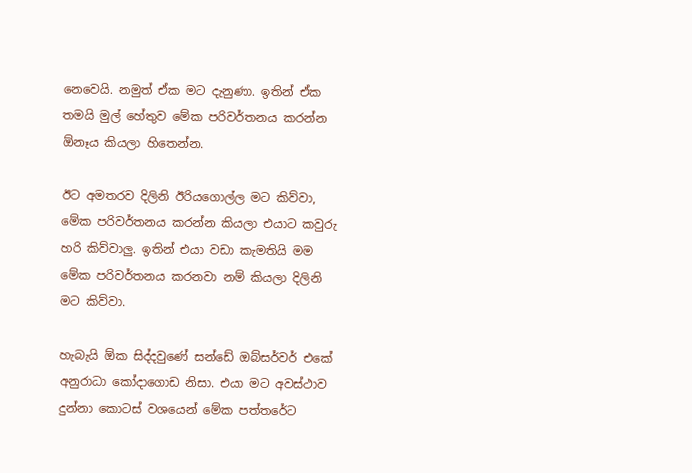නෙවෙයි. නමුත් ඒක මට දැනුණා. ඉතින් ඒක තමයි මුල් හේතුව මේක පරිවර්තනය කරන්න ඕනෑය කියලා හිතෙන්න.

ඊට අමතරව දිලිනි ඊරියගොල්ල මට කිව්වා, මේක පරිවර්තනය කරන්න කියලා එයාට කවුරු හරි කිව්වාලු. ඉතින් එයා වඩා කැමතියි මම මේක පරිවර්තනය කරනවා නම් කියලා දිලිනි මට කිව්වා.

හැබැයි ඕක සිද්දවුණේ සන්ඩේ ඔබ්සර්වර් එකේ අනුරාධා කෝදාගොඩ නිසා. එයා මට අවස්ථාව දුන්නා කොටස් වශයෙන් මේක පත්තරේට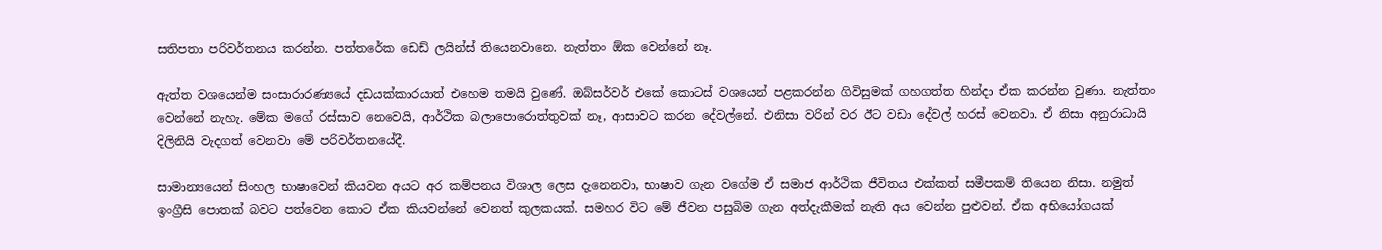සතිපතා පරිවර්තනය කරන්න. පත්තරේක ඩෙඩ් ලයින්ස් තියෙනවානෙ. නැත්තං ඕක වෙන්නේ නෑ.

ඇත්ත වශයෙන්ම සංසාරාරණ්‍යයේ දඩයක්කාරයාත් එහෙම තමයි වුණේ. ඔබ්සර්වර් එකේ කොටස් වශයෙන් පළකරන්න ගිවිසුමක් ගහගත්ත හින්දා ඒක කරන්න වුණා. නැත්තං වෙන්නේ නැහැ. මේක මගේ රස්සාව නෙවෙයි, ආර්ථික බලාපොරොත්තුවක් නෑ, ආසාවට කරන දේවල්නේ. එනිසා වරින් වර ඊට වඩා දේවල් හරස් වෙනවා. ඒ නිසා අනුරාධායි දිලිනියි වැදගත් වෙනවා මේ පරිවර්තනයේදී.

සාමාන්‍යයෙන් සිංහල භාෂාවෙන් කියවන අයට අර කම්පනය විශාල ලෙස දැනෙනවා, භාෂාව ගැන වගේම ඒ සමාජ ආර්ථික ජීවිතය එක්කත් සමීපකම් තියෙන නිසා. නමුත් ඉංග්‍රීසි පොතක් බවට පත්වෙන කොට ඒක කියවන්නේ වෙනත් කුලකයක්. සමහර විට මේ ජීවන පසුබිම ගැන අත්දැකීමක් නැති අය වෙන්න පුළුවන්. ඒක අභියෝගයක්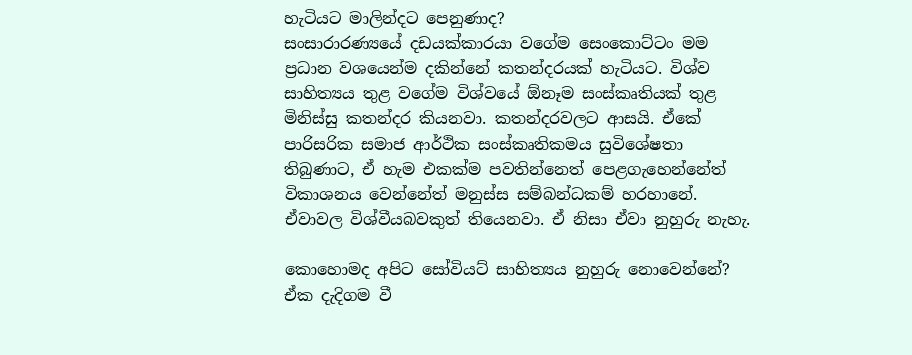හැටියට මාලින්දට පෙනුණාද?
සංසාරාරණ්‍යයේ දඩයක්කාරයා වගේම සෙංකොට්ටං මම ප්‍රධාන වශයෙන්ම දකින්නේ කතන්දරයක් හැටියට. විශ්ව සාහිත්‍යය තුළ වගේම විශ්වයේ ඕනෑම සංස්කෘතියක් තුළ මිනිස්සු කතන්දර කියනවා. කතන්දරවලට ආසයි. ඒකේ පාරිසරික සමාජ ආර්ථික සංස්කෘතිකමය සුවිශේෂතා තිබුණාට, ඒ හැම එකක්ම පවතින්නෙත් පෙළගැහෙන්නේත් විකාශනය වෙන්නේත් මනුස්ස සම්බන්ධකම් හරහානේ. ඒවාවල විශ්වීයබවකුත් තියෙනවා. ඒ නිසා ඒවා නුහුරු නැහැ.

කොහොමද අපිට සෝවියට් සාහිත්‍යය නුහුරු නොවෙන්නේ? ඒක දැදිගම වී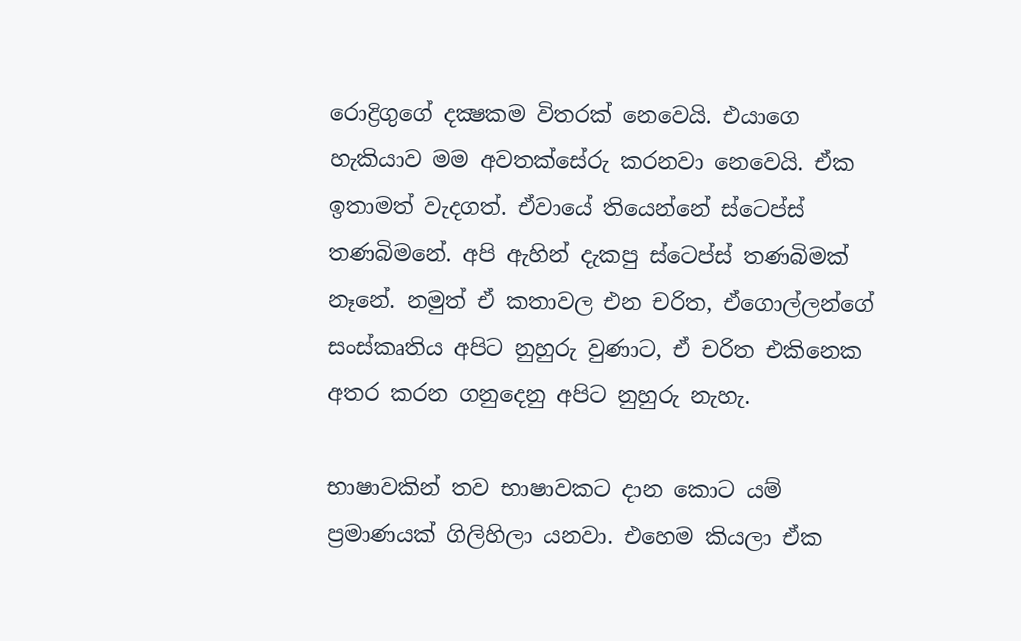රොද්‍රිගුගේ දක්‍ෂකම විතරක් නෙවෙයි. එයාගෙ හැකියාව මම අවතක්සේරු කරනවා නෙවෙයි. ඒක ඉතාමත් වැදගත්. ඒවායේ තියෙන්නේ ස්ටෙප්ස් තණබිමනේ. අපි ඇහින් දැකපු ස්ටෙප්ස් තණබිමක් නෑනේ. නමුත් ඒ කතාවල එන චරිත, ඒගොල්ලන්ගේ සංස්කෘතිය අපිට නුහුරු වුණාට, ඒ චරිත එකිනෙක අතර කරන ගනුදෙනු අපිට නුහුරු නැහැ.

භාෂාවකින් තව භාෂාවකට දාන කොට යම් ප්‍රමාණයක් ගිලිහිලා යනවා. එහෙම කියලා ඒක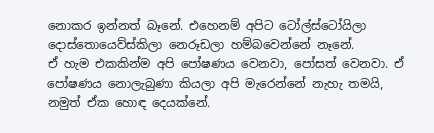නොකර ඉන්නත් බෑනේ. එහෙනම් අපිට ටෝල්ස්ටෝයිලා දොස්තොයෙව්ස්කිලා නෙරූඩලා හම්බවෙන්නේ නෑනේ.
ඒ හැම එකකින්ම අපි පෝෂණය වෙනවා, පෝසත් වෙනවා. ඒ පෝෂණය නොලැබුණා කියලා අපි මැරෙන්නේ නැහැ තමයි, නමුත් ඒක හොඳ දෙයක්නේ.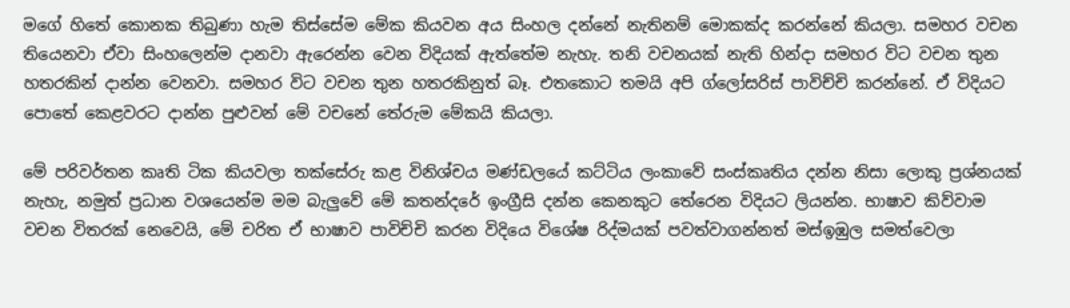මගේ හිතේ කොනක තිබුණා හැම තිස්සේම මේක කියවන අය සිංහල දන්නේ නැතිනම් මොකක්ද කරන්නේ කියලා. සමහර වචන තියෙනවා ඒවා සිංහලෙන්ම දානවා ඇරෙන්න වෙන විදියක් ඇත්තේම නැහැ. තනි වචනයක් නැති හින්දා සමහර විට වචන තුන හතරකින් දාන්න වෙනවා. සමහර විට වචන තුන හතරකිනුත් බෑ. එතකොට තමයි අපි ග්ලෝසරිස් පාවිච්චි කරන්නේ. ඒ විදියට පොතේ කෙළවරට දාන්න පුළුවන් මේ වචනේ තේරුම මේකයි කියලා.

මේ පරිවර්තන කෘති ටික කියවලා තක්සේරු කළ විනිශ්චය මණ්ඩලයේ කට්ටිය ලංකාවේ සංස්කෘතිය දන්න නිසා ලොකු ප්‍රශ්නයක් නැහැ, නමුත් ප්‍රධාන වශයෙන්ම මම බැලුවේ මේ කතන්දරේ ඉංග්‍රීසි දන්න කෙනකුට තේරෙන විදියට ලියන්න. භාෂාව කිව්වාම වචන විතරක් නෙවෙයි, මේ චරිත ඒ භාෂාව පාවිච්චි කරන විදියෙ විශේෂ රිද්මයක් පවත්වාගන්නත් මස්ඉඹුල සමත්වෙලා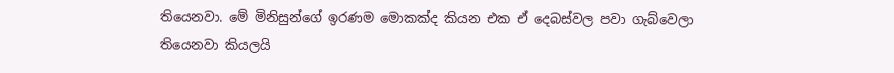තියෙනවා. මේ මිනිසුන්ගේ ඉරණම මොකක්ද කියන එක ඒ දෙබස්වල පවා ගැබ්වෙලා තියෙනවා කියලයි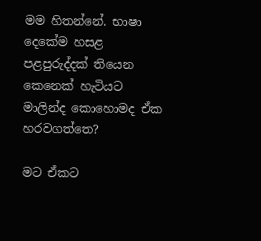මම හිතන්නේ. භාෂා දෙකේම හසළ පළපුරුද්දක් තියෙන කෙනෙක් හැටියට මාලින්ද කොහොමද ඒක හරවගත්තෙ?

මට ඒකට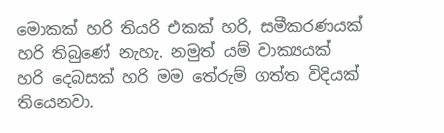මොකක් හරි තියරි එකක් හරි, සමීකරණයක් හරි තිබුණේ නැහැ. නමුත් යම් වාක්‍යයක් හරි දෙබසක් හරි මම තේරුම් ගත්ත විදියක් තියෙනවා.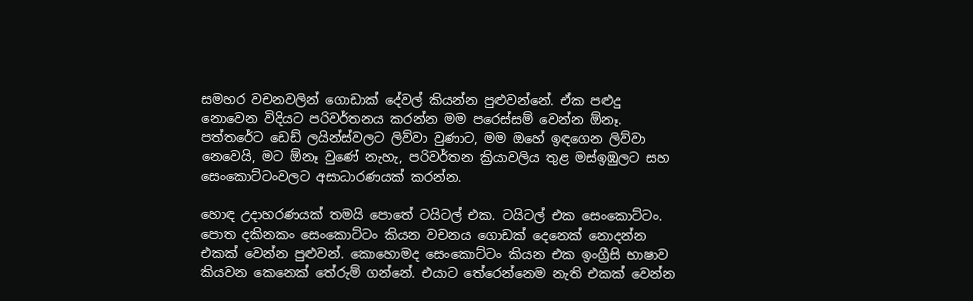සමහර වචනවලින් ගොඩාක් දේවල් කියන්න පුළුවන්නේ. ඒක පළුදු නොවෙන විදියට පරිවර්තනය කරන්න මම පරෙස්සම් වෙන්න ඕනෑ. පත්තරේට ඩෙඩ් ලයින්ස්වලට ලිව්වා වුණාට, මම ඔහේ ඉඳගෙන ලිව්වා නෙවෙයි, මට ඕනෑ වුණේ නැහැ, පරිවර්තන ක්‍රියාවලිය තුළ මස්ඉඹුලට සහ සෙංකොට්ටංවලට අසාධාරණයක් කරන්න.

හොඳ උදාහරණයක් තමයි පොතේ ටයිටල් එක. ටයිටල් එක සෙංකොට්ටං. පොත දකිනකං සෙංකොට්ටං කියන වචනය ගොඩක් දෙනෙක් නොදන්න එකක් වෙන්න පුළුවන්. කොහොමද සෙංකොට්ටං කියන එක ඉංග්‍රීසි භාෂාව කියවන කෙනෙක් තේරුම් ගන්නේ. එයාට තේරෙන්නෙම නැති එකක් වෙන්න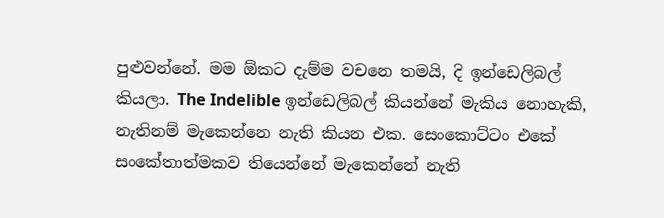පුළුවන්නේ. මම ඕකට දැම්ම වචනෙ තමයි, දි ඉන්ඩෙලිබල් කියලා. The Indelible ඉන්ඩෙලිබල් කියන්නේ මැකිය නොහැකි, නැතිනම් මැකෙන්නෙ නැති කියන එක. සෙංකොට්ටං එකේ සංකේතාත්මකව තියෙන්නේ මැකෙන්නේ නැති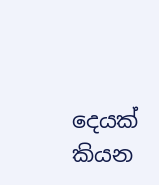දෙයක් කියන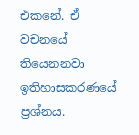එකනේ. ඒ වචනයේ තියෙනනවා ඉතිහාසකරණයේ ප්‍රශ්නය.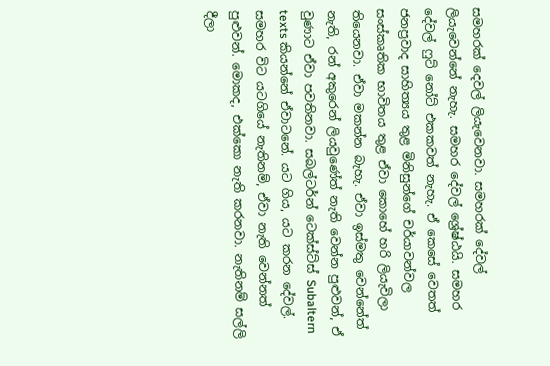සමහරක් දෙවල් ලියැවෙනවා. සමහරක් දේවල් ලියැවෙන්නේ නැහැ. සමහර දේවල් ශ්‍රේෂ්ඨයි. සමහර දේවල් ෆුට් නෝට් එකකවත් නැහැ. ඒ කෙසේ වෙතත් ජනප්‍රවාද සාහිත්‍යය තුළ මිනිසුන්ගේ චර්යාවන්වල සංස්කෘතික භාවිතය තුළ ඒවා කොහේ හරි ලියැවිලා තියෙනවා. ඒවා මකන්න බැහැ. ඒවා ඉස්මතු වෙන්නේත් නැති, රන් අකුරෙන් ලියවුණේත් නැති වෙන්න පුළුවන්, ඒ වුණාට ඒවා පවතිනවා. සබල්ටර්න් ටෙක්ස්ට්ස් Subaltern texts කියන්නේ ඒවාටනේ. යට ගිය, යට කරන දේවල්. සමහර විට යටගියේ නැතිනම්, ඒවා නැති වෙන්නත් පුළුවන්. මොකද, එක්කො නැති කරනවා. නැතිනම් සල්ලි දීලා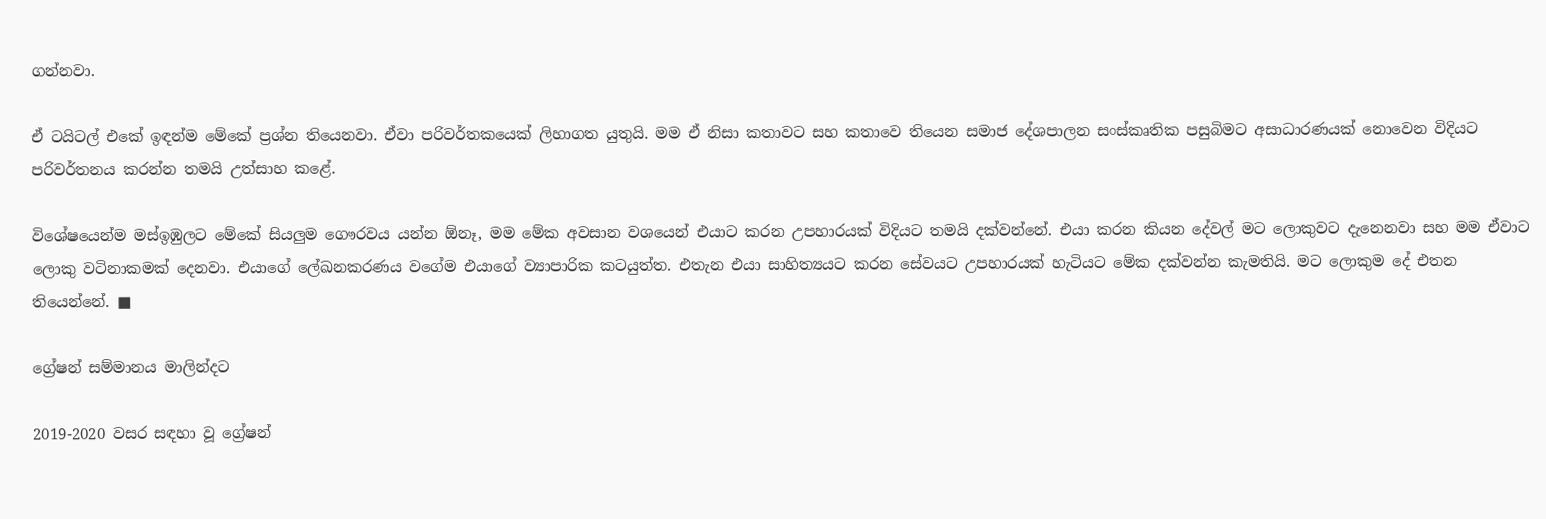ගන්නවා.

ඒ ටයිටල් එකේ ඉඳන්ම මේකේ ප්‍රශ්න තියෙනවා. ඒවා පරිවර්තකයෙක් ලිහාගත යුතුයි. මම ඒ නිසා කතාවට සහ කතාවෙ තියෙන සමාජ දේශපාලන සංස්කෘතික පසුබිමට අසාධාරණයක් නොවෙන විදියට පරිවර්තනය කරන්න තමයි උත්සාහ කළේ.

විශේෂයෙන්ම මස්ඉඹුලට මේකේ සියලුම ගෞරවය යන්න ඕනෑ, මම මේක අවසාන වශයෙන් එයාට කරන උපහාරයක් විදියට තමයි දක්වන්නේ. එයා කරන කියන දේවල් මට ලොකුවට දැනෙනවා සහ මම ඒවාට ලොකු වටිනාකමක් දෙනවා. එයාගේ ලේඛනකරණය වගේම එයාගේ ව්‍යාපාරික කටයුත්ත. එතැන එයා සාහිත්‍යයට කරන සේවයට උපහාරයක් හැටියට මේක දක්වන්න කැමතියි. මට ලොකුම දේ එතන තියෙන්නේ. ■

ග්‍රේෂන් සම්මානය මාලින්දට

2019-2020 වසර සඳහා වූ ග්‍රේෂන්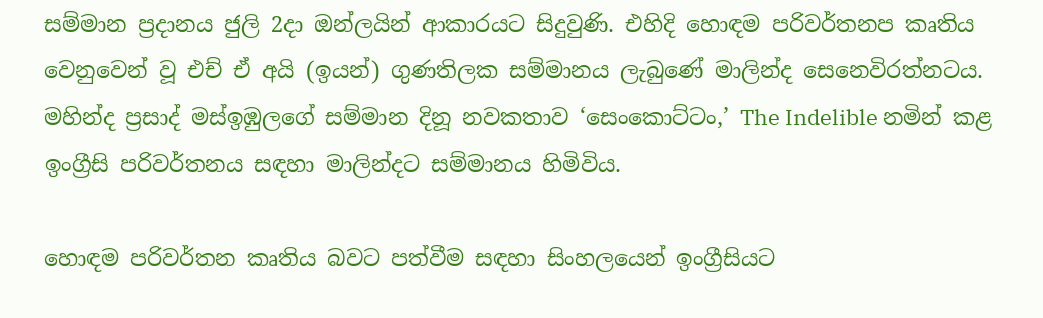සම්මාන ප්‍රදානය ජුලි 2දා ඔන්ලයින් ආකාරයට සිදුවුණි. එහිදි හොඳම පරිවර්තනප කෘතිය වෙනුවෙන් වූ එච් ඒ අයි (ඉයන්) ගුණතිලක සම්මානය ලැබුණේ මාලින්ද සෙනෙවිරත්නටය. මහින්ද ප්‍රසාද් මස්ඉඹුලගේ සම්මාන දිනූ නවකතාව ‘සෙංකොට්ටං,’ The Indelible නමින් කළ ඉංග්‍රීසි පරිවර්තනය සඳහා මාලින්දට සම්මානය හිමිවිය.

හොඳම පරිවර්තන කෘතිය බවට පත්වීම සඳහා සිංහලයෙන් ඉංග්‍රීසියට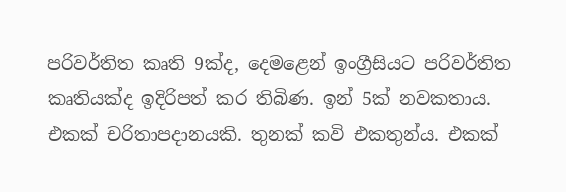පරිවර්තිත කෘති 9ක්ද, දෙමළෙන් ඉංග්‍රීසියට පරිවර්තිත කෘතියක්ද ඉදිරිපත් කර තිබිණ. ඉන් 5ක් නවකතාය. එකක් චරිතාපදානයකි. තුනක් කවි එකතුන්ය. එකක්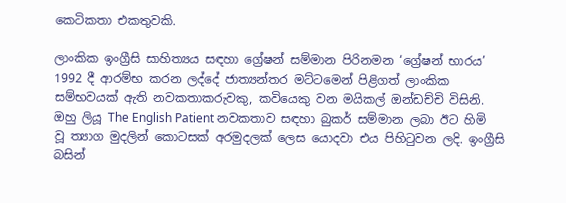කෙටිකතා එකතුවකි.

ලාංකික ඉංග්‍රීසි සාහිත්‍යය සඳහා ග්‍රේෂන් සම්මාන පිරිනමන ‘ග්‍රේෂන් භාරය’ 1992 දී ආරම්භ කරන ලද්දේ ජාත්‍යන්තර මට්ටමෙන් පිළිගත් ලාංකික සම්භවයක් ඇති නවකතාකරුවකු, කවියෙකු වන මයිකල් ඔන්ඩච්චි විසිනි. ඔහු ලියූ The English Patient නවකතාව සඳහා බුකර් සම්මාන ලබා ඊට හිමි වූ ත්‍යාග මුදලින් කොටසක් අරමුදලක් ලෙස යොදවා එය පිහිටුවන ලදි. ඉංග්‍රීසි බසින්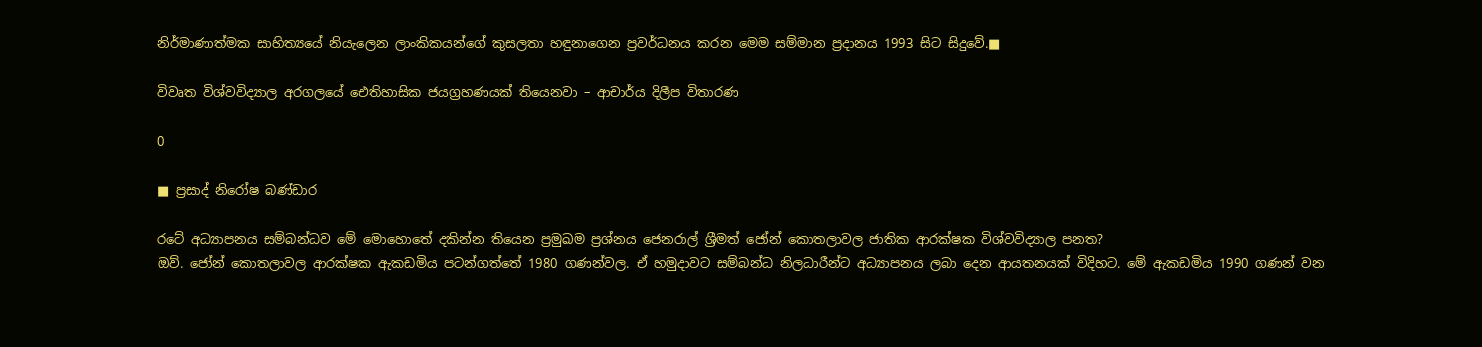නිර්මාණාත්මක සාහිත්‍යයේ නියැලෙන ලාංකිකයන්ගේ කුසලතා හඳුනාගෙන ප්‍රවර්ධනය කරන මෙම සම්මාන ප්‍රදානය 1993 සිට සිදුවේ.■

විවෘත විශ්වවිද්‍යාල අරගලයේ ඓතිහාසික ජයග්‍රහණයක් තියෙනවා – ආචාර්ය දිලීප විතාරණ

0

■ ප්‍රසාද් නිරෝෂ බණ්ඩාර

රටේ අධ්‍යාපනය සම්බන්ධව මේ මොහොතේ දකින්න තියෙන ප්‍රමුඛම ප්‍රශ්නය ජෙනරාල් ශ්‍රීමත් ජෝන් කොතලාවල ජාතික ආරක්ෂක විශ්වවිද්‍යාල පනත?
ඔව්. ජෝන් කොතලාවල ආරක්ෂක ඇකඩමිය පටන්ගත්තේ 1980 ගණන්වල. ඒ හමුදාවට සම්බන්ධ නිලධාරීන්ට අධ්‍යාපනය ලබා දෙන ආයතනයක් විදිහට. මේ ඇකඩමිය 1990 ගණන් වන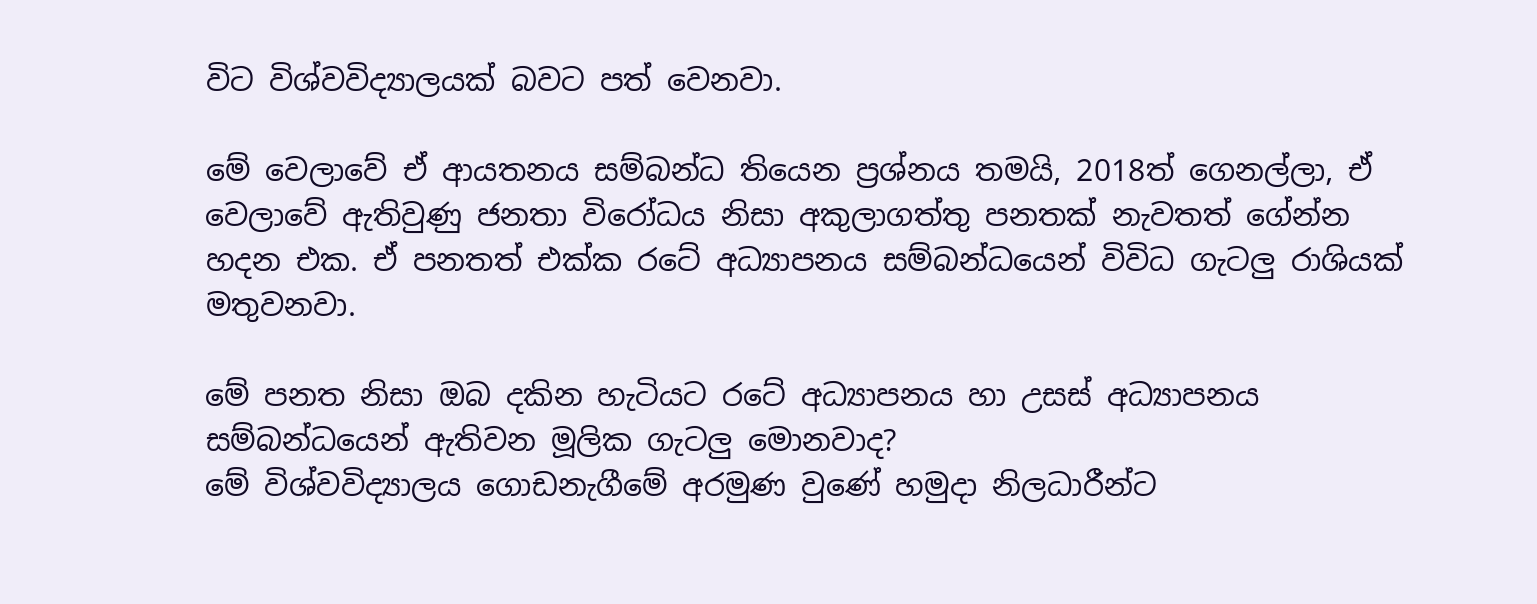විට විශ්වවිද්‍යාලයක් බවට පත් වෙනවා.

මේ වෙලාවේ ඒ ආයතනය සම්බන්ධ තියෙන ප්‍රශ්නය තමයි, 2018ත් ගෙනල්ලා, ඒ වෙලාවේ ඇතිවුණු ජනතා විරෝධය නිසා අකුලාගත්තු පනතක් නැවතත් ගේන්න හදන එක. ඒ පනතත් එක්ක රටේ අධ්‍යාපනය සම්බන්ධයෙන් විවිධ ගැටලු රාශියක් මතුවනවා.

මේ පනත නිසා ඔබ දකින හැටියට රටේ අධ්‍යාපනය හා උසස් අධ්‍යාපනය සම්බන්ධයෙන් ඇතිවන මූලික ගැටලු මොනවාද?
මේ විශ්වවිද්‍යාලය ගොඩනැගීමේ අරමුණ වුණේ හමුදා නිලධාරීන්ට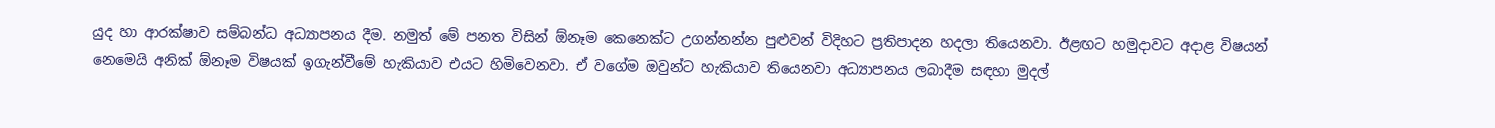යුද හා ආරක්ෂාව සම්බන්ධ අධ්‍යාපනය දීම. නමුත් මේ පනත විසින් ඕනෑම කෙනෙක්ට උගන්නන්න පුළුවන් විදිහට ප්‍රතිපාදන හදලා තියෙනවා. ඊළඟට හමුදාවට අදාළ විෂයන් නෙමෙයි අනික් ඕනෑම විෂයක් ඉගැන්වීමේ හැකියාව එයට හිමිවෙනවා. ඒ වගේම ඔවුන්ට හැකියාව තියෙනවා අධ්‍යාපනය ලබාදීම සඳහා මුදල්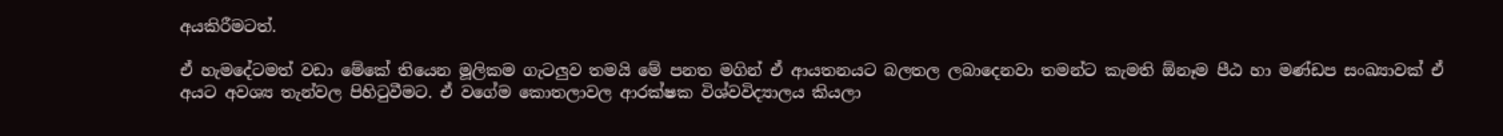අයකිරීමටත්.

ඒ හැමදේටමත් වඩා මේකේ තියෙන මූලිකම ගැටලුව තමයි මේ පනත මගින් ඒ ආයතනයට බලතල ලබාදෙනවා තමන්ට කැමති ඕනෑම පීඨ හා මණ්ඩප සංඛ්‍යාවක් ඒ අයට අවශ්‍ය තැන්වල පිහිටුවීමට. ඒ වගේම කොතලාවල ආරක්ෂක විශ්වවිද්‍යාලය කියලා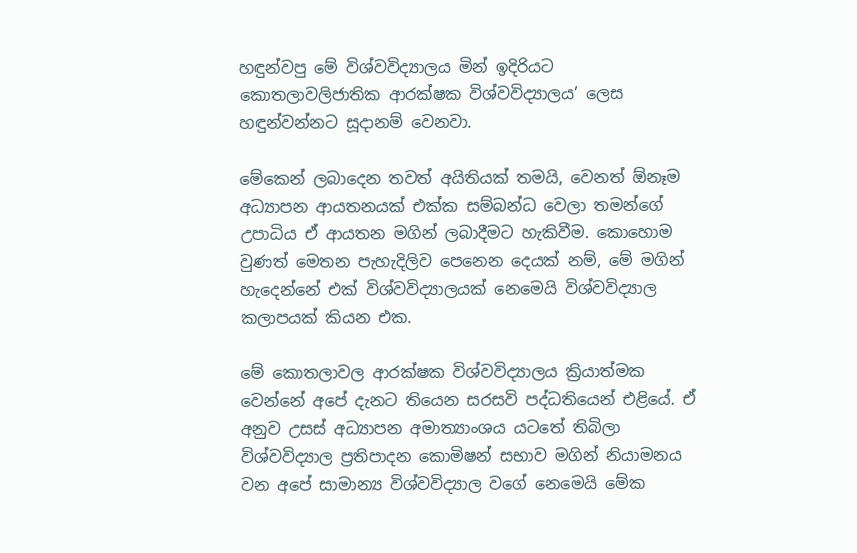හඳුන්වපු මේ විශ්වවිද්‍යාලය මින් ඉදිරියට කොතලාවලිජාතික ආරක්ෂක විශ්වවිද්‍යාලය’ ලෙස හඳුන්වන්නට සූදානම් වෙනවා.

මේකෙන් ලබාදෙන තවත් අයිතියක් තමයි, වෙනත් ඕනෑම අධ්‍යාපන ආයතනයක් එක්ක සම්බන්ධ වෙලා තමන්ගේ උපාධිය ඒ ආයතන මගින් ලබාදීමට හැකිවීම. කොහොම වුණත් මෙතන පැහැදිලිව පෙනෙන දෙයක් නම්, මේ මගින් හැදෙන්නේ එක් විශ්වවිද්‍යාලයක් නෙමෙයි විශ්වවිද්‍යාල කලාපයක් කියන එක.

මේ කොතලාවල ආරක්ෂක විශ්වවිද්‍යාලය ක්‍රියාත්මක වෙන්නේ අපේ දැනට තියෙන සරසවි පද්ධතියෙන් එළියේ. ඒ අනුව උසස් අධ්‍යාපන අමාත්‍යාංශය යටතේ තිබිලා විශ්වවිද්‍යාල ප්‍රතිපාදන කොමිෂන් සභාව මගින් නියාමනය වන අපේ සාමාන්‍ය විශ්වවිද්‍යාල වගේ නෙමෙයි මේක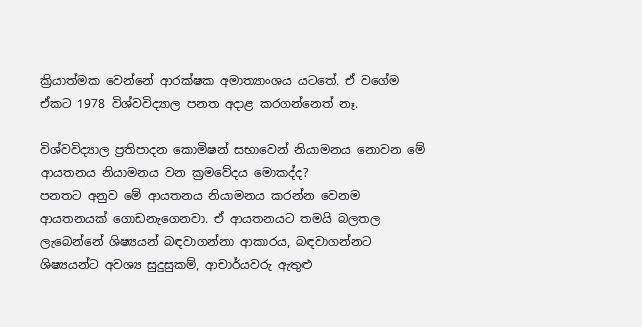ක්‍රියාත්මක වෙන්නේ ආරක්ෂක අමාත්‍යාංශය යටතේ. ඒ වගේම ඒකට 1978 විශ්වවිද්‍යාල පනත අදාළ කරගන්නෙත් නෑ.

විශ්වවිද්‍යාල ප්‍රතිපාදන කොමිෂන් සභාවෙන් නියාමනය නොවන මේ ආයතනය නියාමනය වන ක්‍රමවේදය මොකද්ද?
පනතට අනුව මේ ආයතනය නියාමනය කරන්න වෙනම ආයතනයක් ගොඩනැගෙනවා. ඒ ආයතනයට තමයි බලතල ලැබෙන්නේ ශිෂ්‍යයන් බඳවාගන්නා ආකාරය, බඳවාගන්නට ශිෂ්‍යයන්ට අවශ්‍ය සුදුසුකම්, ආචාර්යවරු ඇතුළු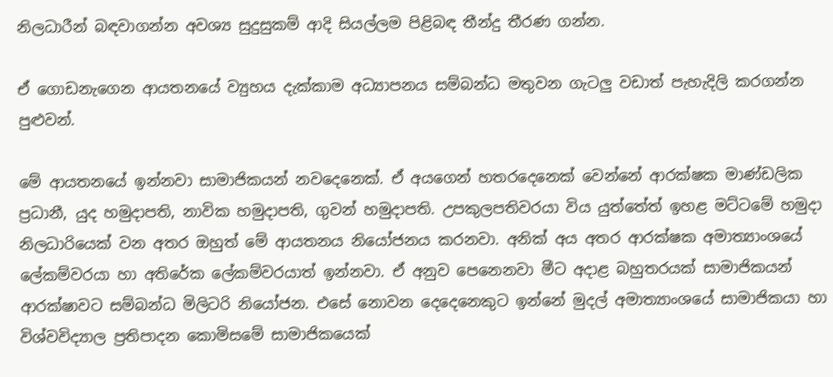නිලධාරීන් බඳවාගන්න අවශ්‍ය සුදුසුකම් ආදි සියල්ලම පිළිබඳ තීන්දු තීරණ ගන්න.

ඒ ගොඩනැගෙන ආයතනයේ ව්‍යුහය දැක්කාම අධ්‍යාපනය සම්බන්ධ මතුවන ගැටලු වඩාත් පැහැදිලි කරගන්න පුළුවන්.

මේ ආයතනයේ ඉන්නවා සාමාජිකයන් නවදෙනෙක්. ඒ අයගෙන් හතරදෙනෙක් වෙන්නේ ආරක්ෂක මාණ්ඩලික ප්‍රධානී, යුද හමුදාපති, නාවික හමුදාපති, ගුවන් හමුදාපති. උපකුලපතිවරයා විය යුත්තේත් ඉහළ මට්ටමේ හමුදා නිලධාරියෙක් වන අතර ඔහුත් මේ ආයතනය නියෝජනය කරනවා. අනික් අය අතර ආරක්ෂක අමාත්‍යාංශයේ ලේකම්වරයා හා අතිරේක ලේකම්වරයාත් ඉන්නවා. ඒ අනුව පෙනෙනවා මීට අදාළ බහුතරයක් සාමාජිකයන් ආරක්ෂාවට සම්බන්ධ මිලිටරි නියෝජන. එසේ නොවන දෙදෙනෙකුට ඉන්නේ මුදල් අමාත්‍යාංශයේ සාමාජිකයා හා විශ්වවිද්‍යාල ප්‍රතිපාදන කොමිසමේ සාමාජිකයෙක්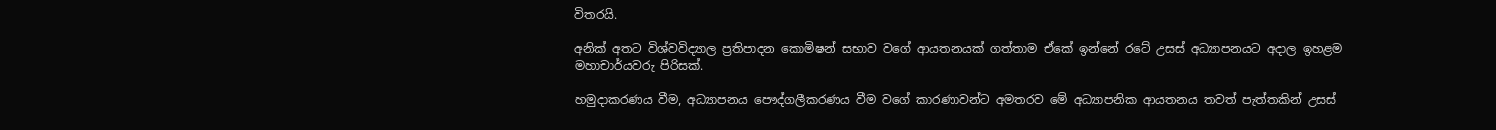විතරයි.

අනික් අතට විශ්වවිද්‍යාල ප්‍රතිපාදන කොමිෂන් සභාව වගේ ආයතනයක් ගත්තාම ඒකේ ඉන්නේ රටේ උසස් අධ්‍යාපනයට අදාල ඉහළම මහාචාර්යවරු පිරිසක්.

හමුදාකරණය වීම, අධ්‍යාපනය පෞද්ගලීකරණය වීම වගේ කාරණාවන්ට අමතරව මේ අධ්‍යාපනික ආයතනය තවත් පැත්තකින් උසස්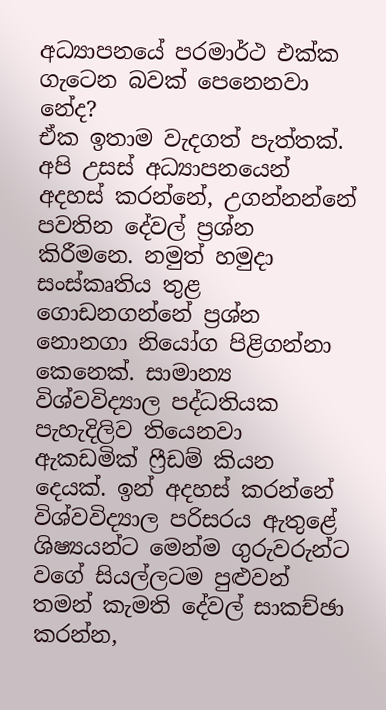අධ්‍යාපනයේ පරමාර්ථ එක්ක ගැටෙන බවක් පෙනෙනවා නේද?
ඒක ඉතාම වැදගත් පැත්තක්. අපි උසස් අධ්‍යාපනයෙන් අදහස් කරන්නේ, උගන්නන්නේ පවතින දේවල් ප්‍රශ්න කිරීමනෙ. නමුත් හමුදා සංස්කෘතිය තුළ ගොඩනගන්නේ ප්‍රශ්න නොනගා නියෝග පිළිගන්නා කෙනෙක්. සාමාන්‍ය විශ්වවිද්‍යාල පද්ධතියක පැහැදිලිව තියෙනවා ඇකඩමික් ෆ්‍රීඩම් කියන දෙයක්. ඉන් අදහස් කරන්නේ විශ්වවිද්‍යාල පරිසරය ඇතුළේ ශිෂ්‍යයන්ට මෙන්ම ගුරුවරුන්ට වගේ සියල්ලටම පුළුවන් තමන් කැමති දේවල් සාකච්ඡා කරන්න,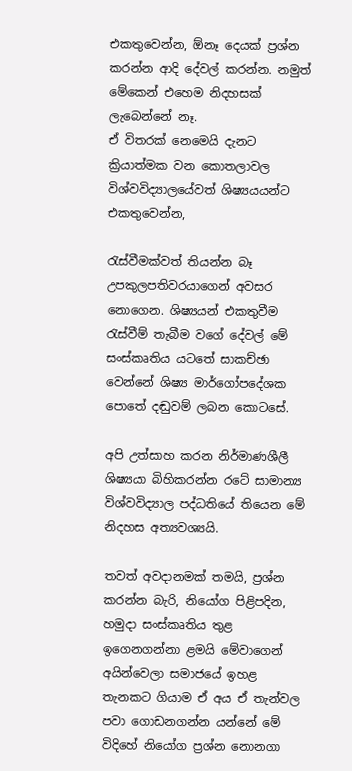එකතුවෙන්න, ඕනෑ දෙයක් ප්‍රශ්න කරන්න ආදි දේවල් කරන්න. නමුත් මේකෙන් එහෙම නිදහසක් ලැබෙන්නේ නෑ.
ඒ විතරක් නෙමෙයි දැනට ක්‍රියාත්මක වන කොතලාවල විශ්වවිද්‍යාලයේවත් ශිෂ්‍යයයන්ට එකතුවෙන්න,

රැස්වීමක්වත් තියන්න බෑ උපකුලපතිවරයාගෙන් අවසර නොගෙන. ශිෂ්‍යයන් එකතුවීම රැස්වීම් තැබීම වගේ දේවල් මේ සංස්කෘතිය යටතේ සාකච්ඡා වෙන්නේ ශිෂ්‍ය මාර්ගෝපදේශක පොතේ දඬුවම් ලබන කොටසේ.

අපි උත්සාහ කරන නිර්මාණශීලී ශිෂ්‍යයා බිහිකරන්න රටේ සාමාන්‍ය විශ්වවිද්‍යාල පද්ධතියේ තියෙන මේ නිදහස අත්‍යවශ්‍යයි.

තවත් අවදානමක් තමයි, ප්‍රශ්න කරන්න බැරි, නියෝග පිළිපදින, හමුදා සංස්කෘතිය තුළ ඉගෙනගන්නා ළමයි මේවාගෙන් අයින්වෙලා සමාජයේ ඉහළ තැනකට ගියාම ඒ අය ඒ තැන්වල පවා ගොඩනගන්න යන්නේ මේ විදිහේ නියෝග ප්‍රශ්න නොනගා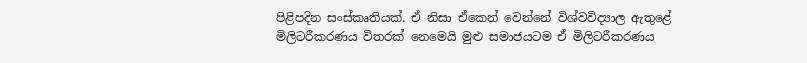පිළිපදින සංස්කෘතියක්. ඒ නිසා ඒකෙන් වෙන්නේ විශ්වවිද්‍යාල ඇතුළේ මිලිටරීකරණය විතරක් නෙමෙයි මුළු සමාජයටම ඒ මිලිටරීකරණය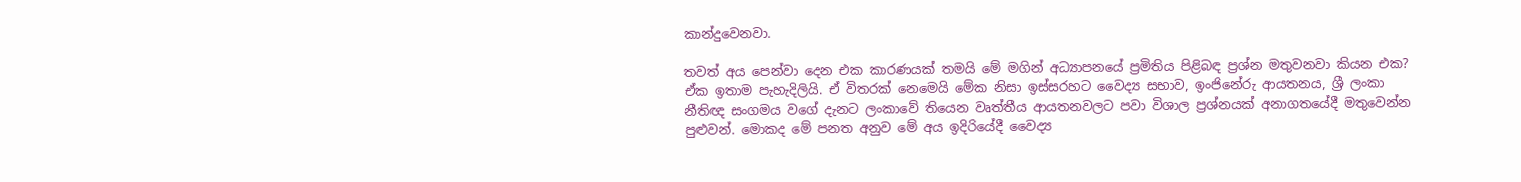කාන්දුවෙනවා.

තවත් අය පෙන්වා දෙන එක කාරණයක් තමයි මේ මගින් අධ්‍යාපනයේ ප්‍රමිතිය පිළිබඳ ප්‍රශ්න මතුවනවා කියන එක?
ඒක ඉතාම පැහැදිලියි. ඒ විතරක් නෙමෙයි මේක නිසා ඉස්සරහට වෛද්‍ය සභාව, ඉංජිනේරු ආයතනය, ශ්‍රී ලංකා නීතිඥ සංගමය වගේ දැනට ලංකාවේ තියෙන වෘත්තීය ආයතනවලට පවා විශාල ප්‍රශ්නයක් අනාගතයේදී මතුවෙන්න පුළුවන්. මොකද මේ පනත අනුව මේ අය ඉදිරියේදී වෛද්‍ය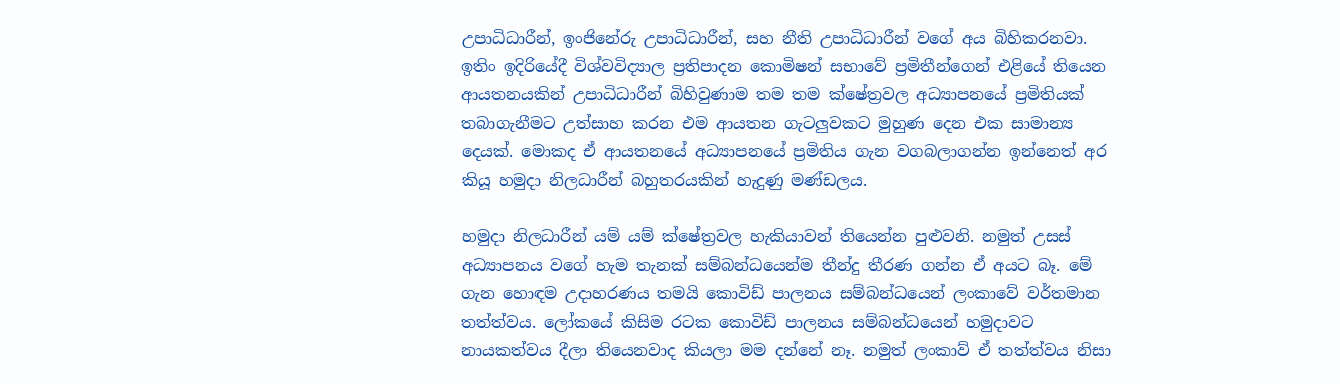උපාධිධාරීන්, ඉංජිනේරු උපාධිධාරීන්, සහ නීති උපාධිධාරීන් වගේ අය බිහිකරනවා. ඉතිං ඉදිරියේදී විශ්වවිද්‍යාල ප්‍රතිපාදන කොමිෂන් සභාවේ ප්‍රමිතීන්ගෙන් එළියේ තියෙන ආයතනයකින් උපාධිධාරීන් බිහිවුණාම තම තම ක්ෂේත්‍රවල අධ්‍යාපනයේ ප්‍රමිතියක් තබාගැනීමට උත්සාහ කරන එම ආයතන ගැටලුවකට මුහුණ දෙන එක සාමාන්‍ය දෙයක්. මොකද ඒ ආයතනයේ අධ්‍යාපනයේ ප්‍රමිතිය ගැන වගබලාගන්න ඉන්නෙත් අර කියූ හමුදා නිලධාරීන් බහුතරයකින් හැදුණු මණ්ඩලය.

හමුදා නිලධාරීන් යම් යම් ක්ෂේත්‍රවල හැකියාවන් තියෙන්න පුළුවනි. නමුත් උසස් අධ්‍යාපනය වගේ හැම තැනක් සම්බන්ධයෙන්ම තීන්දු තීරණ ගන්න ඒ අයට බෑ. මේ ගැන හොඳම උදාහරණය තමයි කොවිඩ් පාලනය සම්බන්ධයෙන් ලංකාවේ වර්තමාන තත්ත්වය. ලෝකයේ කිසිම රටක කොවිඩ් පාලනය සම්බන්ධයෙන් හමුදාවට නායකත්වය දීලා තියෙනවාද කියලා මම දන්නේ නෑ. නමුත් ලංකාව් ඒ තත්ත්වය නිසා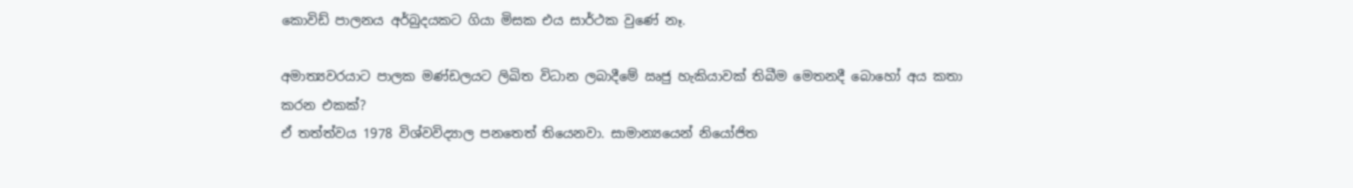කොවිඩ් පාලනය අර්බුදයකට ගියා මිසක එය සාර්ථක වුණේ නෑ.

අමාත්‍යවරයාට පාලක මණ්ඩලයට ලිඛිත විධාන ලබාදීමේ ඍජු හැකියාවක් තිබීම මෙතනදී බොහෝ අය කතා කරන එකක්?
ඒ තත්ත්වය 1978 විශ්වවිද්‍යාල පනතෙත් තියෙනවා. සාමාන්‍යයෙන් නියෝජිත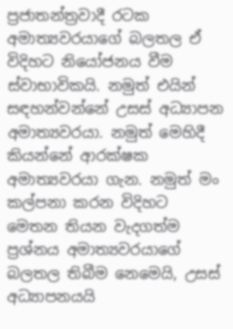ප්‍රජාතන්ත්‍රවාදී රටක අමාත්‍යවරයාගේ බලතල ඒ විදිහට නියෝජනය වීම ස්වාභාවිකයි. නමුත් එයින් සඳහන්වන්නේ උසස් අධ්‍යාපන අමාත්‍යවරයා. නමුත් මෙහිදී කියන්නේ ආරක්ෂක අමාත්‍යවරයා ගැන. නමුත් මං කල්පනා කරන විදිහට මෙතන තියන වැදගත්ම ප්‍රශ්නය අමාත්‍යවරයාගේ බලතල තිබීම නෙමෙයි, උසස් අධ්‍යාපනයයි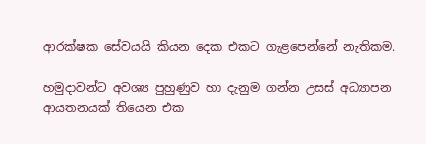ආරක්ෂක සේවයයි කියන දෙක එකට ගැළපෙන්නේ නැතිකම.

හමුදාවන්ට අවශ්‍ය පුහුණුව හා දැනුම ගන්න උසස් අධ්‍යාපන ආයතනයක් තියෙන එක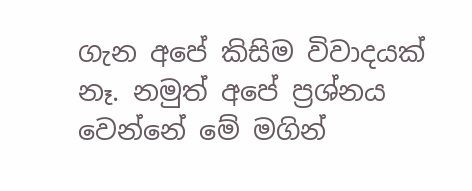ගැන අපේ කිසිම විවාදයක් නෑ. නමුත් අපේ ප්‍රශ්නය වෙන්නේ මේ මගින්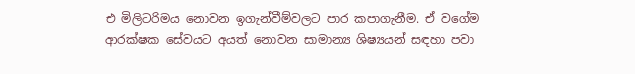එ මිලිටරිමය නොවන ඉගැන්වීම්වලට පාර කපාගැනීම. ඒ වගේම ආරක්ෂක සේවයට අයත් නොවන සාමාන්‍ය ශිෂ්‍යයන් සඳහා පවා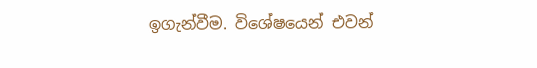ඉගැන්වීම. විශේෂයෙන් එවන්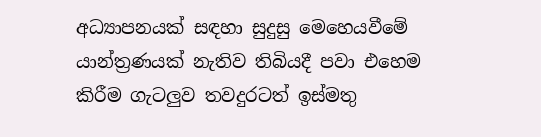අධ්‍යාපනයක් සඳහා සුදුසු මෙහෙයවීමේ යාන්ත්‍රණයක් නැතිව තිබියදී පවා එහෙම කිරීම ගැටලුව තවදුරටත් ඉස්මතු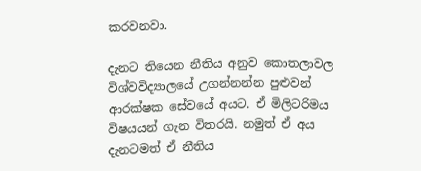කරවනවා.

දැනට තියෙන නීතිය අනුව කොතලාවල විශ්වවිද්‍යාලයේ උගන්නන්න පුළුවන් ආරක්ෂක සේවයේ අයට. ඒ මිලිටරිමය විෂයයන් ගැන විතරයි. නමුත් ඒ අය දැනටමත් ඒ නීතිය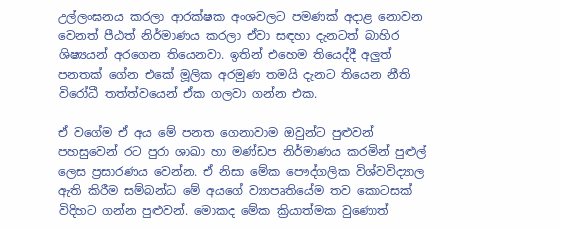උල්ලංඝනය කරලා ආරක්ෂක අංශවලට පමණක් අදාළ නොවන වෙනත් පීඨත් නිර්මාණය කරලා ඒවා සඳහා දැනටත් බාහිර ශිෂ්‍යයන් අරගෙන තියෙනවා. ඉතින් එහෙම තියෙද්දී අලුත් පනතක් ගේන එකේ මූලික අරමුණ තමයි දැනට තියෙන නීති විරෝධී තත්ත්වයෙන් ඒක ගලවා ගන්න එක.

ඒ වගේම ඒ අය මේ පනත ගෙනාවාම ඔවුන්ට පුළුවන් පහසුවෙන් රට පුරා ශාඛා හා මණ්ඩප නිර්මාණය කරමින් පුළුල් ලෙස ප්‍රසාරණය වෙන්න. ඒ නිසා මේක පෞද්ගලික විශ්වවිද්‍යාල ඇති කිරීම සම්බන්ධ මේ අයගේ ව්‍යාපෘතියේම තව කොටසක් විදිහට ගන්න පුළුවන්. මොකද මේක ක්‍රියාත්මක වුණොත්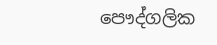පෞද්ගලික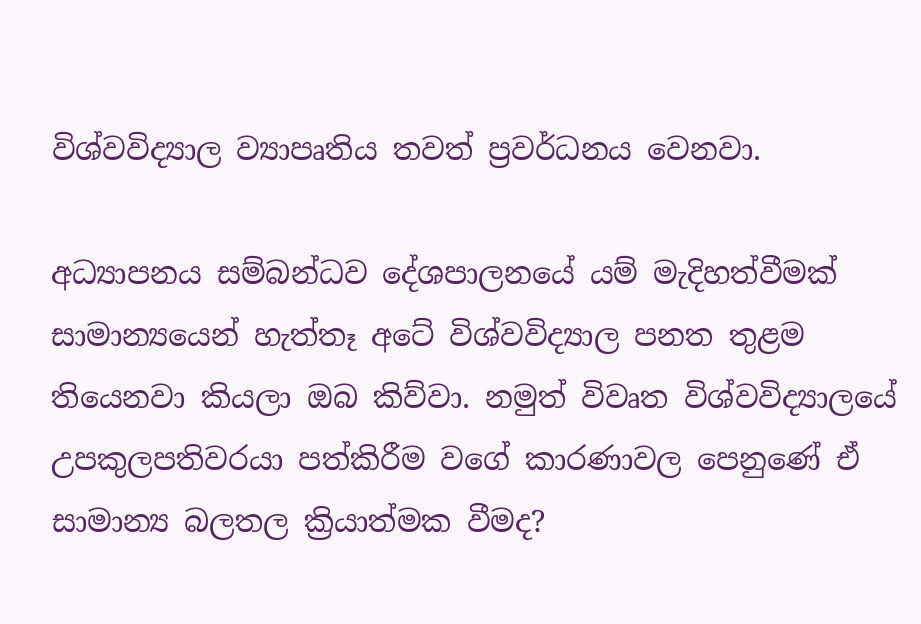විශ්වවිද්‍යාල ව්‍යාපෘතිය තවත් ප්‍රවර්ධනය වෙනවා.

අධ්‍යාපනය සම්බන්ධව දේශපාලනයේ යම් මැදිහත්වීමක් සාමාන්‍යයෙන් හැත්තෑ අටේ විශ්වවිද්‍යාල පනත තුළම තියෙනවා කියලා ඔබ කිව්වා. නමුත් විවෘත විශ්වවිද්‍යාලයේ උපකුලපතිවරයා පත්කිරීම වගේ කාරණාවල පෙනුණේ ඒ සාමාන්‍ය බලතල ක්‍රියාත්මක වීමද?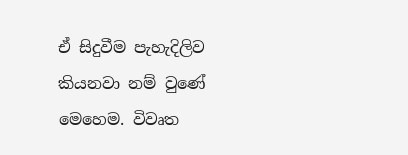ඒ සිදුවීම පැහැදිලිව කියනවා නම් වුණේ මෙහෙම. විවෘත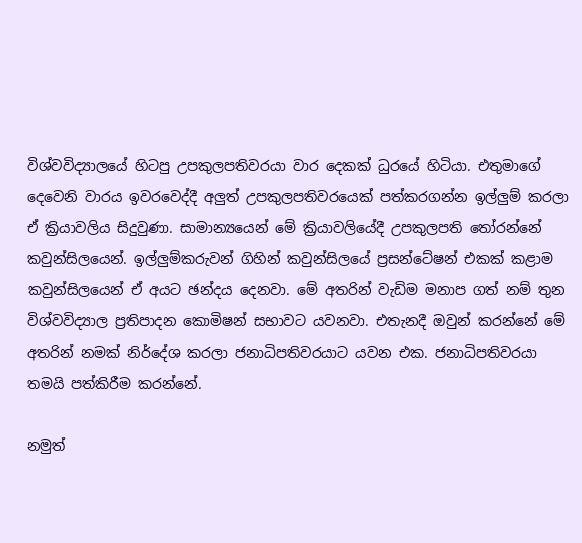විශ්වවිද්‍යාලයේ හිටපු උපකුලපතිවරයා වාර දෙකක් ධුරයේ හිටියා. එතුමාගේ දෙවෙනි වාරය ඉවරවෙද්දී අලුත් උපකුලපතිවරයෙක් පත්කරගන්න ඉල්ලුම් කරලා ඒ ක්‍රියාවලිය සිදුවුණා. සාමාන්‍යයෙන් මේ ක්‍රියාවලියේදී උපකුලපති තෝරන්නේ කවුන්සිලයෙන්. ඉල්ලුම්කරුවන් ගිහින් කවුන්සිලයේ ප්‍රසන්ටේෂන් එකක් කළාම කවුන්සිලයෙන් ඒ අයට ඡන්දය දෙනවා. මේ අතරින් වැඩිම මනාප ගත් නම් තුන විශ්වවිද්‍යාල ප්‍රතිපාදන කොමිෂන් සභාවට යවනවා. එතැනදී ඔවුන් කරන්නේ මේ අතරින් නමක් නිර්දේශ කරලා ජනාධිපතිවරයාට යවන එක. ජනාධිපතිවරයා තමයි පත්කිරීම කරන්නේ.

නමුත්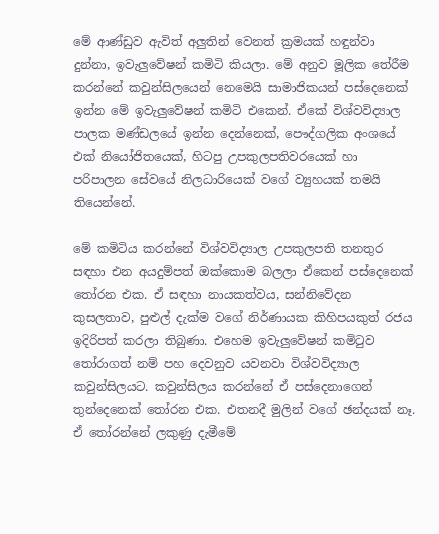මේ ආණ්ඩුව ඇවිත් අලුතින් වෙනත් ක්‍රමයක් හඳුන්වා දුන්නා, ඉවැලුවේෂන් කමිටි කියලා. මේ අනුව මූලික තේරීම කරන්නේ කවුන්සිලයෙන් නෙමෙයි සාමාජිකයන් පස්දෙනෙක් ඉන්න මේ ඉවැලුවේෂන් කමිටි එකෙන්. ඒකේ විශ්වවිද්‍යාල පාලක මණ්ඩලයේ ඉන්න දෙන්නෙක්, පෞද්ගලික අංශයේ එක් නියෝජිතයෙක්, හිටපු උපකුලපතිවරයෙක් හා පරිපාලන සේවයේ නිලධාරියෙක් වගේ ව්‍යුහයක් තමයි තියෙන්නේ.

මේ කමිටිය කරන්නේ විශ්වවිද්‍යාල උපකුලපති තනතුර සඳහා එන අයදුම්පත් ඔක්කොම බලලා ඒකෙන් පස්දෙනෙක් තෝරන එක. ඒ සඳහා නායකත්වය, සන්නිවේදන කුසලතාව, පුළුල් දැක්ම වගේ නිර්ණායක කිහිපයකුත් රජය ඉදිරිපත් කරලා තිබුණා. එහෙම ඉවැලුවේෂන් කමිටුව තෝරාගත් නම් පහ දෙවනුව යවනවා විශ්වවිද්‍යාල කවුන්සිලයට. කවුන්සිලය කරන්නේ ඒ පස්දෙනාගෙන් තුන්දෙනෙක් තෝරන එක. එතනදී මුලින් වගේ ඡන්දයක් නෑ. ඒ තෝරන්නේ ලකුණු දැමීමේ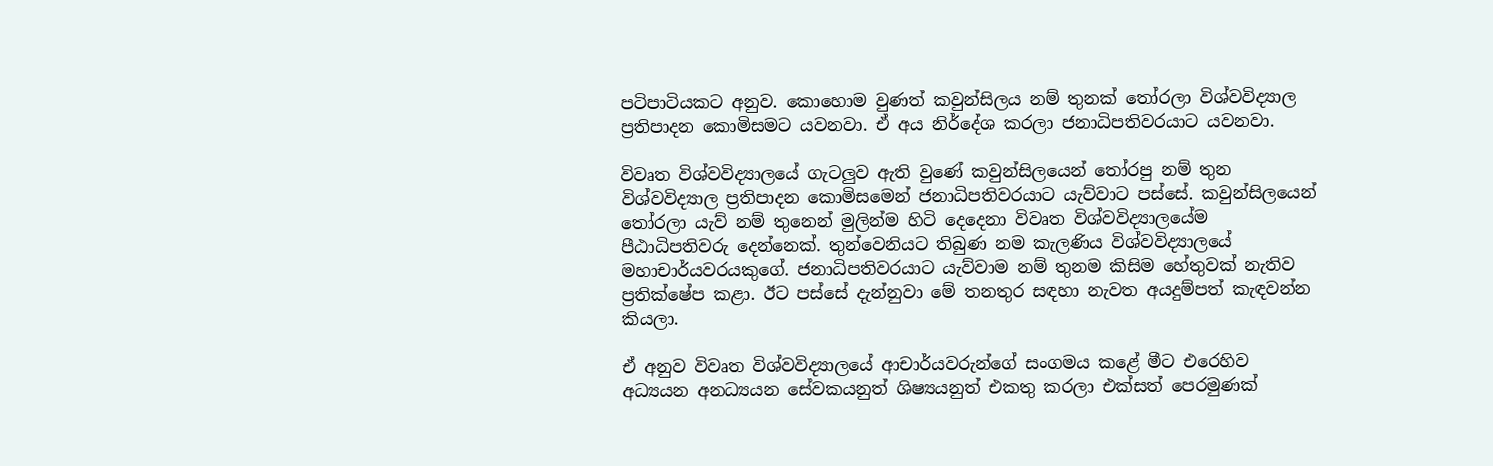පටිපාටියකට අනුව. කොහොම වුණත් කවුන්සිලය නම් තුනක් තෝරලා විශ්වවිද්‍යාල ප්‍රතිපාදන කොමිසමට යවනවා. ඒ අය නිර්දේශ කරලා ජනාධිපතිවරයාට යවනවා.

විවෘත විශ්වවිද්‍යාලයේ ගැටලුව ඇති වුණේ කවුන්සිලයෙන් තෝරපු නම් තුන විශ්වවිද්‍යාල ප්‍රතිපාදන කොමිසමෙන් ජනාධිපතිවරයාට යැව්වාට පස්සේ. කවුන්සිලයෙන් තෝරලා යැව් නම් තුනෙන් මුලින්ම හිටි දෙදෙනා විවෘත විශ්වවිද්‍යාලයේම පීඨාධිපතිවරු දෙන්නෙක්. තුන්වෙනියට තිබුණ නම කැලණිය විශ්වවිද්‍යාලයේ මහාචාර්යවරයකුගේ. ජනාධිපතිවරයාට යැව්වාම නම් තුනම කිසිම හේතුවක් නැතිව ප්‍රතික්ෂේප කළා. ඊට පස්සේ දැන්නුවා මේ තනතුර සඳහා නැවත අයදුම්පත් කැඳවන්න කියලා.

ඒ අනුව විවෘත විශ්වවිද්‍යාලයේ ආචාර්යවරුන්ගේ සංගමය කළේ මීට එරෙහිව අධ්‍යයන අනධ්‍යයන සේවකයනුත් ශිෂ්‍යයනුත් එකතු කරලා එක්සත් පෙරමුණක්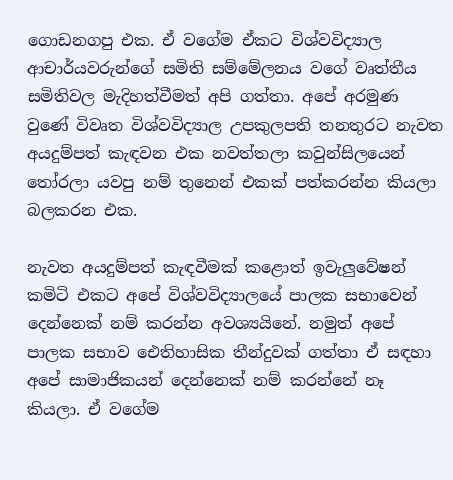ගොඩනගපු එක. ඒ වගේම ඒකට විශ්වවිද්‍යාල ආචාර්යවරුන්ගේ සමිති සම්මේලනය වගේ වෘත්තීය සමිතිවල මැදිහත්වීමත් අපි ගත්තා. අපේ අරමුණ වුණේ විවෘත විශ්වවිද්‍යාල උපකුලපති තනතුරට නැවත අයදුම්පත් කැඳවන එක නවත්තලා කවුන්සිලයෙන් තෝරලා යවපු නම් තුනෙන් එකක් පත්කරන්න කියලා බලකරන එක.

නැවත අයදුම්පත් කැඳවීමක් කළොත් ඉවැලුවේෂන් කමිටි එකට අපේ විශ්වවිද්‍යාලයේ පාලක සභාවෙන් දෙන්නෙක් නම් කරන්න අවශ්‍යයිනේ. නමුත් අපේ පාලක සභාව ඓතිහාසික තීන්දුවක් ගත්තා ඒ සඳහා අපේ සාමාජිකයන් දෙන්නෙක් නම් කරන්නේ නෑ කියලා. ඒ වගේම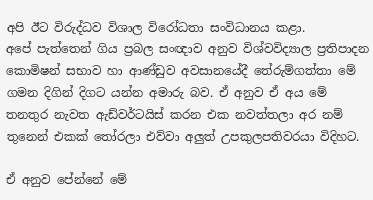අපි ඊට විරුද්ධව විශාල විරෝධතා සංවිධානය කළා.
අපේ පැත්තෙන් ගිය ප්‍රබල සංඥාව අනුව විශ්වවිද්‍යාල ප්‍රතිපාදන කොමිෂන් සභාව හා ආණ්ඩුව අවසානයේදී තේරුම්ගත්තා මේ ගමන දිගින් දිගට යන්න අමාරු බව. ඒ අනුව ඒ අය මේ තනතුර නැවත ඇඩ්වර්ටයිස් කරන එක නවත්තලා අර නම් තුනෙන් එකක් තෝරලා එව්වා අලුත් උපකුලපතිවරයා විදිහට.

ඒ අනුව පේන්නේ මේ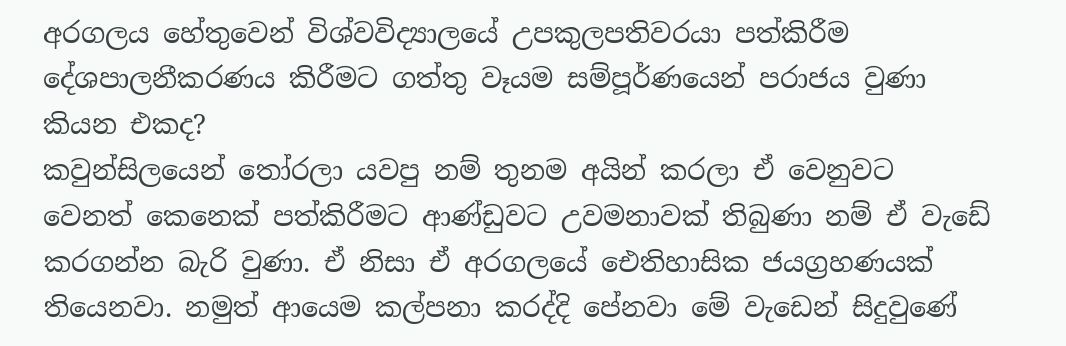අරගලය හේතුවෙන් විශ්වවිද්‍යාලයේ උපකුලපතිවරයා පත්කිරීම දේශපාලනීකරණය කිරීමට ගත්තු වෑයම සම්පූර්ණයෙන් පරාජය වුණා කියන එකද?
කවුන්සිලයෙන් තෝරලා යවපු නම් තුනම අයින් කරලා ඒ වෙනුවට වෙනත් කෙනෙක් පත්කිරීමට ආණ්ඩුවට උවමනාවක් තිබුණා නම් ඒ වැඩේ කරගන්න බැරි වුණා. ඒ නිසා ඒ අරගලයේ ඓතිහාසික ජයග්‍රහණයක් තියෙනවා. නමුත් ආයෙම කල්පනා කරද්දි පේනවා මේ වැඩෙන් සිදුවුණේ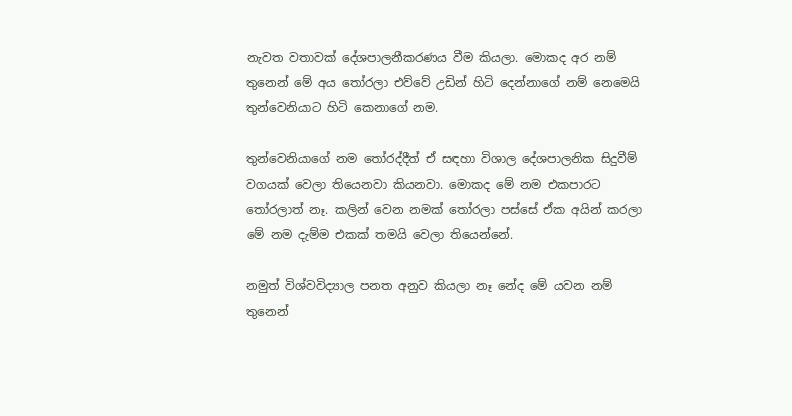නැවත වතාවක් දේශපාලනීකරණය වීම කියලා. මොකද අර නම් තුනෙන් මේ අය තෝරලා එව්වේ උඩින් හිටි දෙන්නාගේ නම් නෙමෙයි තුන්වෙනියාට හිටි කෙනාගේ නම.

තුන්වෙනියාගේ නම තෝරද්දීත් ඒ සඳහා විශාල දේශපාලනික සිදුවීම් වගයක් වෙලා තියෙනවා කියනවා. මොකද මේ නම එකපාරට තෝරලාත් නෑ. කලින් වෙන නමක් තෝරලා පස්සේ ඒක අයින් කරලා මේ නම දැම්ම එකක් තමයි වෙලා තියෙන්නේ.

නමුත් විශ්වවිද්‍යාල පනත අනුව කියලා නෑ නේද මේ යවන නම් තුනෙන්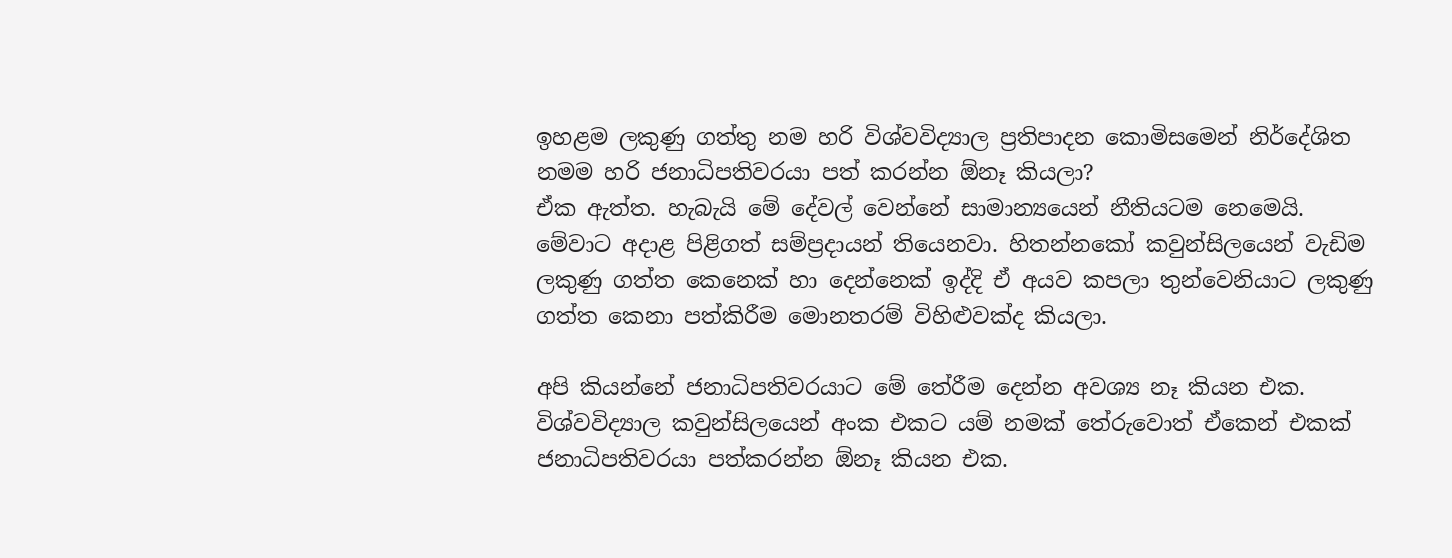ඉහළම ලකුණු ගත්තු නම හරි විශ්වවිද්‍යාල ප්‍රතිපාදන කොමිසමෙන් නිර්දේශිත නමම හරි ජනාධිපතිවරයා පත් කරන්න ඕනෑ කියලා?
ඒක ඇත්ත. හැබැයි මේ දේවල් වෙන්නේ සාමාන්‍යයෙන් නීතියටම නෙමෙයි. මේවාට අදාළ පිළිගත් සම්ප්‍රදායන් තියෙනවා. හිතන්නකෝ කවුන්සිලයෙන් වැඩිම ලකුණු ගත්ත කෙනෙක් හා දෙන්නෙක් ඉද්දි ඒ අයව කපලා තුන්වෙනියාට ලකුණු ගත්ත කෙනා පත්කිරීම මොනතරම් විහිළුවක්ද කියලා.

අපි කියන්නේ ජනාධිපතිවරයාට මේ තේරීම දෙන්න අවශ්‍ය නෑ කියන එක. විශ්වවිද්‍යාල කවුන්සිලයෙන් අංක එකට යම් නමක් තේරුවොත් ඒකෙන් එකක් ජනාධිපතිවරයා පත්කරන්න ඕනෑ කියන එක.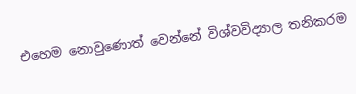එහෙම නොවුණොත් වෙන්නේ විශ්වවිද්‍යාල තනිකරම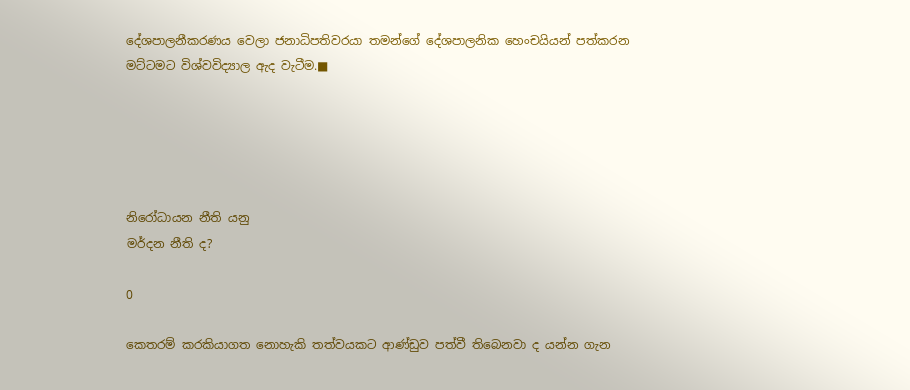දේශපාලනීකරණය වෙලා ජනාධිපතිවරයා තමන්ගේ දේශපාලනික හෙංචයියන් පත්කරන මට්ටමට විශ්වවිද්‍යාල ඇද වැටීම.■





නිරෝධායන නීති යනු
මර්දන නීති ද?

0

කෙතරම් කරකියාගත නොහැකි තත්වයකට ආණ්ඩුව පත්වී තිබෙනවා ද යන්න ගැන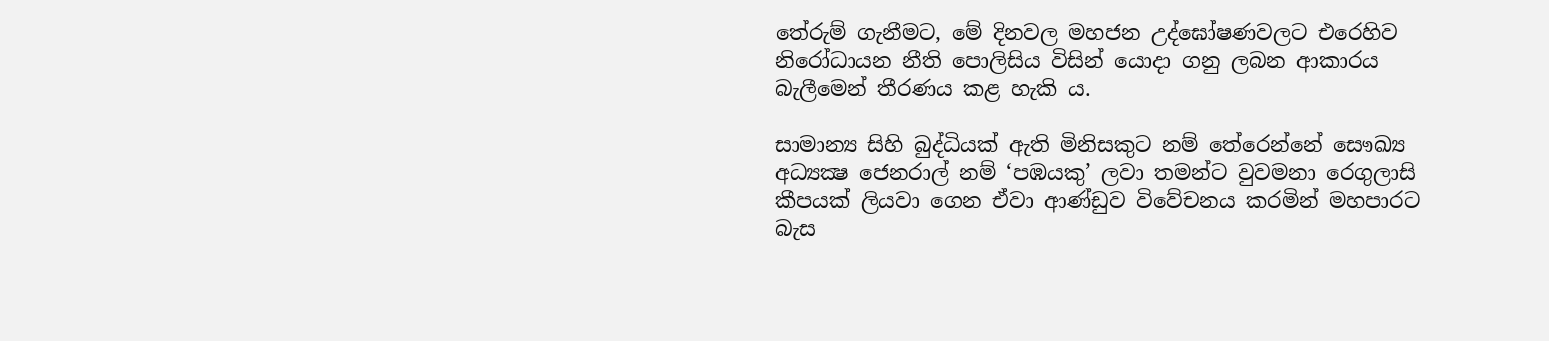තේරුම් ගැනීමට, මේ දිනවල මහජන උද්ඝෝෂණවලට එරෙහිව නිරෝධායන නීති පොලිසිය විසින් යොදා ගනු ලබන ආකාරය බැලීමෙන් තීරණය කළ හැකි ය.

සාමාන්‍ය සිහි බුද්ධියක් ඇති මිනිසකුට නම් තේරෙන්නේ සෞඛ්‍ය අධ්‍යක්‍ෂ ජෙනරාල් නම් ‘පඹයකු’ ලවා තමන්ට වුවමනා රෙගුලාසි කීපයක් ලියවා ගෙන ඒවා ආණ්ඩුව විවේචනය කරමින් මහපාරට බැස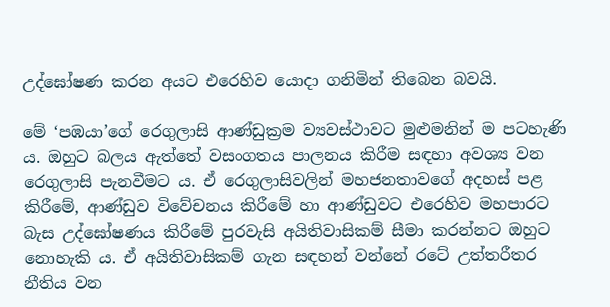උද්ඝෝෂණ කරන අයට එරෙහිව යොදා ගනිමින් තිබෙන බවයි.

මේ ‘පඹයා’ගේ රෙගුලාසි ආණ්ඩුක්‍රම ව්‍යවස්ථාවට මුළුමනින් ම පටහැණි ය. ඔහුට බලය ඇත්තේ වසංගතය පාලනය කිරීම සඳහා අවශ්‍ය වන රෙගුලාසි පැනවීමට ය. ඒ රෙගුලාසිවලින් මහජනතාවගේ අදහස් පළ කිරීමේ, ආණ්ඩුව විවේචනය කිරීමේ හා ආණ්ඩුවට එරෙහිව මහපාරට බැස උද්ඝෝෂණය කිරීමේ පුරවැසි අයිතිවාසිකම් සීමා කරන්නට ඔහුට නොහැකි ය. ඒ අයිතිවාසිකම් ගැන සඳහන් වන්නේ රටේ උත්තරීතර නීතිය වන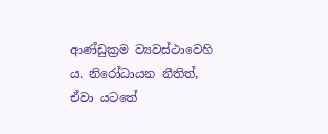ආණ්ඩුක්‍රම ව්‍යවස්ථාවෙහි ය. නිරෝධායන නීතිත්, ඒවා යටතේ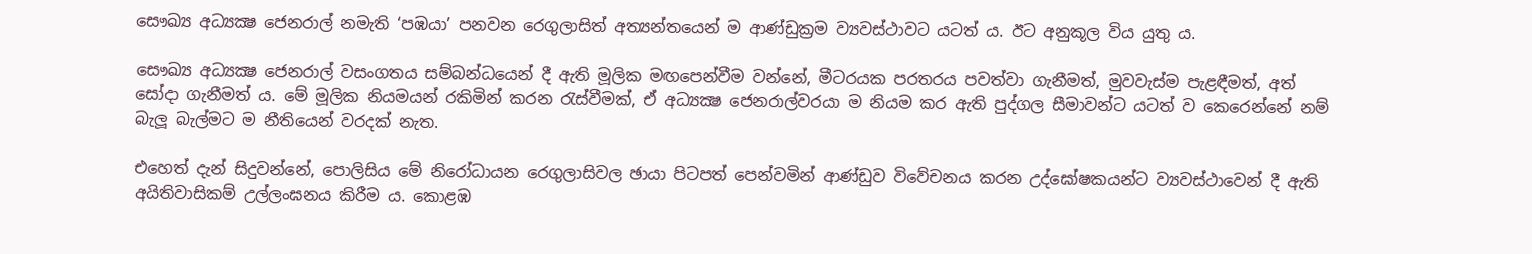සෞඛ්‍ය අධ්‍යක්‍ෂ ජෙනරාල් නමැති ‘පඹයා’ පනවන රෙගුලාසිත් අත්‍යන්තයෙන් ම ආණ්ඩුක්‍රම ව්‍යවස්ථාවට යටත් ය. ඊට අනුකූල විය යුතු ය.

සෞඛ්‍ය අධ්‍යක්‍ෂ ජෙනරාල් වසංගතය සම්බන්ධයෙන් දී ඇති මූලික මඟපෙන්වීම වන්නේ, මීටරයක පරතරය පවත්වා ගැනීමත්, මුවවැස්ම පැළඳීමත්, අත් සෝදා ගැනීමත් ය. මේ මූලික නියමයන් රකිමින් කරන රැස්වීමක්, ඒ අධ්‍යක්‍ෂ ජෙනරාල්වරයා ම නියම කර ඇති පුද්ගල සීමාවන්ට යටත් ව කෙරෙන්නේ නම් බැලූ බැල්මට ම නීතියෙන් වරදක් නැත.

එහෙත් දැන් සිදුවන්නේ, පොලිසිය මේ නිරෝධායන රෙගුලාසිවල ඡායා පිටපත් පෙන්වමින් ආණ්ඩුව විවේචනය කරන උද්ඝෝෂකයන්ට ව්‍යවස්ථාවෙන් දී ඇති අයිතිවාසිකම් උල්ලංඝනය කිරීම ය. කොළඹ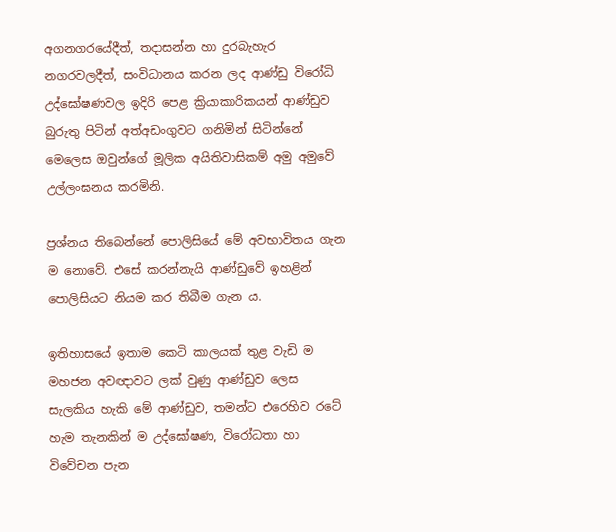අගනගරයේදීත්, තදාසන්න හා දුරබැහැර නගරවලදීත්, සංවිධානය කරන ලද ආණ්ඩු විරෝධි උද්ඝෝෂණවල ඉදිරි පෙළ ක්‍රියාකාරිකයන් ආණ්ඩුව බුරුතු පිටින් අත්අඩංගුවට ගනිමින් සිටින්නේ මෙලෙස ඔවුන්ගේ මූලික අයිතිවාසිකම් අමු අමුවේ උල්ලංඝනය කරමිනි.

ප්‍රශ්නය තිබෙන්නේ පොලිසියේ මේ අවභාවිතය ගැන ම නොවේ. එසේ කරන්නැයි ආණ්ඩුවේ ඉහළින් පොලිසියට නියම කර තිබීම ගැන ය.

ඉතිහාසයේ ඉතාම කෙටි කාලයක් තුළ වැඩි ම මහජන අවඥාවට ලක් වුණු ආණ්ඩුව ලෙස සැලකිය හැකි මේ ආණ්ඩුව, තමන්ට එරෙහිව රටේ හැම තැනකින් ම උද්ඝෝෂණ, විරෝධතා හා විවේචන පැන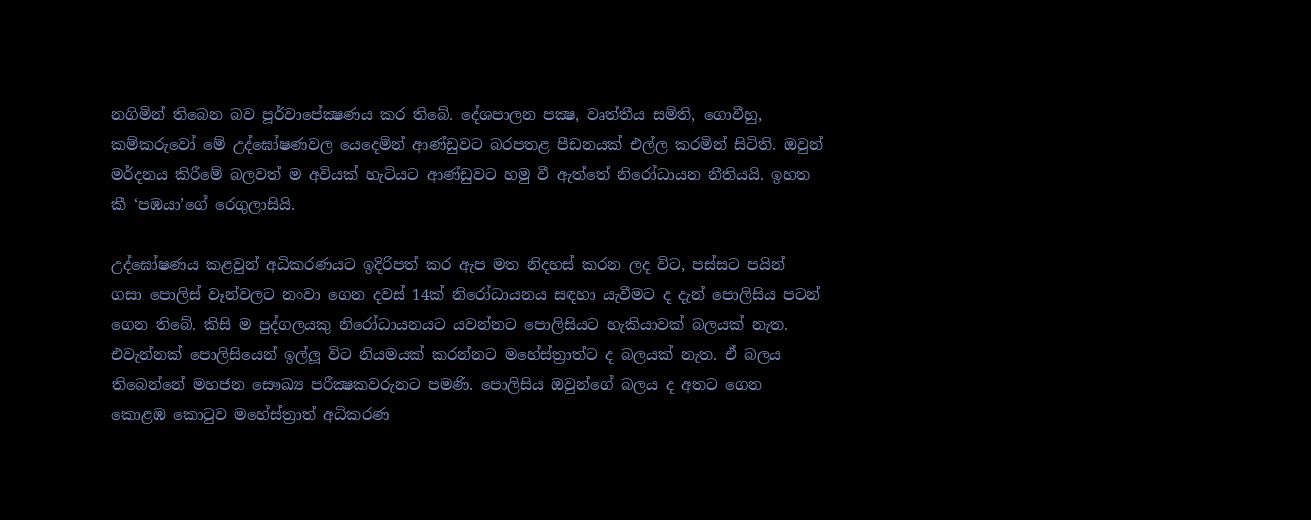නගිමින් තිබෙන බව පූර්වාපේක්‍ෂණය කර තිබේ. දේශපාලන පක්‍ෂ, වෘත්තීය සමිති, ගොවීහු, කම්කරුවෝ මේ උද්ඝෝෂණවල යෙදෙමින් ආණ්ඩුවට බරපතළ පීඩනයක් එල්ල කරමින් සිටිති. ඔවුන් මර්දනය කිරීමේ බලවත් ම අවියක් හැටියට ආණ්ඩුවට හමු වී ඇත්තේ නිරෝධායන නීතියයි. ඉහත කී ‘පඹයා’ගේ රෙගුලාසියි.

උද්ඝෝෂණය කළවුන් අධිකරණයට ඉදිරිපත් කර ඇප මත නිදහස් කරන ලද විට, පස්සට පයින් ගසා පොලිස් වෑන්වලට නංවා ගෙන දවස් 14ක් නිරෝධායනය සඳහා යැවීමට ද දැන් පොලිසිය පටන් ගෙන තිබේ. කිසි ම පුද්ගලයකු නිරෝධායනයට යවන්නට පොලිසියට හැකියාවක් බලයක් නැත. එවැන්නක් පොලිසියෙන් ඉල්ලූ විට නියමයක් කරන්නට මහේස්ත්‍රාත්ට ද බලයක් නැත. ඒ බලය තිබෙන්නේ මහජන සෞඛ්‍ය පරීක්‍ෂකවරුනට පමණි. පොලිසිය ඔවුන්ගේ බලය ද අතට ගෙන කොළඹ කොටුව මහේස්ත්‍රාත් අධිකරණ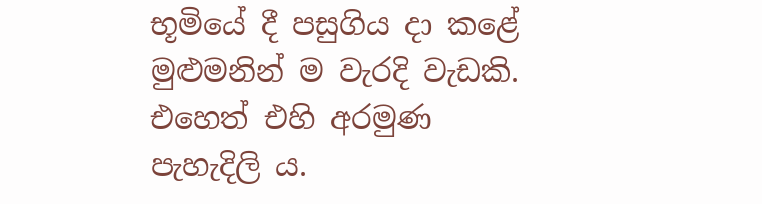භූමියේ දී පසුගිය දා කළේ මුළුමනින් ම වැරදි වැඩකි. එහෙත් එහි අරමුණ පැහැදිලි ය.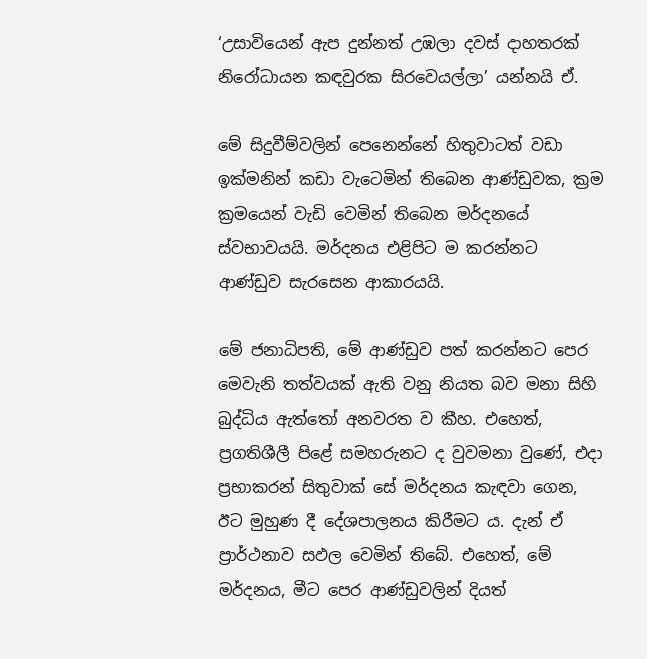‘උසාවියෙන් ඇප දුන්නත් උඹලා දවස් දාහතරක් නිරෝධායන කඳවුරක සිරවෙයල්ලා’ යන්නයි ඒ.

මේ සිදුවීම්වලින් පෙනෙන්නේ හිතුවාටත් වඩා ඉක්මනින් කඩා වැටෙමින් තිබෙන ආණ්ඩුවක, ක්‍රම ක්‍රමයෙන් වැඩි වෙමින් තිබෙන මර්දනයේ ස්වභාවයයි. මර්දනය එළිපිට ම කරන්නට ආණ්ඩුව සැරසෙන ආකාරයයි.

මේ ජනාධිපති, මේ ආණ්ඩුව පත් කරන්නට පෙර මෙවැනි තත්වයක් ඇති වනු නියත බව මනා සිහි බුද්ධිය ඇත්තෝ අනවරත ව කීහ. එහෙත්, ප්‍රගතිශීලී පිළේ සමහරුනට ද වුවමනා වුණේ, එදා ප්‍රභාකරන් සිතුවාක් සේ මර්දනය කැඳවා ගෙන, ඊට මුහුණ දී දේශපාලනය කිරීමට ය. දැන් ඒ ප්‍රාර්ථනාව සඵල වෙමින් තිබේ. එහෙත්, මේ මර්දනය, මීට පෙර ආණ්ඩුවලින් දියත්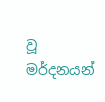වූ මර්දනයන්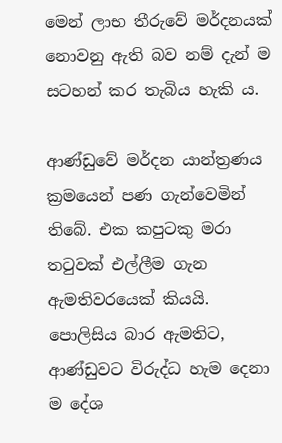මෙන් ලාභ තීරුවේ මර්දනයක් නොවනු ඇති බව නම් දැන් ම සටහන් කර තැබිය හැකි ය.

ආණ්ඩුවේ මර්දන යාන්ත්‍රණය ක්‍රමයෙන් පණ ගැන්වෙමින් තිබේ. එක කපුටකු මරා තටුවක් එල්ලීම ගැන ඇමතිවරයෙක් කියයි. පොලිසිය බාර ඇමතිට, ආණ්ඩුවට විරුද්ධ හැම දෙනා ම දේශ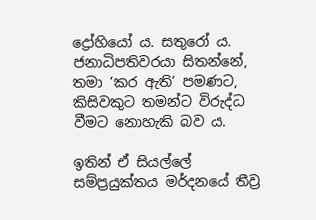ද්‍රෝහියෝ ය. සතුරෝ ය. ජනාධිපතිවරයා සිතන්නේ, තමා ‘කර ඇති’ පමණට, කිසිවකුට තමන්ට විරුද්ධ වීමට නොහැකි බව ය.

ඉතින් ඒ සියල්ලේ සම්ප්‍රයුක්තය මර්දනයේ තීව්‍ර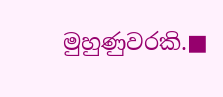මුහුණුවරකි.■